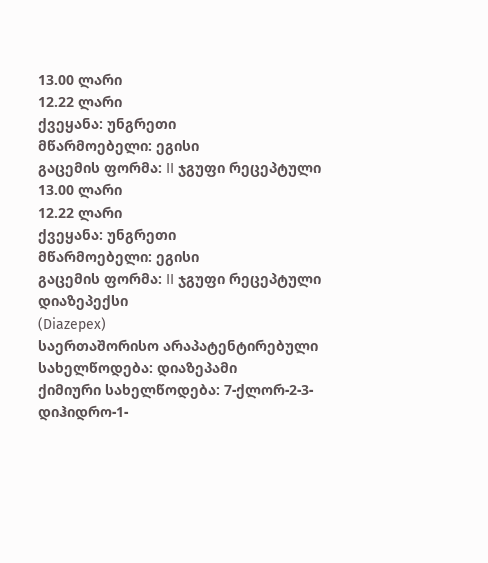13.00 ლარი
12.22 ლარი
ქვეყანა: უნგრეთი
მწარმოებელი: ეგისი
გაცემის ფორმა: II ჯგუფი რეცეპტული
13.00 ლარი
12.22 ლარი
ქვეყანა: უნგრეთი
მწარმოებელი: ეგისი
გაცემის ფორმა: II ჯგუფი რეცეპტული
დიაზეპექსი
(Diazepex)
საერთაშორისო არაპატენტირებული სახელწოდება: დიაზეპამი
ქიმიური სახელწოდება: 7-ქლორ-2-3-დიჰიდრო-1-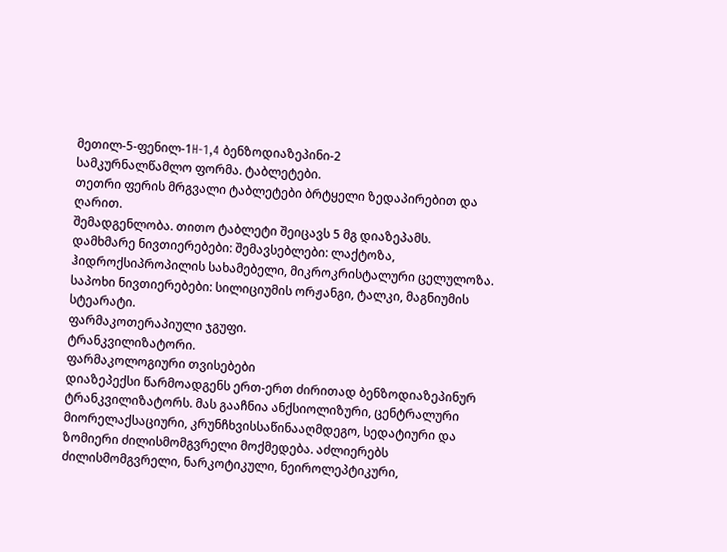მეთილ-5-ფენილ-1H-1,4 ბენზოდიაზეპინი-2
სამკურნალწამლო ფორმა. ტაბლეტები.
თეთრი ფერის მრგვალი ტაბლეტები ბრტყელი ზედაპირებით და ღარით.
შემადგენლობა. თითო ტაბლეტი შეიცავს 5 მგ დიაზეპამს.
დამხმარე ნივთიერებები: შემავსებლები: ლაქტოზა, ჰიდროქსიპროპილის სახამებელი, მიკროკრისტალური ცელულოზა. საპოხი ნივთიერებები: სილიციუმის ორჟანგი, ტალკი, მაგნიუმის სტეარატი.
ფარმაკოთერაპიული ჯგუფი.
ტრანკვილიზატორი.
ფარმაკოლოგიური თვისებები
დიაზეპექსი წარმოადგენს ერთ-ერთ ძირითად ბენზოდიაზეპინურ ტრანკვილიზატორს. მას გააჩნია ანქსიოლიზური, ცენტრალური მიორელაქსაციური, კრუნჩხვისსაწინააღმდეგო, სედატიური და ზომიერი ძილისმომგვრელი მოქმედება. აძლიერებს ძილისმომგვრელი, ნარკოტიკული, ნეიროლეპტიკური,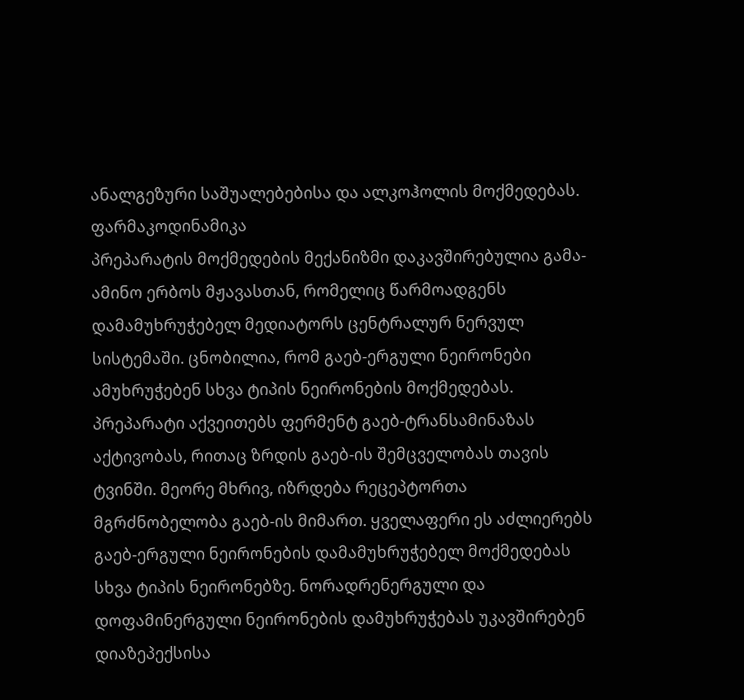ანალგეზური საშუალებებისა და ალკოჰოლის მოქმედებას.
ფარმაკოდინამიკა
პრეპარატის მოქმედების მექანიზმი დაკავშირებულია გამა-ამინო ერბოს მჟავასთან, რომელიც წარმოადგენს დამამუხრუჭებელ მედიატორს ცენტრალურ ნერვულ სისტემაში. ცნობილია, რომ გაებ-ერგული ნეირონები ამუხრუჭებენ სხვა ტიპის ნეირონების მოქმედებას. პრეპარატი აქვეითებს ფერმენტ გაებ-ტრანსამინაზას აქტივობას, რითაც ზრდის გაებ-ის შემცველობას თავის ტვინში. მეორე მხრივ, იზრდება რეცეპტორთა მგრძნობელობა გაებ-ის მიმართ. ყველაფერი ეს აძლიერებს გაებ-ერგული ნეირონების დამამუხრუჭებელ მოქმედებას სხვა ტიპის ნეირონებზე. ნორადრენერგული და დოფამინერგული ნეირონების დამუხრუჭებას უკავშირებენ დიაზეპექსისა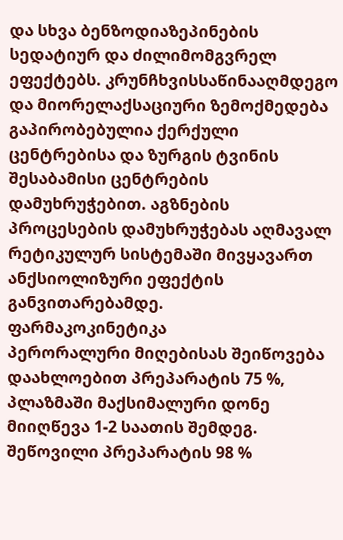და სხვა ბენზოდიაზეპინების სედატიურ და ძილიმომგვრელ ეფექტებს. კრუნჩხვისსაწინააღმდეგო და მიორელაქსაციური ზემოქმედება გაპირობებულია ქერქული ცენტრებისა და ზურგის ტვინის შესაბამისი ცენტრების დამუხრუჭებით. აგზნების პროცესების დამუხრუჭებას აღმავალ რეტიკულურ სისტემაში მივყავართ ანქსიოლიზური ეფექტის განვითარებამდე.
ფარმაკოკინეტიკა
პერორალური მიღებისას შეიწოვება დაახლოებით პრეპარატის 75 %, პლაზმაში მაქსიმალური დონე მიიღწევა 1-2 საათის შემდეგ. შეწოვილი პრეპარატის 98 %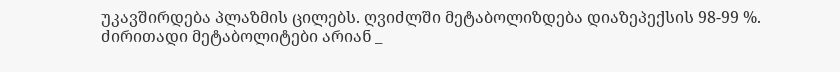უკავშირდება პლაზმის ცილებს. ღვიძლში მეტაბოლიზდება დიაზეპექსის 98-99 %.
ძირითადი მეტაბოლიტები არიან _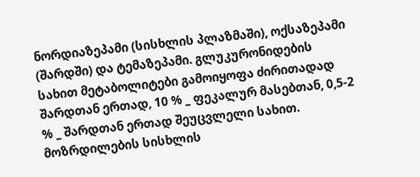ნორდიაზეპამი (სისხლის პლაზმაში), ოქსაზეპამი (შარდში) და ტემაზეპამი. გლუკურონიდების სახით მეტაბოლიტები გამოიყოფა ძირითადად შარდთან ერთად, 10 % _ ფეკალურ მასებთან, 0,5-2 % _ შარდთან ერთად შეუცვლელი სახით.
მოზრდილების სისხლის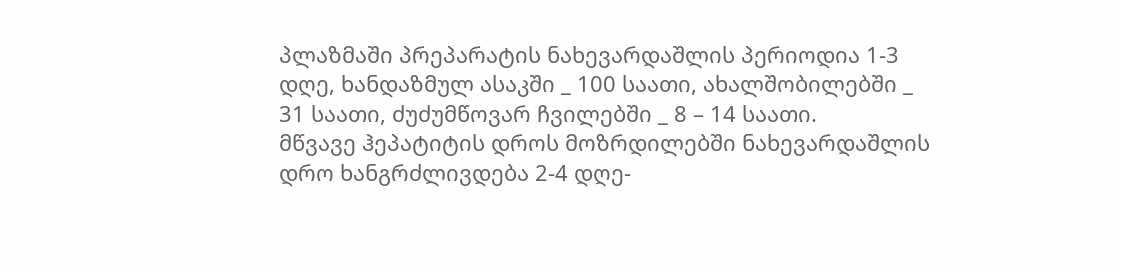პლაზმაში პრეპარატის ნახევარდაშლის პერიოდია 1-3 დღე, ხანდაზმულ ასაკში _ 100 საათი, ახალშობილებში _ 31 საათი, ძუძუმწოვარ ჩვილებში _ 8 – 14 საათი.
მწვავე ჰეპატიტის დროს მოზრდილებში ნახევარდაშლის დრო ხანგრძლივდება 2-4 დღე-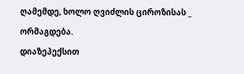ღამემდე, ხოლო ღვიძლის ციროზისას _ ორმაგდება.
დიაზეპექსით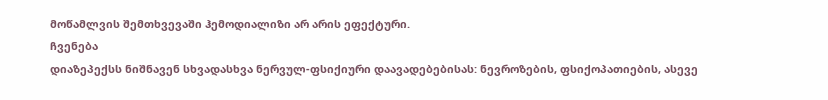მოწამლვის შემთხვევაში ჰემოდიალიზი არ არის ეფექტური.
ჩვენება
დიაზეპექსს ნიშნავენ სხვადასხვა ნერვულ-ფსიქიური დაავადებებისას: ნევროზების, ფსიქოპათიების, ასევე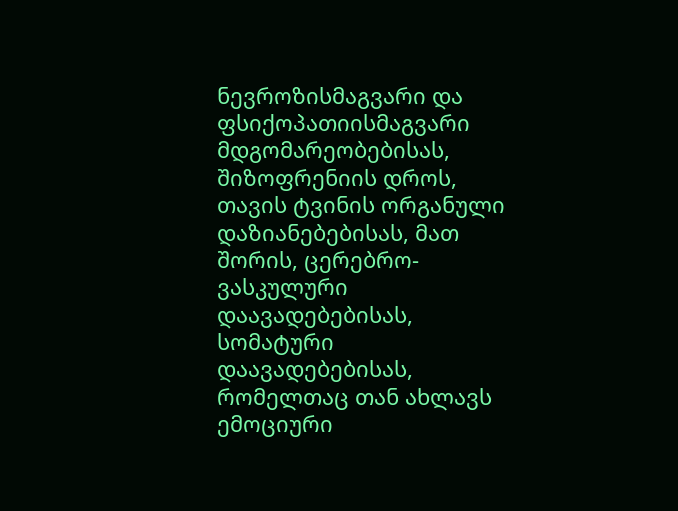ნევროზისმაგვარი და ფსიქოპათიისმაგვარი მდგომარეობებისას, შიზოფრენიის დროს, თავის ტვინის ორგანული დაზიანებებისას, მათ შორის, ცერებრო-ვასკულური დაავადებებისას, სომატური დაავადებებისას, რომელთაც თან ახლავს ემოციური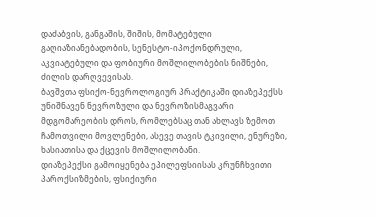დაძაბვის, განგაშის, შიშის, მომატებული გაღიაზიანებადობის, სენესტო-იპოქონდრული, აკვიატებული და ფობიური მოშლილობების ნიშნები, ძილის დარღვევისას.
ბავშვთა ფსიქო-ნევროლოგიურ პრაქტიკაში დიაზეპექსს უნიშნავენ ნევროზული და ნევროზისმაგვარი მდგომარეობის დროს, რომლებსაც თან ახლავს ზემოთ ჩამოთვილი მოვლენები, ასევე თავის ტკივილი, ენურეზი, ხასიათისა და ქცევის მოშლილობანი.
დიაზეპექსი გამოიყენება ეპილეფსიისას კრუნჩხვითი პაროქსიზმების, ფსიქიური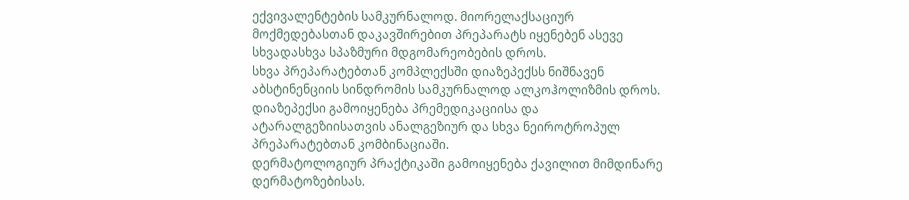ექვივალენტების სამკურნალოდ. მიორელაქსაციურ მოქმედებასთან დაკავშირებით პრეპარატს იყენებენ ასევე სხვადასხვა სპაზმური მდგომარეობების დროს.
სხვა პრეპარატებთან კომპლექსში დიაზეპექსს ნიშნავენ აბსტინენციის სინდრომის სამკურნალოდ ალკოჰოლიზმის დროს.
დიაზეპექსი გამოიყენება პრემედიკაციისა და ატარალგეზიისათვის ანალგეზიურ და სხვა ნეიროტროპულ პრეპარატებთან კომბინაციაში.
დერმატოლოგიურ პრაქტიკაში გამოიყენება ქავილით მიმდინარე დერმატოზებისას.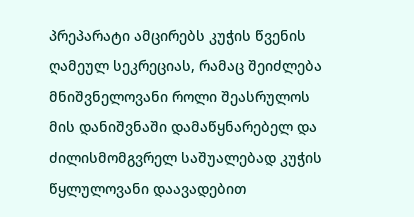პრეპარატი ამცირებს კუჭის წვენის ღამეულ სეკრეციას, რამაც შეიძლება მნიშვნელოვანი როლი შეასრულოს მის დანიშვნაში დამაწყნარებელ და ძილისმომგვრელ საშუალებად კუჭის წყლულოვანი დაავადებით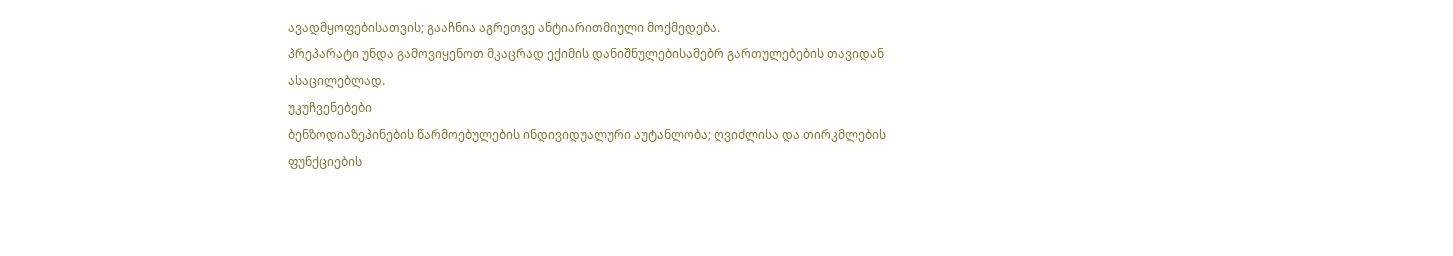ავადმყოფებისათვის; გააჩნია აგრეთვე ანტიარითმიული მოქმედება.
პრეპარატი უნდა გამოვიყენოთ მკაცრად ექიმის დანიშნულებისამებრ გართულებების თავიდან ასაცილებლად.
უკუჩვენებები
ბენზოდიაზეპინების წარმოებულების ინდივიდუალური აუტანლობა; ღვიძლისა და თირკმლების ფუნქციების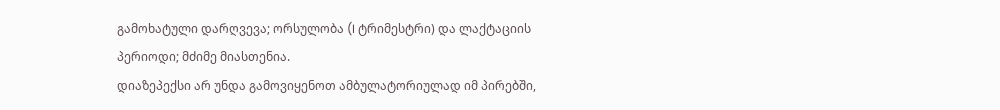გამოხატული დარღვევა; ორსულობა (I ტრიმესტრი) და ლაქტაციის პერიოდი; მძიმე მიასთენია.
დიაზეპექსი არ უნდა გამოვიყენოთ ამბულატორიულად იმ პირებში,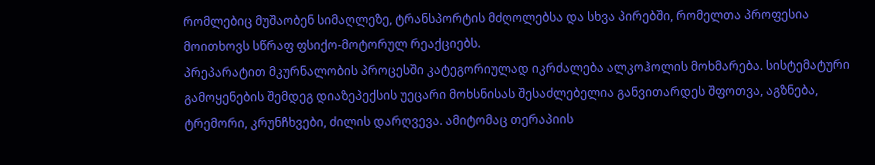რომლებიც მუშაობენ სიმაღლეზე, ტრანსპორტის მძღოლებსა და სხვა პირებში, რომელთა პროფესია მოითხოვს სწრაფ ფსიქო-მოტორულ რეაქციებს.
პრეპარატით მკურნალობის პროცესში კატეგორიულად იკრძალება ალკოჰოლის მოხმარება. სისტემატური გამოყენების შემდეგ დიაზეპექსის უეცარი მოხსნისას შესაძლებელია განვითარდეს შფოთვა, აგზნება, ტრემორი, კრუნჩხვები, ძილის დარღვევა. ამიტომაც თერაპიის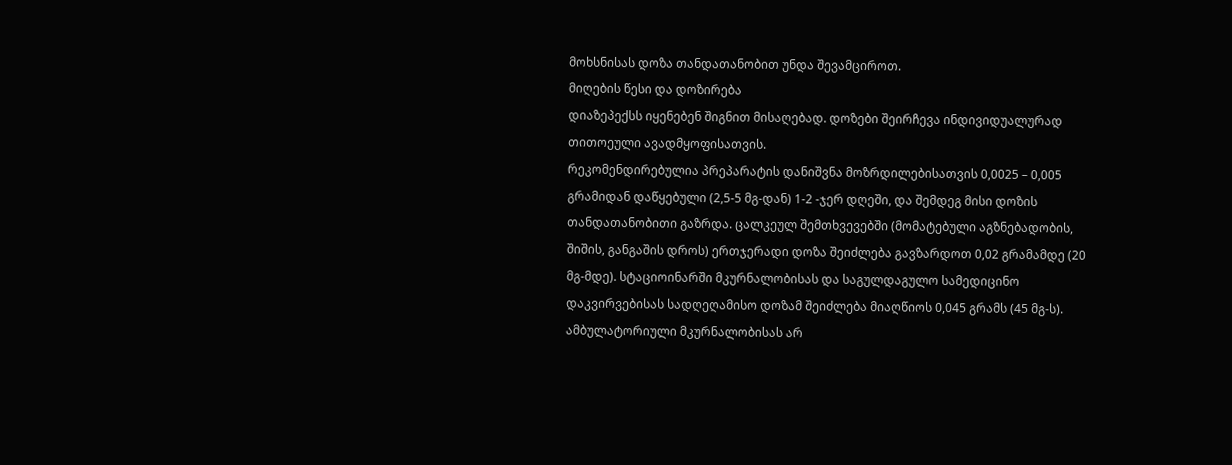მოხსნისას დოზა თანდათანობით უნდა შევამციროთ.
მიღების წესი და დოზირება
დიაზეპექსს იყენებენ შიგნით მისაღებად. დოზები შეირჩევა ინდივიდუალურად თითოეული ავადმყოფისათვის.
რეკომენდირებულია პრეპარატის დანიშვნა მოზრდილებისათვის 0,0025 – 0,005 გრამიდან დაწყებული (2,5-5 მგ-დან) 1-2 -ჯერ დღეში, და შემდეგ მისი დოზის თანდათანობითი გაზრდა. ცალკეულ შემთხვევებში (მომატებული აგზნებადობის, შიშის, განგაშის დროს) ერთჯერადი დოზა შეიძლება გავზარდოთ 0,02 გრამამდე (20 მგ-მდე). სტაციოინარში მკურნალობისას და საგულდაგულო სამედიცინო დაკვირვებისას სადღეღამისო დოზამ შეიძლება მიაღწიოს 0,045 გრამს (45 მგ-ს). ამბულატორიული მკურნალობისას არ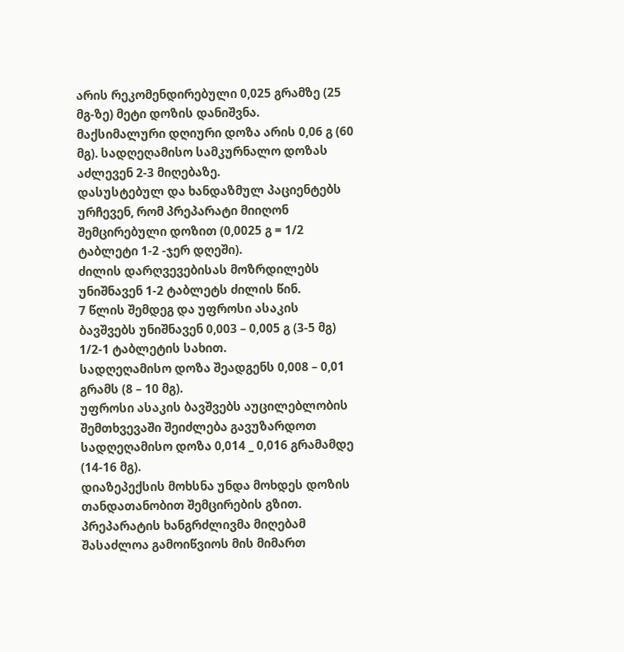არის რეკომენდირებული 0,025 გრამზე (25 მგ-ზე) მეტი დოზის დანიშვნა.
მაქსიმალური დღიური დოზა არის 0,06 გ (60 მგ). სადღეღამისო სამკურნალო დოზას აძლევენ 2-3 მიღებაზე.
დასუსტებულ და ხანდაზმულ პაციენტებს ურჩევენ, რომ პრეპარატი მიიღონ შემცირებული დოზით (0,0025 გ = 1/2 ტაბლეტი 1-2 -ჯერ დღეში).
ძილის დარღვევებისას მოზრდილებს უნიშნავენ 1-2 ტაბლეტს ძილის წინ.
7 წლის შემდეგ და უფროსი ასაკის ბავშვებს უნიშნავენ 0,003 – 0,005 გ (3-5 მგ) 1/2-1 ტაბლეტის სახით.
სადღეღამისო დოზა შეადგენს 0,008 – 0,01 გრამს (8 – 10 მგ).
უფროსი ასაკის ბავშვებს აუცილებლობის შემთხვევაში შეიძლება გავუზარდოთ სადღეღამისო დოზა 0,014 _ 0,016 გრამამდე (14-16 მგ).
დიაზეპექსის მოხსნა უნდა მოხდეს დოზის თანდათანობით შემცირების გზით. პრეპარატის ხანგრძლივმა მიღებამ შასაძლოა გამოიწვიოს მის მიმართ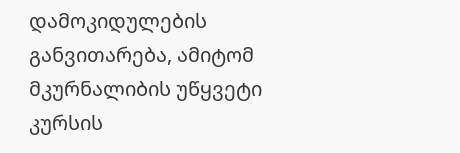დამოკიდულების განვითარება, ამიტომ მკურნალიბის უწყვეტი კურსის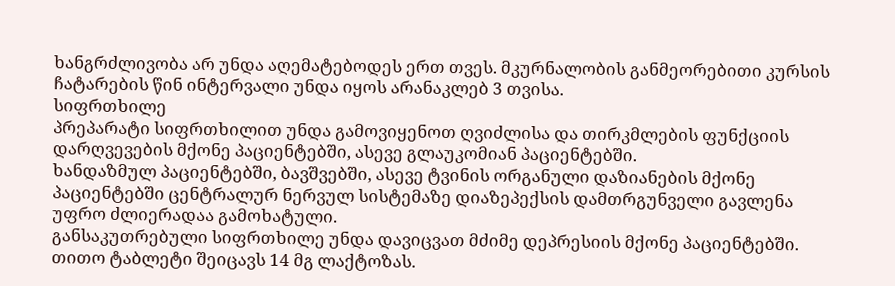ხანგრძლივობა არ უნდა აღემატებოდეს ერთ თვეს. მკურნალობის განმეორებითი კურსის ჩატარების წინ ინტერვალი უნდა იყოს არანაკლებ 3 თვისა.
სიფრთხილე
პრეპარატი სიფრთხილით უნდა გამოვიყენოთ ღვიძლისა და თირკმლების ფუნქციის დარღვევების მქონე პაციენტებში, ასევე გლაუკომიან პაციენტებში.
ხანდაზმულ პაციენტებში, ბავშვებში, ასევე ტვინის ორგანული დაზიანების მქონე პაციენტებში ცენტრალურ ნერვულ სისტემაზე დიაზეპექსის დამთრგუნველი გავლენა უფრო ძლიერადაა გამოხატული.
განსაკუთრებული სიფრთხილე უნდა დავიცვათ მძიმე დეპრესიის მქონე პაციენტებში.
თითო ტაბლეტი შეიცავს 14 მგ ლაქტოზას.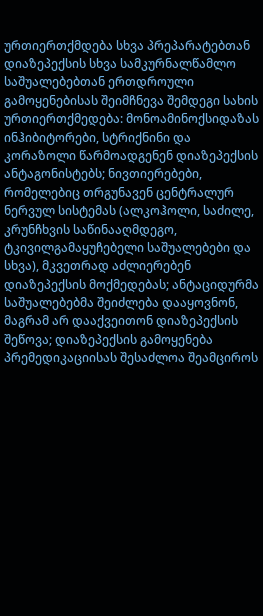ურთიერთქმდება სხვა პრეპარატებთან
დიაზეპექსის სხვა სამკურნალწამლო საშუალებებთან ერთდროული გამოყენებისას შეიმჩნევა შემდეგი სახის ურთიერთქმედება: მონოამინოქსიდაზას ინჰიბიტორები, სტრიქნინი და კორაზოლი წარმოადგენენ დიაზეპექსის ანტაგონისტებს; ნივთიერებები, რომელებიც თრგუნავენ ცენტრალურ ნერვულ სისტემას (ალკოჰოლი, საძილე, კრუნჩხვის საწინააღმდეგო, ტკივილგამაყუჩებელი საშუალებები და სხვა), მკვეთრად აძლიერებენ დიაზეპექსის მოქმედებას; ანტაციდურმა საშუალებებმა შეიძლება დააყოვნონ, მაგრამ არ დააქვეითონ დიაზეპექსის შეწოვა; დიაზეპექსის გამოყენება პრემედიკაციისას შესაძლოა შეამციროს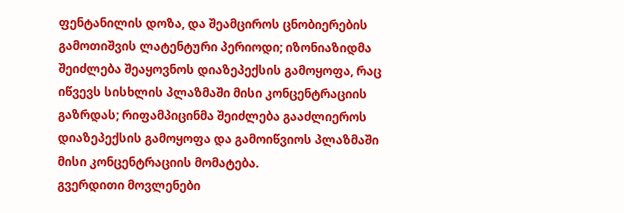ფენტანილის დოზა, და შეამციროს ცნობიერების გამოთიშვის ლატენტური პერიოდი; იზონიაზიდმა შეიძლება შეაყოვნოს დიაზეპექსის გამოყოფა, რაც იწვევს სისხლის პლაზმაში მისი კონცენტრაციის გაზრდას; რიფამპიცინმა შეიძლება გააძლიეროს დიაზეპექსის გამოყოფა და გამოიწვიოს პლაზმაში მისი კონცენტრაციის მომატება.
გვერდითი მოვლენები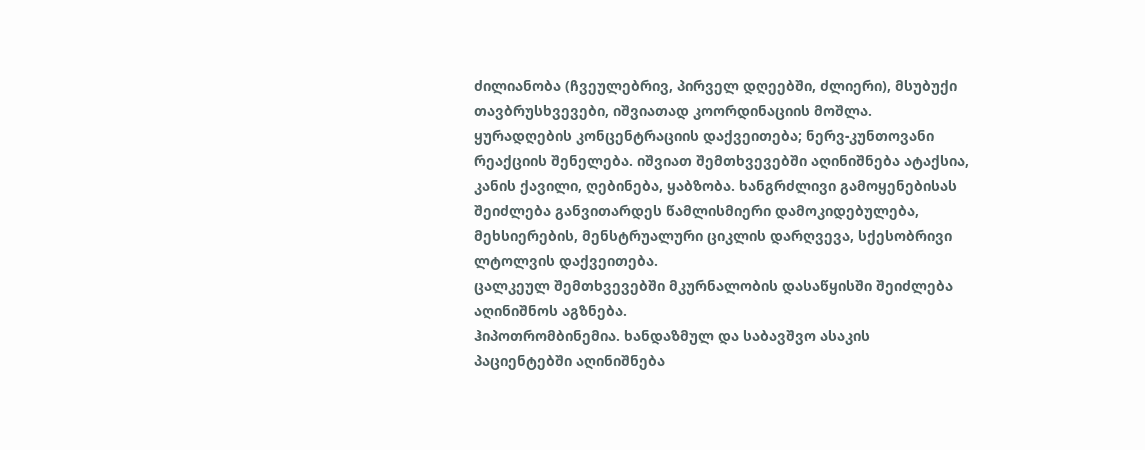ძილიანობა (ჩვეულებრივ, პირველ დღეებში, ძლიერი), მსუბუქი თავბრუსხვევები, იშვიათად კოორდინაციის მოშლა. ყურადღების კონცენტრაციის დაქვეითება; ნერვ-კუნთოვანი რეაქციის შენელება. იშვიათ შემთხვევებში აღინიშნება ატაქსია, კანის ქავილი, ღებინება, ყაბზობა. ხანგრძლივი გამოყენებისას შეიძლება განვითარდეს წამლისმიერი დამოკიდებულება, მეხსიერების, მენსტრუალური ციკლის დარღვევა, სქესობრივი ლტოლვის დაქვეითება.
ცალკეულ შემთხვევებში მკურნალობის დასაწყისში შეიძლება აღინიშნოს აგზნება.
ჰიპოთრომბინემია. ხანდაზმულ და საბავშვო ასაკის პაციენტებში აღინიშნება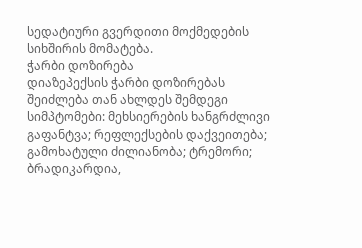სედატიური გვერდითი მოქმედების სიხშირის მომატება.
ჭარბი დოზირება
დიაზეპექსის ჭარბი დოზირებას შეიძლება თან ახლდეს შემდეგი სიმპტომები: მეხსიერების ხანგრძლივი გაფანტვა; რეფლექსების დაქვეითება; გამოხატული ძილიანობა; ტრემორი; ბრადიკარდია,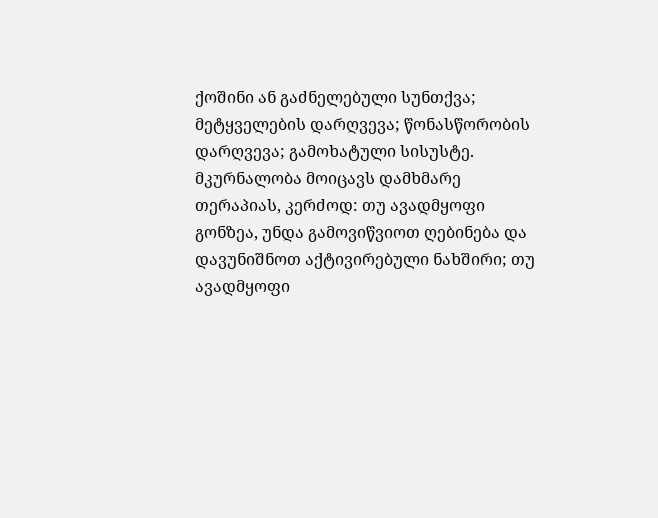ქოშინი ან გაძნელებული სუნთქვა; მეტყველების დარღვევა; წონასწორობის დარღვევა; გამოხატული სისუსტე.
მკურნალობა მოიცავს დამხმარე თერაპიას, კერძოდ: თუ ავადმყოფი გონზეა, უნდა გამოვიწვიოთ ღებინება და დავუნიშნოთ აქტივირებული ნახშირი; თუ ავადმყოფი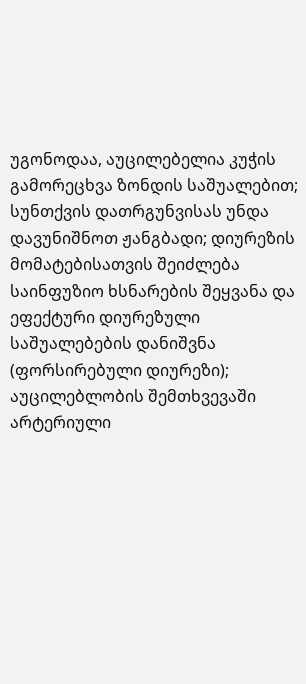უგონოდაა, აუცილებელია კუჭის გამორეცხვა ზონდის საშუალებით; სუნთქვის დათრგუნვისას უნდა დავუნიშნოთ ჟანგბადი; დიურეზის მომატებისათვის შეიძლება საინფუზიო ხსნარების შეყვანა და ეფექტური დიურეზული საშუალებების დანიშვნა (ფორსირებული დიურეზი); აუცილებლობის შემთხვევაში არტერიული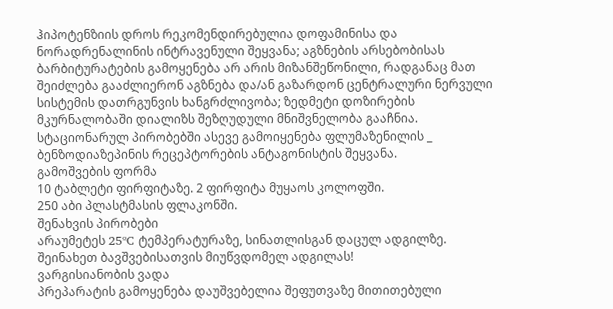ჰიპოტენზიის დროს რეკომენდირებულია დოფამინისა და ნორადრენალინის ინტრავენული შეყვანა; აგზნების არსებობისას ბარბიტურატების გამოყენება არ არის მიზანშეწონილი, რადგანაც მათ შეიძლება გააძლიერონ აგზნება და/ან გაზარდონ ცენტრალური ნერვული სისტემის დათრგუნვის ხანგრძლივობა; ზედმეტი დოზირების მკურნალობაში დიალიზს შეზღუდული მნიშვნელობა გააჩნია.
სტაციონარულ პირობებში ასევე გამოიყენება ფლუმაზენილის _ ბენზოდიაზეპინის რეცეპტორების ანტაგონისტის შეყვანა.
გამოშვების ფორმა
10 ტაბლეტი ფირფიტაზე. 2 ფირფიტა მუყაოს კოლოფში.
250 აბი პლასტმასის ფლაკონში.
შენახვის პირობები
არაუმეტეს 25ºC ტემპერატურაზე, სინათლისგან დაცულ ადგილზე.
შეინახეთ ბავშვებისათვის მიუწვდომელ ადგილას!
ვარგისიანობის ვადა
პრეპარატის გამოყენება დაუშვებელია შეფუთვაზე მითითებული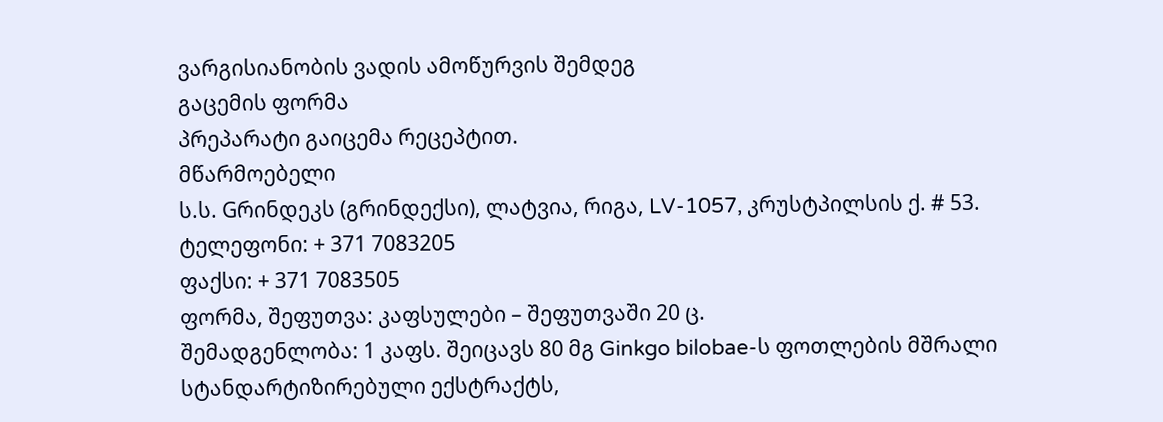ვარგისიანობის ვადის ამოწურვის შემდეგ
გაცემის ფორმა
პრეპარატი გაიცემა რეცეპტით.
მწარმოებელი
ს.ს. Gრინდეკს (გრინდექსი), ლატვია, რიგა, LV-1057, კრუსტპილსის ქ. # 53.
ტელეფონი: + 371 7083205
ფაქსი: + 371 7083505
ფორმა, შეფუთვა: კაფსულები – შეფუთვაში 20 ც.
შემადგენლობა: 1 კაფს. შეიცავს 80 მგ Ginkgo bilobae-ს ფოთლების მშრალი სტანდარტიზირებული ექსტრაქტს,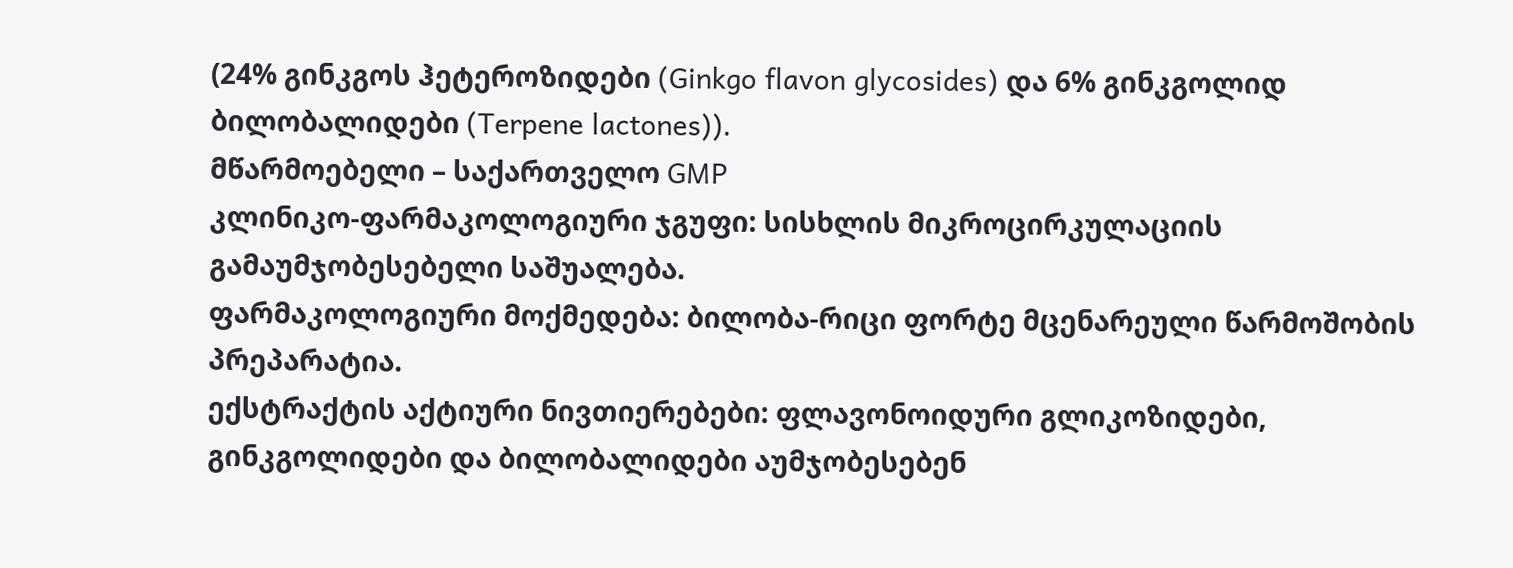(24% გინკგოს ჰეტეროზიდები (Ginkgo flavon glycosides) და 6% გინკგოლიდ ბილობალიდები (Terpene lactones)).
მწარმოებელი – საქართველო GMP
კლინიკო-ფარმაკოლოგიური ჯგუფი: სისხლის მიკროცირკულაციის გამაუმჯობესებელი საშუალება.
ფარმაკოლოგიური მოქმედება: ბილობა-რიცი ფორტე მცენარეული წარმოშობის პრეპარატია.
ექსტრაქტის აქტიური ნივთიერებები: ფლავონოიდური გლიკოზიდები, გინკგოლიდები და ბილობალიდები აუმჯობესებენ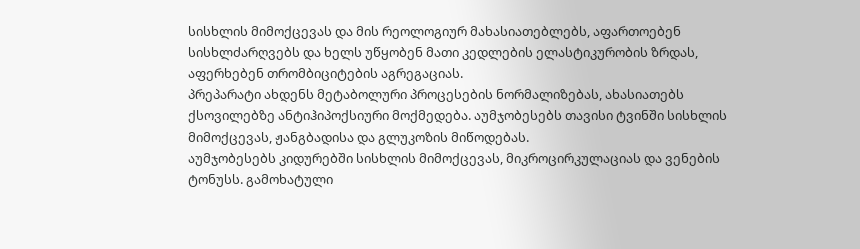სისხლის მიმოქცევას და მის რეოლოგიურ მახასიათებლებს, აფართოებენ სისხლძარღვებს და ხელს უწყობენ მათი კედლების ელასტიკურობის ზრდას, აფერხებენ თრომბიციტების აგრეგაციას.
პრეპარატი ახდენს მეტაბოლური პროცესების ნორმალიზებას, ახასიათებს ქსოვილებზე ანტიჰიპოქსიური მოქმედება. აუმჯობესებს თავისი ტვინში სისხლის მიმოქცევას, ჟანგბადისა და გლუკოზის მიწოდებას.
აუმჯობესებს კიდურებში სისხლის მიმოქცევას, მიკროცირკულაციას და ვენების ტონუსს. გამოხატული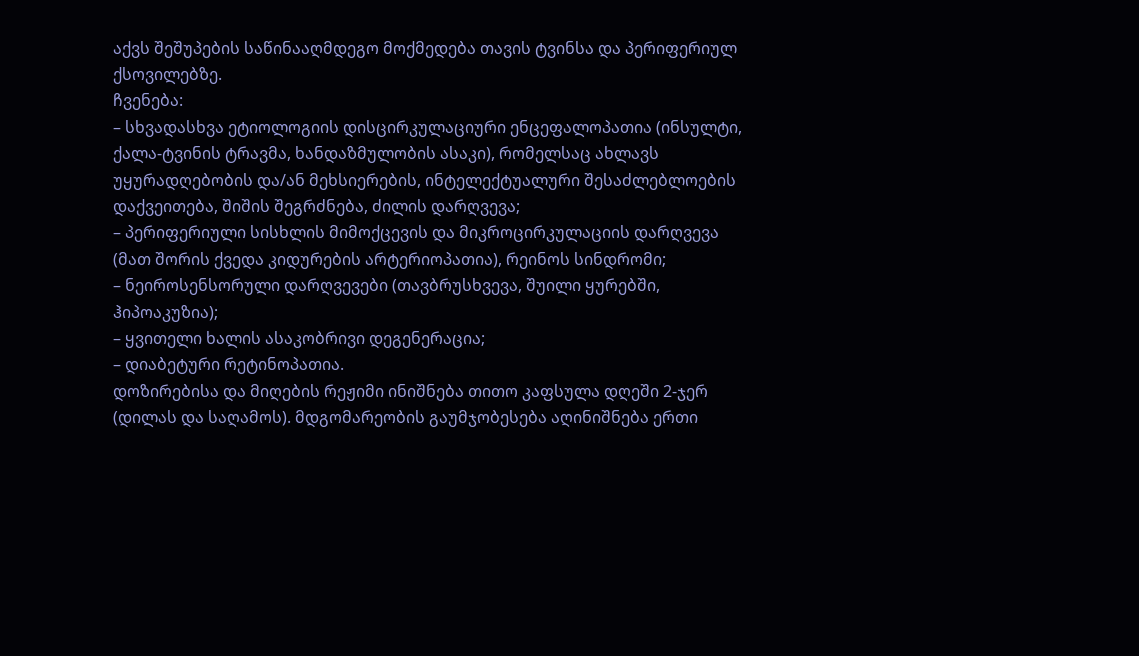აქვს შეშუპების საწინააღმდეგო მოქმედება თავის ტვინსა და პერიფერიულ ქსოვილებზე.
ჩვენება:
– სხვადასხვა ეტიოლოგიის დისცირკულაციური ენცეფალოპათია (ინსულტი, ქალა-ტვინის ტრავმა, ხანდაზმულობის ასაკი), რომელსაც ახლავს უყურადღებობის და/ან მეხსიერების, ინტელექტუალური შესაძლებლოების დაქვეითება, შიშის შეგრძნება, ძილის დარღვევა;
– პერიფერიული სისხლის მიმოქცევის და მიკროცირკულაციის დარღვევა (მათ შორის ქვედა კიდურების არტერიოპათია), რეინოს სინდრომი;
– ნეიროსენსორული დარღვევები (თავბრუსხვევა, შუილი ყურებში, ჰიპოაკუზია);
– ყვითელი ხალის ასაკობრივი დეგენერაცია;
– დიაბეტური რეტინოპათია.
დოზირებისა და მიღების რეჟიმი ინიშნება თითო კაფსულა დღეში 2-ჯერ (დილას და საღამოს). მდგომარეობის გაუმჯობესება აღინიშნება ერთი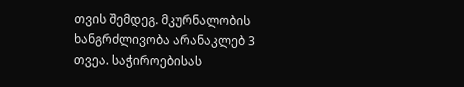თვის შემდეგ. მკურნალობის ხანგრძლივობა არანაკლებ 3 თვეა. საჭიროებისას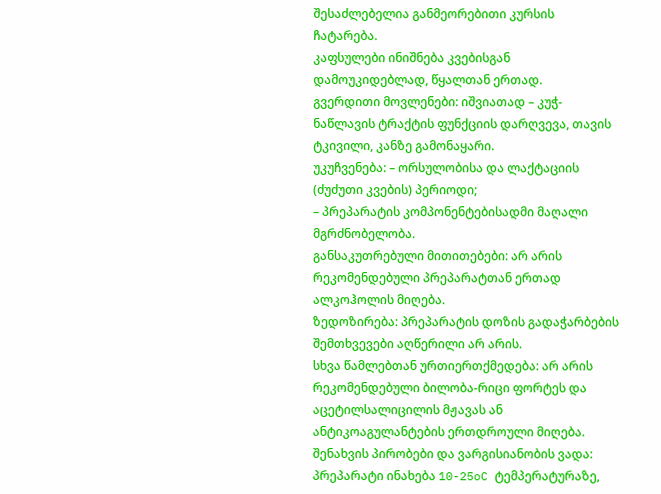შესაძლებელია განმეორებითი კურსის ჩატარება.
კაფსულები ინიშნება კვებისგან დამოუკიდებლად, წყალთან ერთად.
გვერდითი მოვლენები: იშვიათად – კუჭ-ნაწლავის ტრაქტის ფუნქციის დარღვევა, თავის ტკივილი, კანზე გამონაყარი.
უკუჩვენება: – ორსულობისა და ლაქტაციის (ძუძუთი კვების) პერიოდი;
– პრეპარატის კომპონენტებისადმი მაღალი მგრძნობელობა.
განსაკუთრებული მითითებები: არ არის რეკომენდებული პრეპარატთან ერთად ალკოჰოლის მიღება.
ზედოზირება: პრეპარატის დოზის გადაჭარბების შემთხვევები აღწერილი არ არის.
სხვა წამლებთან ურთიერთქმედება: არ არის რეკომენდებული ბილობა-რიცი ფორტეს და აცეტილსალიცილის მჟავას ან ანტიკოაგულანტების ერთდროული მიღება.
შენახვის პირობები და ვარგისიანობის ვადა: პრეპარატი ინახება 10-25oC ტემპერატურაზე,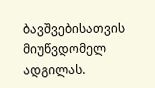ბავშვებისათვის მიუწვდომელ ადგილას.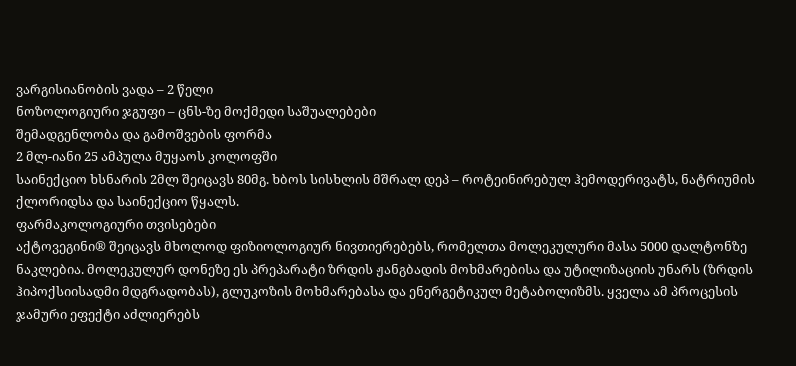ვარგისიანობის ვადა – 2 წელი
ნოზოლოგიური ჯგუფი – ცნს-ზე მოქმედი საშუალებები
შემადგენლობა და გამოშვების ფორმა
2 მლ-იანი 25 ამპულა მუყაოს კოლოფში
საინექციო ხსნარის 2მლ შეიცავს 80მგ. ხბოს სისხლის მშრალ დეპ – როტეინირებულ ჰემოდერივატს, ნატრიუმის ქლორიდსა და საინექციო წყალს.
ფარმაკოლოგიური თვისებები
აქტოვეგინი® შეიცავს მხოლოდ ფიზიოლოგიურ ნივთიერებებს, რომელთა მოლეკულური მასა 5000 დალტონზე ნაკლებია. მოლეკულურ დონეზე ეს პრეპარატი ზრდის ჟანგბადის მოხმარებისა და უტილიზაციის უნარს (ზრდის ჰიპოქსიისადმი მდგრადობას), გლუკოზის მოხმარებასა და ენერგეტიკულ მეტაბოლიზმს. ყველა ამ პროცესის ჯამური ეფექტი აძლიერებს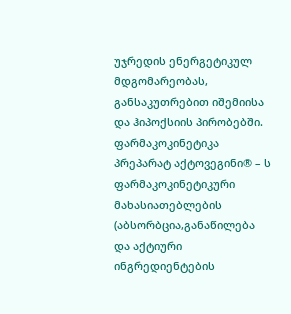უჯრედის ენერგეტიკულ მდგომარეობას, განსაკუთრებით იშემიისა და ჰიპოქსიის პირობებში.
ფარმაკოკინეტიკა
პრეპარატ აქტოვეგინი® – ს ფარმაკოკინეტიკური მახასიათებლების (აბსორბცია,განაწილება და აქტიური ინგრედიენტების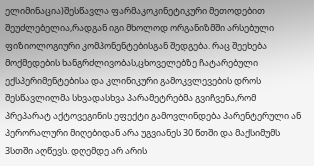ელიმინაცია)შესწავლა ფარმაკოკინეტიკური მეთოდებით შეუძლებელია,რადგან იგი მხოლოდ ორგანიზმში არსებული ფიზიოლოგიური კომპონენტებისგან შედგება. რაც შეეხება მოქმედების ხანგრძლივობას,ცხოველებზე ჩატარებული ექსპერიმენტებისა და კლინიკური გამოკვლევების დროს შესწავლილმა სხვადასხვა პარამეტრებმა გვიჩვენა,რომ პრეპარატ აქტოვეგინის ეფექტი გამოვლინდება პარენტერული ან პერორალური მიღებიდან არა უგვიანეს 30 წთში და მაქსიმუმს 3სთში აღწევს. დღემდე არ არის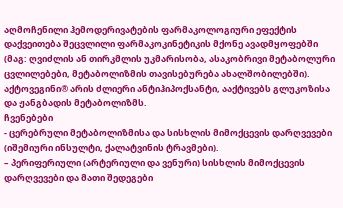აღმოჩენილი ჰემოდერივატების ფარმაკოლოგიური ეფექტის დაქვეითება შეცვლილი ფარმაკოკინეტიკის მქონე ავადმყოფებში (მაგ: ღვიძლის ან თირკმლის უკმარისობა, ასაკობრივი მეტაბოლური ცვლილებები, მეტაბოლიზმის თავისებურება ახალშობილებში).
აქტოვეგინი® არის ძლიერი ანტიჰიპოქსანტი, ააქტივებს გლუკოზისა და ჟანგბადის მეტაბოლიზმს.
ჩვენებები
- ცერებრული მეტაბოლიზმისა და სისხლის მიმოქცევის დარღვევები (იშემიური ინსულტი, ქალატვინის ტრავმები).
– პერიფერიული (არტერიული და ვენური) სისხლის მიმოქცევის დარღვევები და მათი შედეგები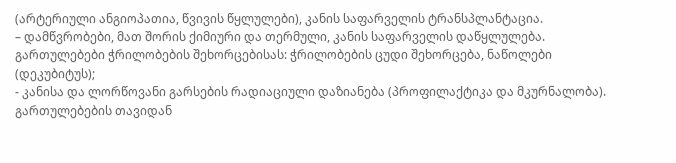(არტერიული ანგიოპათია, წვივის წყლულები), კანის საფარველის ტრანსპლანტაცია.
– დამწვრობები, მათ შორის ქიმიური და თერმული, კანის საფარველის დაწყლულება. გართულებები ჭრილობების შეხორცებისას: ჭრილობების ცუდი შეხორცება, ნაწოლები (დეკუბიტუს);
- კანისა და ლორწოვანი გარსების რადიაციული დაზიანება (პროფილაქტიკა და მკურნალობა). გართულებების თავიდან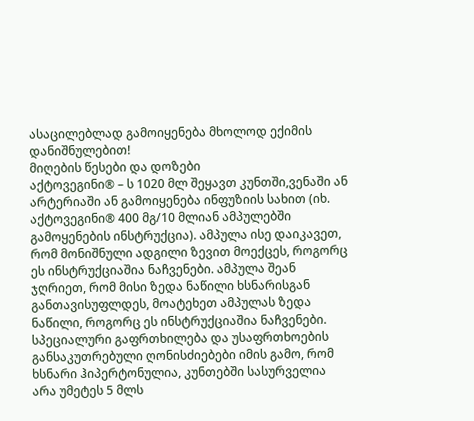ასაცილებლად გამოიყენება მხოლოდ ექიმის დანიშნულებით!
მიღების წესები და დოზები
აქტოვეგინი® – ს 1020 მლ შეყავთ კუნთში,ვენაში ან არტერიაში ან გამოიყენება ინფუზიის სახით (იხ. აქტოვეგინი® 400 მგ/10 მლიან ამპულებში გამოყენების ინსტრუქცია). ამპულა ისე დაიკავეთ, რომ მონიშნული ადგილი ზევით მოექცეს, როგორც ეს ინსტრუქციაშია ნაჩვენები. ამპულა შეან ჯღრიეთ, რომ მისი ზედა ნაწილი ხსნარისგან განთავისუფლდეს, მოატეხეთ ამპულას ზედა ნაწილი, როგორც ეს ინსტრუქციაშია ნაჩვენები. სპეციალური გაფრთხილება და უსაფრთხოების განსაკუთრებული ღონისძიებები იმის გამო, რომ ხსნარი ჰიპერტონულია, კუნთებში სასურველია არა უმეტეს 5 მლს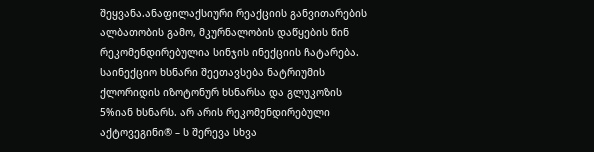შეყვანა.ანაფილაქსიური რეაქციის განვითარების ალბათობის გამო, მკურნალობის დაწყების წინ რეკომენდირებულია სინჯის ინექციის ჩატარება. საინექციო ხსნარი შეეთავსება ნატრიუმის ქლორიდის იზოტონურ ხსნარსა და გლუკოზის 5%იან ხსნარს. არ არის რეკომენდირებული აქტოვეგინი® – ს შერევა სხვა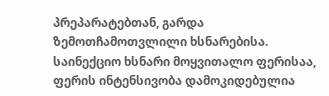პრეპარატებთან, გარდა ზემოთჩამოთვლილი ხსნარებისა. საინექციო ხსნარი მოყვითალო ფერისაა, ფერის ინტენსივობა დამოკიდებულია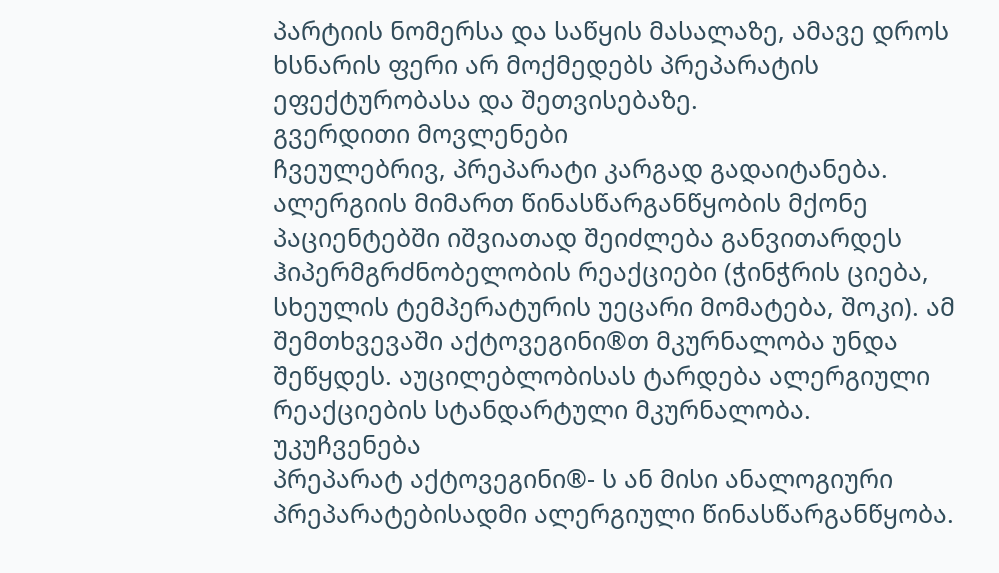პარტიის ნომერსა და საწყის მასალაზე, ამავე დროს ხსნარის ფერი არ მოქმედებს პრეპარატის ეფექტურობასა და შეთვისებაზე.
გვერდითი მოვლენები
ჩვეულებრივ, პრეპარატი კარგად გადაიტანება. ალერგიის მიმართ წინასწარგანწყობის მქონე პაციენტებში იშვიათად შეიძლება განვითარდეს ჰიპერმგრძნობელობის რეაქციები (ჭინჭრის ციება, სხეულის ტემპერატურის უეცარი მომატება, შოკი). ამ შემთხვევაში აქტოვეგინი®თ მკურნალობა უნდა შეწყდეს. აუცილებლობისას ტარდება ალერგიული რეაქციების სტანდარტული მკურნალობა.
უკუჩვენება
პრეპარატ აქტოვეგინი®- ს ან მისი ანალოგიური პრეპარატებისადმი ალერგიული წინასწარგანწყობა.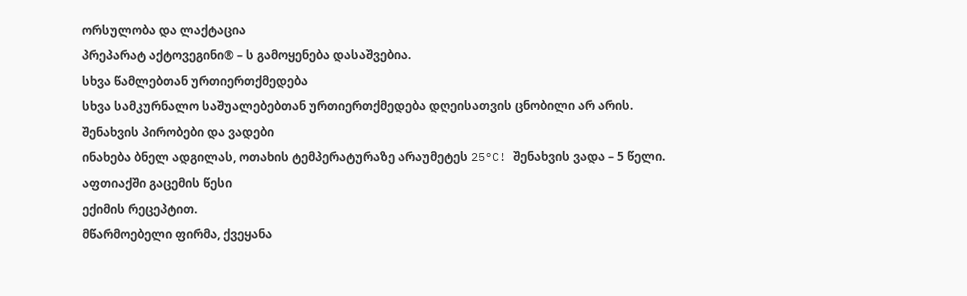ორსულობა და ლაქტაცია
პრეპარატ აქტოვეგინი® – ს გამოყენება დასაშვებია.
სხვა წამლებთან ურთიერთქმედება
სხვა სამკურნალო საშუალებებთან ურთიერთქმედება დღეისათვის ცნობილი არ არის.
შენახვის პირობები და ვადები
ინახება ბნელ ადგილას, ოთახის ტემპერატურაზე არაუმეტეს 25°C! შენახვის ვადა – 5 წელი.
აფთიაქში გაცემის წესი
ექიმის რეცეპტით.
მწარმოებელი ფირმა, ქვეყანა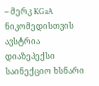– მერკ KGaA ნიკომედისთვის
ავსტრია
დიაზეპექსი
საინექციო ხსნარი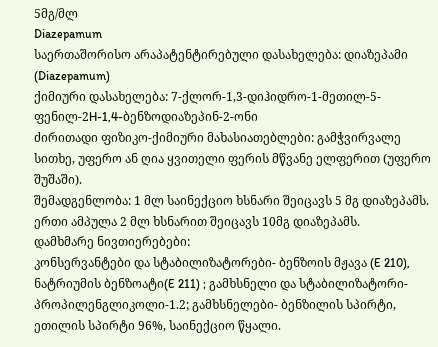5მგ/მლ
Diazepamum
საერთაშორისო არაპატენტირებული დასახელება: დიაზეპამი (Diazepamum)
ქიმიური დასახელება: 7-ქლორ-1,3-დიჰიდრო-1-მეთილ-5-ფენილ-2H-1,4-ბენზოდიაზეპინ-2-ონი
ძირითადი ფიზიკო-ქიმიური მახასიათებლები: გამჭვირვალე სითხე, უფერო ან ღია ყვითელი ფერის მწვანე ელფერით (უფერო შუშაში).
შემადგენლობა: 1 მლ საინექციო ხსნარი შეიცავს 5 მგ დიაზეპამს. ერთი ამპულა 2 მლ ხსნარით შეიცავს 10მგ დიაზეპამს.
დამხმარე ნივთიერებები:
კონსერვანტები და სტაბილიზატორები- ბენზოის მჟავა (E 210), ნატრიუმის ბენზოატი(E 211) ; გამხსნელი და სტაბილიზატორი- პროპილენგლიკოლი-1.2; გამხსნელები- ბენზილის სპირტი, ეთილის სპირტი 96%, საინექციო წყალი.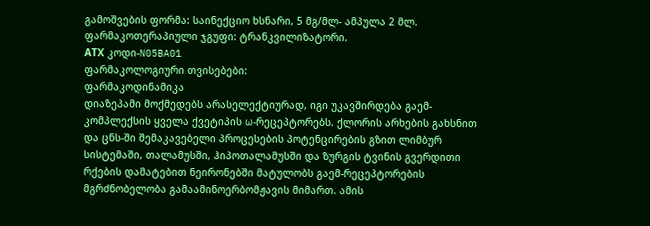გამოშვების ფორმა: საინექციო ხსნარი, 5 მგ/მლ- ამპულა 2 მლ.
ფარმაკოთერაპიული ჯგუფი: ტრანკვილიზატორი.
АТХ კოდი-N05BA01
ფარმაკოლოგიური თვისებები:
ფარმაკოდინამიკა
დიაზეპამი მოქმედებს არასელექტიურად, იგი უკავშირდება გაემ-კომპლექსის ყველა ქვეტიპის ω-რეცეპტორებს. ქლორის არხების გახსნით და ცნს-ში შემაკავებელი პროცესების პოტენცირების გზით ლიმბურ სისტემაში, თალამუსში, ჰიპოთალამუსში და ზურგის ტვინის გვერდითი რქების დამატებით ნეირონებში მატულობს გაემ-რეცეპტორების მგრძნობელობა გამაამინოერბომჟავის მიმართ. ამის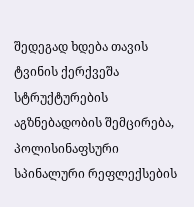შედეგად ხდება თავის ტვინის ქერქვეშა სტრუქტურების აგზნებადობის შემცირება, პოლისინაფსური სპინალური რეფლექსების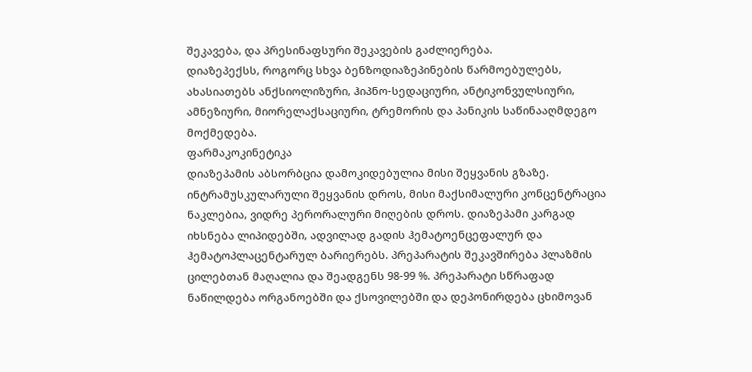შეკავება, და პრესინაფსური შეკავების გაძლიერება.
დიაზეპექსს, როგორც სხვა ბენზოდიაზეპინების წარმოებულებს, ახასიათებს ანქსიოლიზური, ჰიპნო-სედაციური, ანტიკონვულსიური, ამნეზიური, მიორელაქსაციური, ტრემორის და პანიკის საწინააღმდეგო მოქმედება.
ფარმაკოკინეტიკა
დიაზეპამის აბსორბცია დამოკიდებულია მისი შეყვანის გზაზე. ინტრამუსკულარული შეყვანის დროს, მისი მაქსიმალური კონცენტრაცია ნაკლებია, ვიდრე პერორალური მიღების დროს. დიაზეპამი კარგად იხსნება ლიპიდებში, ადვილად გადის ჰემატოენცეფალურ და ჰემატოპლაცენტარულ ბარიერებს. პრეპარატის შეკავშირება პლაზმის ცილებთან მაღალია და შეადგენს 98-99 %. პრეპარატი სწრაფად ნაწილდება ორგანოებში და ქსოვილებში და დეპონირდება ცხიმოვან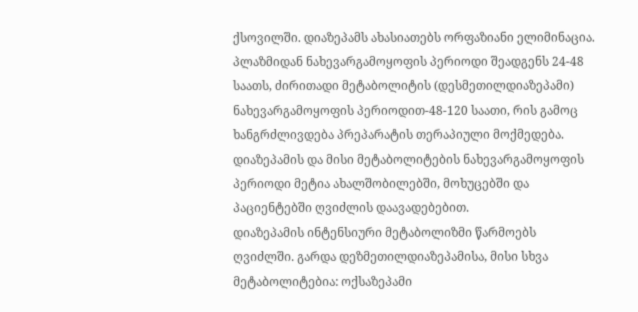ქსოვილში. დიაზეპამს ახასიათებს ორფაზიანი ელიმინაცია. პლაზმიდან ნახევარგამოყოფის პერიოდი შეადგენს 24-48 საათს, ძირითადი მეტაბოლიტის (დესმეთილდიაზეპამი) ნახევარგამოყოფის პერიოდით-48-120 საათი, რის გამოც ხანგრძლივდება პრეპარატის თერაპიული მოქმედება. დიაზეპამის და მისი მეტაბოლიტების ნახევარგამოყოფის პერიოდი მეტია ახალშობილებში, მოხუცებში და პაციენტებში ღვიძლის დაავადებებით.
დიაზეპამის ინტენსიური მეტაბოლიზმი წარმოებს ღვიძლში. გარდა დეზმეთილდიაზეპამისა, მისი სხვა მეტაბოლიტებია: ოქსაზეპამი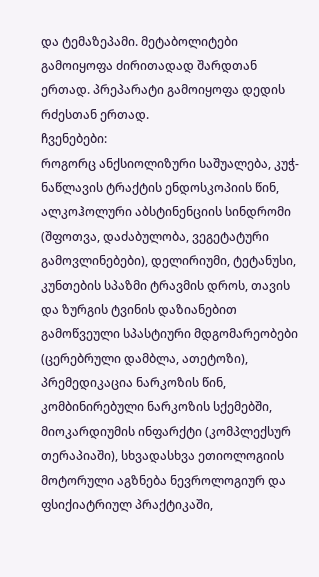და ტემაზეპამი. მეტაბოლიტები გამოიყოფა ძირითადად შარდთან ერთად. პრეპარატი გამოიყოფა დედის რძესთან ერთად.
ჩვენებები:
როგორც ანქსიოლიზური საშუალება, კუჭ-ნაწლავის ტრაქტის ენდოსკოპიის წინ, ალკოჰოლური აბსტინენციის სინდრომი (შფოთვა, დაძაბულობა, ვეგეტატური გამოვლინებები), დელირიუმი, ტეტანუსი, კუნთების სპაზმი ტრავმის დროს, თავის და ზურგის ტვინის დაზიანებით გამოწვეული სპასტიური მდგომარეობები (ცერებრული დამბლა, ათეტოზი), პრემედიკაცია ნარკოზის წინ, კომბინირებული ნარკოზის სქემებში, მიოკარდიუმის ინფარქტი (კომპლექსურ თერაპიაში), სხვადასხვა ეთიოლოგიის მოტორული აგზნება ნევროლოგიურ და ფსიქიატრიულ პრაქტიკაში,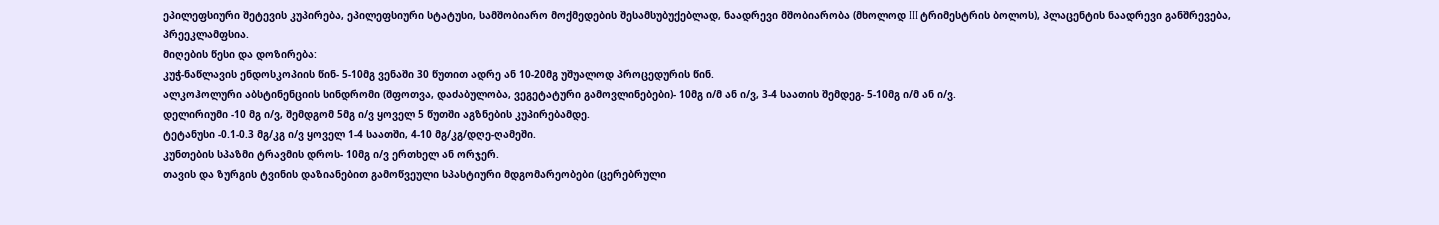ეპილეფსიური შეტევის კუპირება, ეპილეფსიური სტატუსი, სამშობიარო მოქმედების შესამსუბუქებლად, ნაადრევი მშობიარობა (მხოლოდ III ტრიმესტრის ბოლოს), პლაცენტის ნაადრევი განშრევება, პრეეკლამფსია.
მიღების წესი და დოზირება:
კუჭ-ნაწლავის ენდოსკოპიის წინ- 5-10მგ ვენაში 30 წუთით ადრე ან 10-20მგ უშუალოდ პროცედურის წინ.
ალკოჰოლური აბსტინენციის სინდრომი (შფოთვა, დაძაბულობა, ვეგეტატური გამოვლინებები)- 10მგ ი/მ ან ი/ვ, 3-4 საათის შემდეგ- 5-10მგ ი/მ ან ი/ვ.
დელირიუმი -10 მგ ი/ვ, შემდგომ 5მგ ი/ვ ყოველ 5 წუთში აგზნების კუპირებამდე.
ტეტანუსი -0.1-0.3 მგ/კგ ი/ვ ყოველ 1-4 საათში, 4-10 მგ/კგ/დღე-ღამეში.
კუნთების სპაზმი ტრავმის დროს- 10მგ ი/ვ ერთხელ ან ორჯერ.
თავის და ზურგის ტვინის დაზიანებით გამოწვეული სპასტიური მდგომარეობები (ცერებრული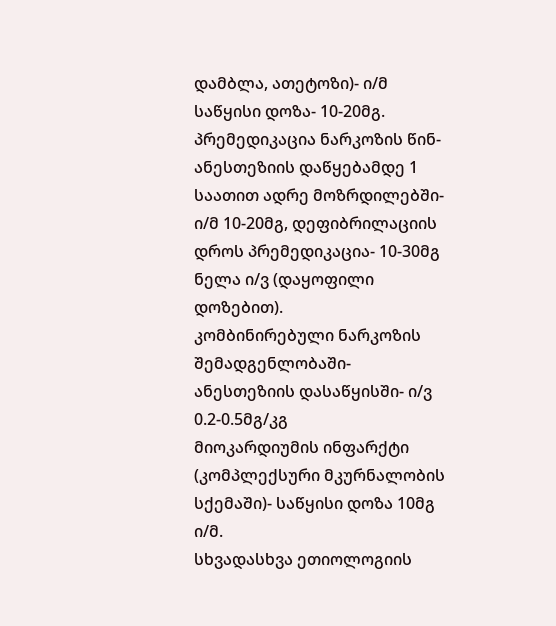დამბლა, ათეტოზი)- ი/მ საწყისი დოზა- 10-20მგ.
პრემედიკაცია ნარკოზის წინ- ანესთეზიის დაწყებამდე 1 საათით ადრე მოზრდილებში- ი/მ 10-20მგ, დეფიბრილაციის დროს პრემედიკაცია- 10-30მგ ნელა ი/ვ (დაყოფილი დოზებით).
კომბინირებული ნარკოზის შემადგენლობაში- ანესთეზიის დასაწყისში- ი/ვ 0.2-0.5მგ/კგ
მიოკარდიუმის ინფარქტი (კომპლექსური მკურნალობის სქემაში)- საწყისი დოზა 10მგ ი/მ.
სხვადასხვა ეთიოლოგიის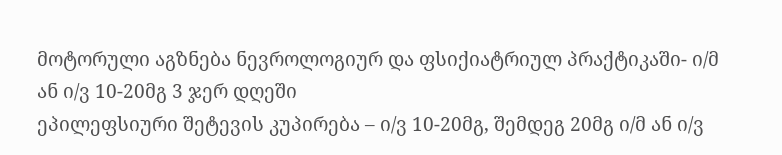მოტორული აგზნება ნევროლოგიურ და ფსიქიატრიულ პრაქტიკაში- ი/მ ან ი/ვ 10-20მგ 3 ჯერ დღეში
ეპილეფსიური შეტევის კუპირება – ი/ვ 10-20მგ, შემდეგ 20მგ ი/მ ან ი/ვ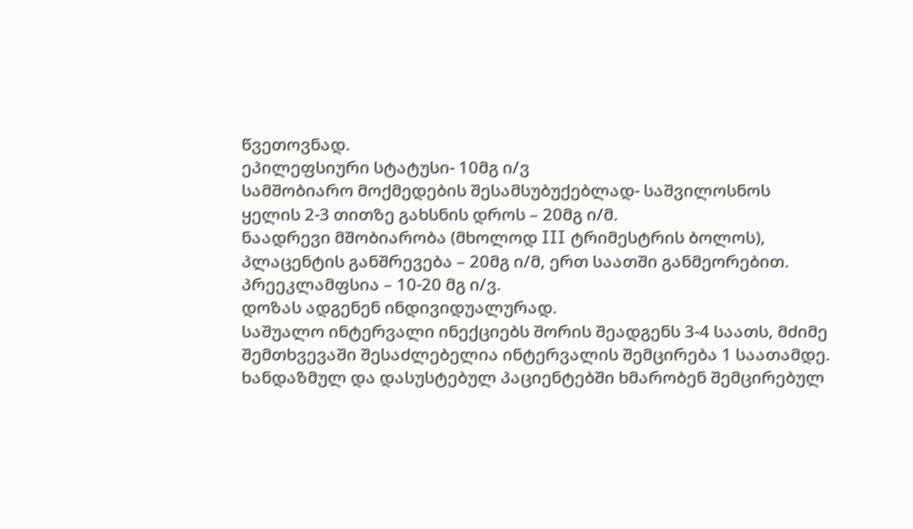წვეთოვნად.
ეპილეფსიური სტატუსი- 10მგ ი/ვ
სამშობიარო მოქმედების შესამსუბუქებლად- საშვილოსნოს ყელის 2-3 თითზე გახსნის დროს – 20მგ ი/მ.
ნაადრევი მშობიარობა (მხოლოდ III ტრიმესტრის ბოლოს), პლაცენტის განშრევება – 20მგ ი/მ, ერთ საათში განმეორებით.
პრეეკლამფსია – 10-20 მგ ი/ვ.
დოზას ადგენენ ინდივიდუალურად.
საშუალო ინტერვალი ინექციებს შორის შეადგენს 3-4 საათს, მძიმე შემთხვევაში შესაძლებელია ინტერვალის შემცირება 1 საათამდე.
ხანდაზმულ და დასუსტებულ პაციენტებში ხმარობენ შემცირებულ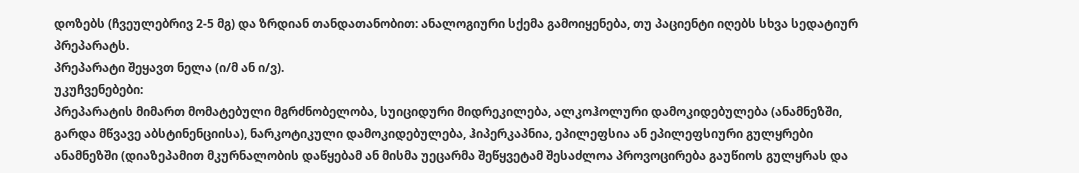დოზებს (ჩვეულებრივ 2-5 მგ) და ზრდიან თანდათანობით: ანალოგიური სქემა გამოიყენება, თუ პაციენტი იღებს სხვა სედატიურ პრეპარატს.
პრეპარატი შეყავთ ნელა (ი/მ ან ი/ვ).
უკუჩვენებები:
პრეპარატის მიმართ მომატებული მგრძნობელობა, სუიციდური მიდრეკილება, ალკოჰოლური დამოკიდებულება (ანამნეზში, გარდა მწვავე აბსტინენციისა), ნარკოტიკული დამოკიდებულება, ჰიპერკაპნია, ეპილეფსია ან ეპილეფსიური გულყრები ანამნეზში (დიაზეპამით მკურნალობის დაწყებამ ან მისმა უეცარმა შეწყვეტამ შესაძლოა პროვოცირება გაუწიოს გულყრას და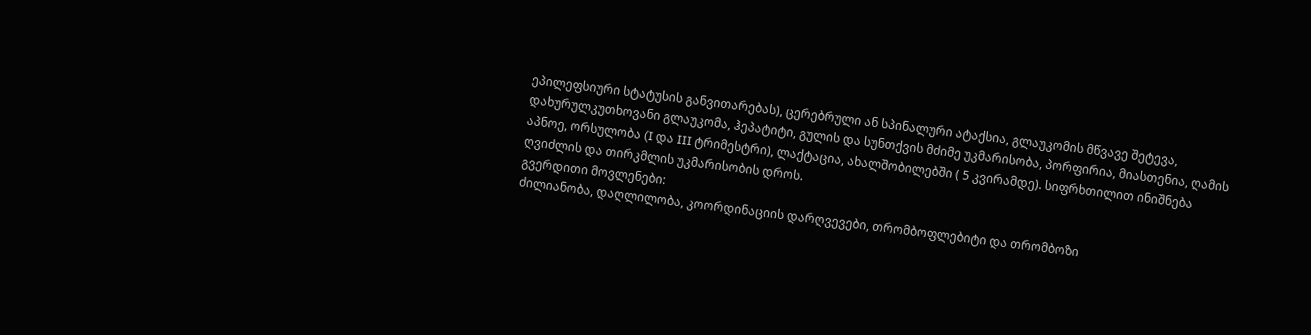ეპილეფსიური სტატუსის განვითარებას), ცერებრული ან სპინალური ატაქსია, გლაუკომის მწვავე შეტევა, დახურულკუთხოვანი გლაუკომა, ჰეპატიტი, გულის და სუნთქვის მძიმე უკმარისობა, პორფირია, მიასთენია, ღამის აპნოე, ორსულობა (I და III ტრიმესტრი), ლაქტაცია, ახალშობილებში ( 5 კვირამდე). სიფრხთილით ინიშნება ღვიძლის და თირკმლის უკმარისობის დროს.
გვერდითი მოვლენები:
ძილიანობა, დაღლილობა, კოორდინაციის დარღვევები, თრომბოფლებიტი და თრომბოზი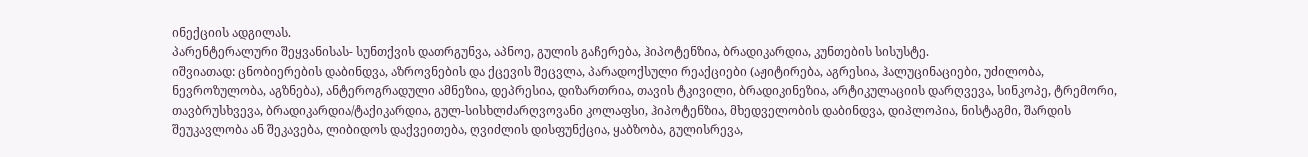ინექციის ადგილას.
პარენტერალური შეყვანისას- სუნთქვის დათრგუნვა, აპნოე, გულის გაჩერება, ჰიპოტენზია, ბრადიკარდია, კუნთების სისუსტე.
იშვიათად: ცნობიერების დაბინდვა, აზროვნების და ქცევის შეცვლა, პარადოქსული რეაქციები (აჟიტირება, აგრესია, ჰალუცინაციები, უძილობა, ნევროზულობა, აგზნება), ანტეროგრადული ამნეზია, დეპრესია, დიზართრია, თავის ტკივილი, ბრადიკინეზია, არტიკულაციის დარღვევა, სინკოპე, ტრემორი, თავბრუსხვევა, ბრადიკარდია/ტაქიკარდია, გულ-სისხლძარღვოვანი კოლაფსი, ჰიპოტენზია, მხედველობის დაბინდვა, დიპლოპია, ნისტაგმი, შარდის შეუკავლობა ან შეკავება, ლიბიდოს დაქვეითება, ღვიძლის დისფუნქცია, ყაბზობა, გულისრევა,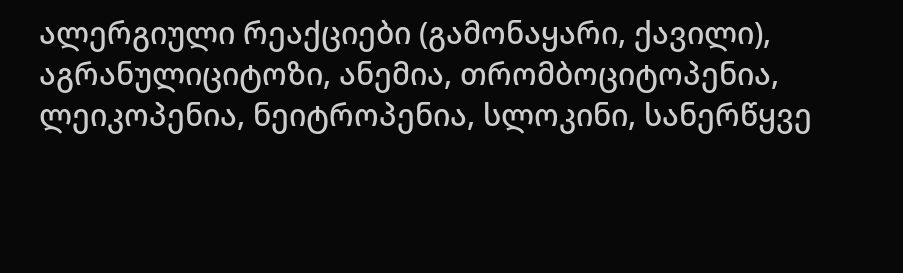ალერგიული რეაქციები (გამონაყარი, ქავილი), აგრანულიციტოზი, ანემია, თრომბოციტოპენია, ლეიკოპენია, ნეიტროპენია, სლოკინი, სანერწყვე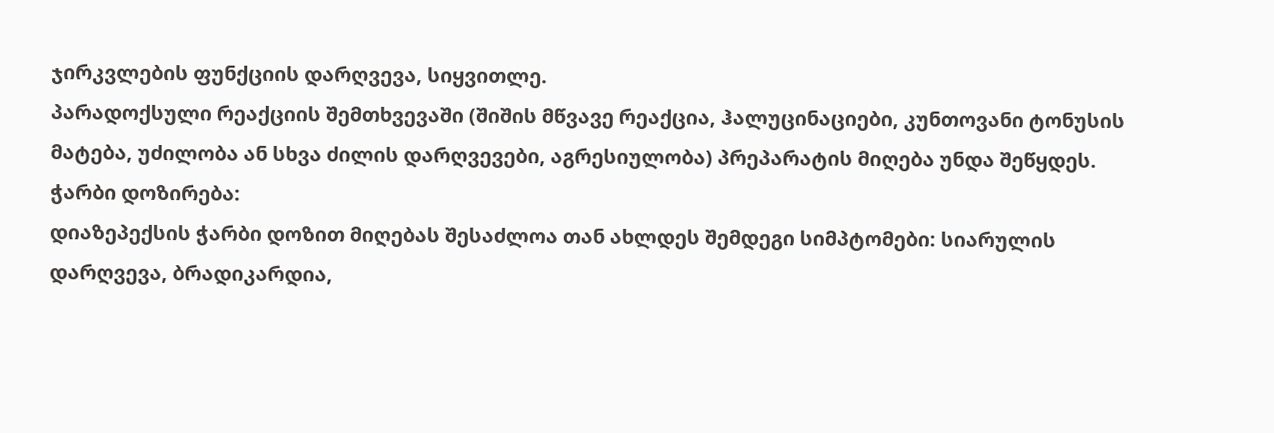ჯირკვლების ფუნქციის დარღვევა, სიყვითლე.
პარადოქსული რეაქციის შემთხვევაში (შიშის მწვავე რეაქცია, ჰალუცინაციები, კუნთოვანი ტონუსის მატება, უძილობა ან სხვა ძილის დარღვევები, აგრესიულობა) პრეპარატის მიღება უნდა შეწყდეს.
ჭარბი დოზირება:
დიაზეპექსის ჭარბი დოზით მიღებას შესაძლოა თან ახლდეს შემდეგი სიმპტომები: სიარულის დარღვევა, ბრადიკარდია,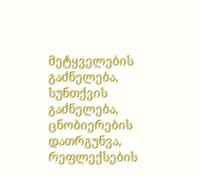მეტყველების გაძნელება, სუნთქვის გაძნელება, ცნობიერების დათრგუნვა, რეფლექსების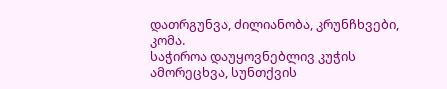დათრგუნვა, ძილიანობა, კრუნჩხვები, კომა.
საჭიროა დაუყოვნებლივ კუჭის ამორეცხვა, სუნთქვის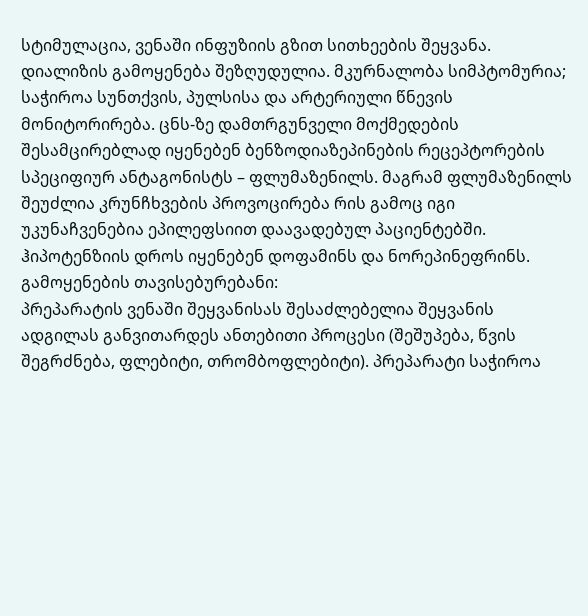სტიმულაცია, ვენაში ინფუზიის გზით სითხეების შეყვანა. დიალიზის გამოყენება შეზღუდულია. მკურნალობა სიმპტომურია; საჭიროა სუნთქვის, პულსისა და არტერიული წნევის მონიტორირება. ცნს-ზე დამთრგუნველი მოქმედების შესამცირებლად იყენებენ ბენზოდიაზეპინების რეცეპტორების სპეციფიურ ანტაგონისტს – ფლუმაზენილს. მაგრამ ფლუმაზენილს შეუძლია კრუნჩხვების პროვოცირება რის გამოც იგი უკუნაჩვენებია ეპილეფსიით დაავადებულ პაციენტებში.
ჰიპოტენზიის დროს იყენებენ დოფამინს და ნორეპინეფრინს.
გამოყენების თავისებურებანი:
პრეპარატის ვენაში შეყვანისას შესაძლებელია შეყვანის ადგილას განვითარდეს ანთებითი პროცესი (შეშუპება, წვის შეგრძნება, ფლებიტი, თრომბოფლებიტი). პრეპარატი საჭიროა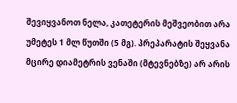შევიყვანოთ ნელა, კათეტერის მეშვეობით არა უმეტეს 1 მლ წუთში (5 მგ). პრეპარატის შეყვანა მცირე დიამეტრის ვენაში (მტევნებზე) არ არის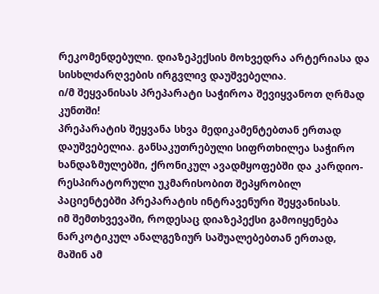რეკომენდებული. დიაზეპექსის მოხვედრა არტერიასა და სისხლძარღვების ირგვლივ დაუშვებელია.
ი/მ შეყვანისას პრეპარატი საჭიროა შევიყვანოთ ღრმად კუნთში!
პრეპარატის შეყვანა სხვა მედიკამენტებთან ერთად დაუშვებელია. განსაკუთრებული სიფრთხილეა საჭირო ხანდაზმულებში, ქრონიკულ ავადმყოფებში და კარდიო-რესპირატორული უკმარისობით შეპყრობილ პაციენტებში პრეპარატის ინტრავენური შეყვანისას.
იმ შემთხვევაში, როდესაც დიაზეპექსი გამოიყენება ნარკოტიკულ ანალგეზიურ საშუალებებთან ერთად, მაშინ ამ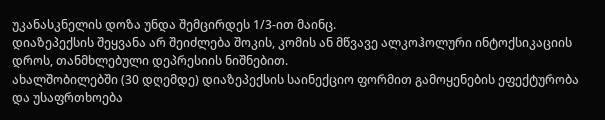უკანასკნელის დოზა უნდა შემცირდეს 1/3-ით მაინც.
დიაზეპექსის შეყვანა არ შეიძლება შოკის, კომის ან მწვავე ალკოჰოლური ინტოქსიკაციის დროს, თანმხლებული დეპრესიის ნიშნებით.
ახალშობილებში (30 დღემდე) დიაზეპექსის საინექციო ფორმით გამოყენების ეფექტურობა და უსაფრთხოება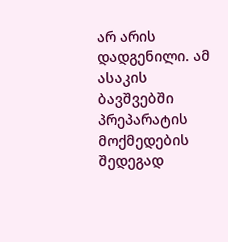არ არის დადგენილი. ამ ასაკის ბავშვებში პრეპარატის მოქმედების შედეგად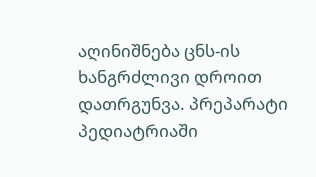აღინიშნება ცნს-ის ხანგრძლივი დროით დათრგუნვა. პრეპარატი პედიატრიაში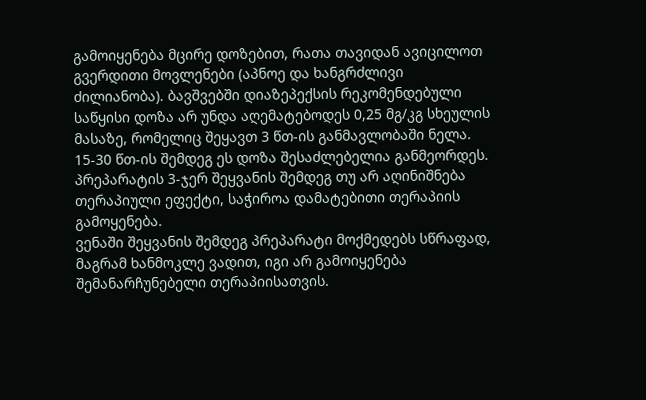გამოიყენება მცირე დოზებით, რათა თავიდან ავიცილოთ გვერდითი მოვლენები (აპნოე და ხანგრძლივი ძილიანობა). ბავშვებში დიაზეპექსის რეკომენდებული საწყისი დოზა არ უნდა აღემატებოდეს 0,25 მგ/კგ სხეულის მასაზე, რომელიც შეყავთ 3 წთ-ის განმავლობაში ნელა. 15-30 წთ-ის შემდეგ ეს დოზა შესაძლებელია განმეორდეს. პრეპარატის 3-ჯერ შეყვანის შემდეგ თუ არ აღინიშნება თერაპიული ეფექტი, საჭიროა დამატებითი თერაპიის გამოყენება.
ვენაში შეყვანის შემდეგ პრეპარატი მოქმედებს სწრაფად, მაგრამ ხანმოკლე ვადით, იგი არ გამოიყენება შემანარჩუნებელი თერაპიისათვის.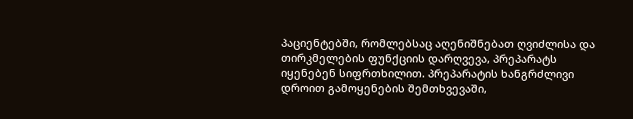პაციენტებში, რომლებსაც აღენიშნებათ ღვიძლისა და თირკმელების ფუნქციის დარღვევა, პრეპარატს იყენებენ სიფრთხილით. პრეპარატის ხანგრძლივი დროით გამოყენების შემთხვევაში,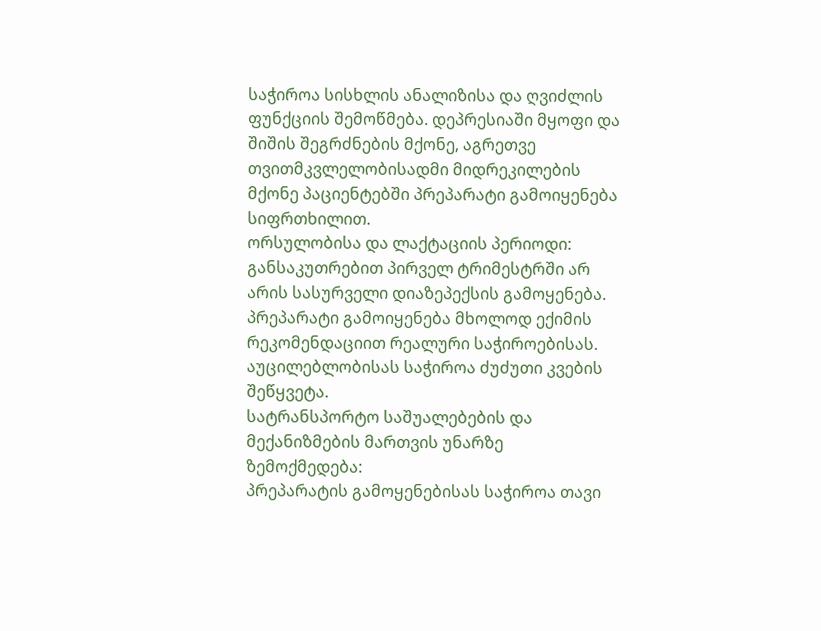საჭიროა სისხლის ანალიზისა და ღვიძლის ფუნქციის შემოწმება. დეპრესიაში მყოფი და შიშის შეგრძნების მქონე, აგრეთვე თვითმკვლელობისადმი მიდრეკილების მქონე პაციენტებში პრეპარატი გამოიყენება სიფრთხილით.
ორსულობისა და ლაქტაციის პერიოდი:
განსაკუთრებით პირველ ტრიმესტრში არ არის სასურველი დიაზეპექსის გამოყენება. პრეპარატი გამოიყენება მხოლოდ ექიმის რეკომენდაციით რეალური საჭიროებისას. აუცილებლობისას საჭიროა ძუძუთი კვების შეწყვეტა.
სატრანსპორტო საშუალებების და მექანიზმების მართვის უნარზე ზემოქმედება:
პრეპარატის გამოყენებისას საჭიროა თავი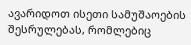ავარიდოთ ისეთი სამუშაოების შესრულებას, რომლებიც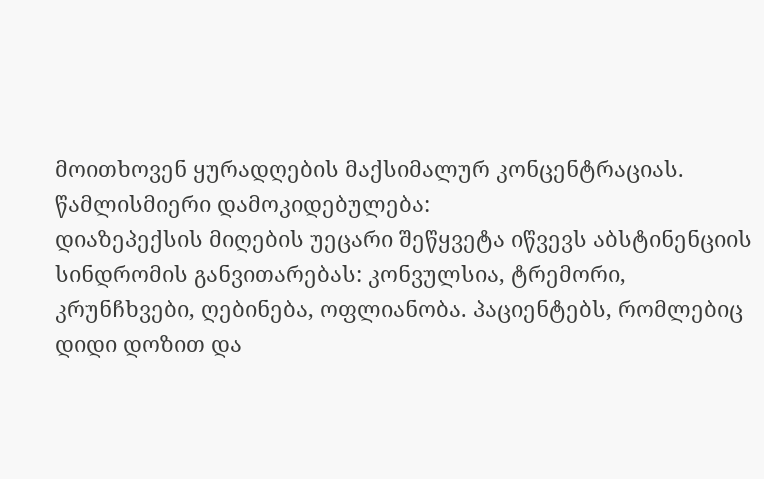მოითხოვენ ყურადღების მაქსიმალურ კონცენტრაციას.
წამლისმიერი დამოკიდებულება:
დიაზეპექსის მიღების უეცარი შეწყვეტა იწვევს აბსტინენციის სინდრომის განვითარებას: კონვულსია, ტრემორი, კრუნჩხვები, ღებინება, ოფლიანობა. პაციენტებს, რომლებიც დიდი დოზით და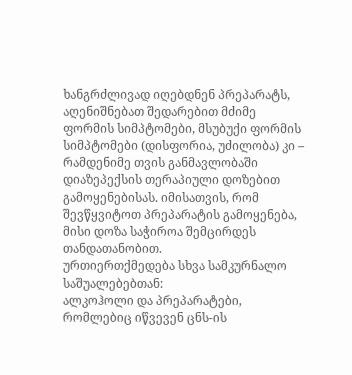ხანგრძლივად იღებდნენ პრეპარატს, აღენიშნებათ შედარებით მძიმე ფორმის სიმპტომები, მსუბუქი ფორმის სიმპტომები (დისფორია, უძილობა) კი – რამდენიმე თვის განმავლობაში დიაზეპექსის თერაპიული დოზებით გამოყენებისას. იმისათვის, რომ შევწყვიტოთ პრეპარატის გამოყენება, მისი დოზა საჭიროა შემცირდეს თანდათანობით.
ურთიერთქმედება სხვა სამკურნალო საშუალებებთან:
ალკოჰოლი და პრეპარატები, რომლებიც იწვევენ ცნს-ის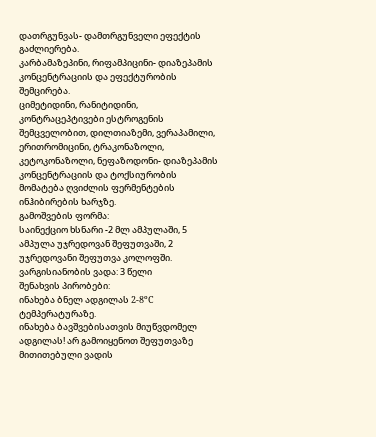დათრგუნვას- დამთრგუნველი ეფექტის გაძლიერება.
კარბამაზეპინი, რიფამპიცინი- დიაზეპამის კონცენტრაციის და ეფექტურობის შემცირება.
ციმეტიდინი, რანიტიდინი, კონტრაცეპტივები ესტროგენის შემცველობით, დილთიაზემი, ვერაპამილი, ერითრომიცინი, ტრაკონაზოლი, კეტოკონაზოლი, ნეფაზოდონი- დიაზეპამის კონცენტრაციის და ტოქსიურობის მომატება ღვიძლის ფერმენტების ინჰიბირების ხარჯზე.
გამოშვების ფორმა:
საინექციო ხსნარი -2 მლ ამპულაში, 5 ამპულა უჯრედოვან შეფუთვაში, 2 უჯრედოვანი შეფუთვა კოლოფში.
ვარგისიანობის ვადა: 3 წელი
შენახვის პირობები:
ინახება ბნელ ადგილას 2-8ºC ტემპერატურაზე.
ინახება ბავშვებისათვის მიუწვდომელ ადგილას! არ გამოიყენოთ შეფუთვაზე მითითებული ვადის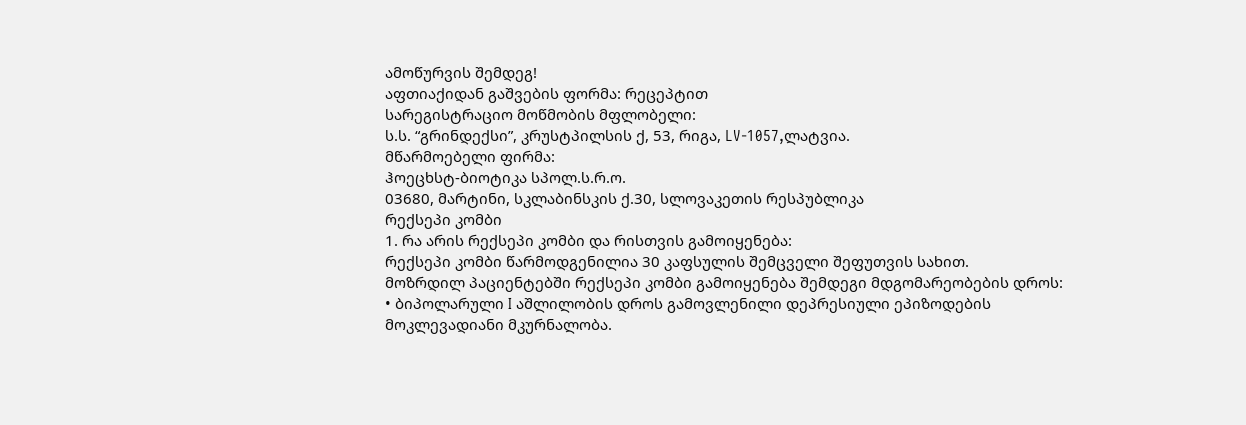ამოწურვის შემდეგ!
აფთიაქიდან გაშვების ფორმა: რეცეპტით
სარეგისტრაციო მოწმობის მფლობელი:
ს.ს. “გრინდექსი”, კრუსტპილსის ქ, 53, რიგა, LV-1057,ლატვია.
მწარმოებელი ფირმა:
ჰოეცხსტ-ბიოტიკა სპოლ.ს.რ.ო.
03680, მარტინი, სკლაბინსკის ქ.30, სლოვაკეთის რესპუბლიკა
რექსეპი კომბი
1. რა არის რექსეპი კომბი და რისთვის გამოიყენება:
რექსეპი კომბი წარმოდგენილია 30 კაფსულის შემცველი შეფუთვის სახით.
მოზრდილ პაციენტებში რექსეპი კომბი გამოიყენება შემდეგი მდგომარეობების დროს:
• ბიპოლარული I აშლილობის დროს გამოვლენილი დეპრესიული ეპიზოდების მოკლევადიანი მკურნალობა.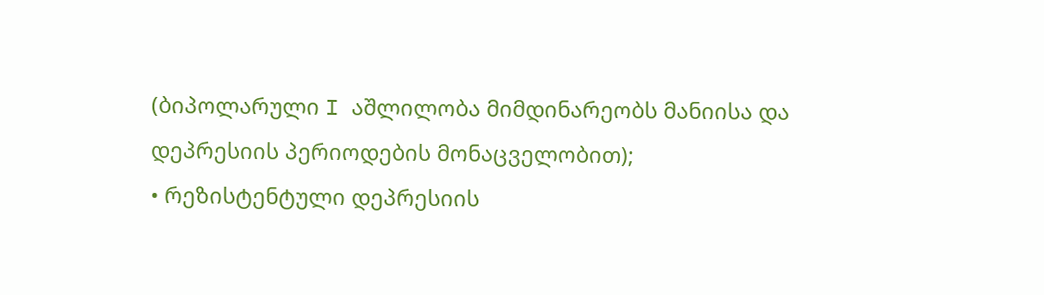(ბიპოლარული I აშლილობა მიმდინარეობს მანიისა და დეპრესიის პერიოდების მონაცველობით);
• რეზისტენტული დეპრესიის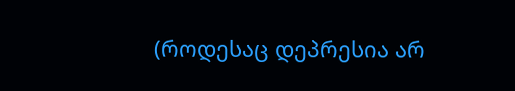(როდესაც დეპრესია არ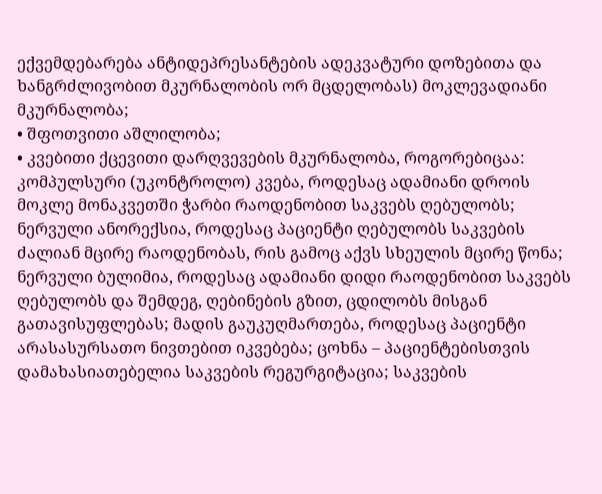ექვემდებარება ანტიდეპრესანტების ადეკვატური დოზებითა და ხანგრძლივობით მკურნალობის ორ მცდელობას) მოკლევადიანი მკურნალობა;
• შფოთვითი აშლილობა;
• კვებითი ქცევითი დარღვევების მკურნალობა, როგორებიცაა: კომპულსური (უკონტროლო) კვება, როდესაც ადამიანი დროის მოკლე მონაკვეთში ჭარბი რაოდენობით საკვებს ღებულობს; ნერვული ანორექსია, როდესაც პაციენტი ღებულობს საკვების ძალიან მცირე რაოდენობას, რის გამოც აქვს სხეულის მცირე წონა; ნერვული ბულიმია, როდესაც ადამიანი დიდი რაოდენობით საკვებს ღებულობს და შემდეგ, ღებინების გზით, ცდილობს მისგან გათავისუფლებას; მადის გაუკუღმართება, როდესაც პაციენტი არასასურსათო ნივთებით იკვებება; ცოხნა – პაციენტებისთვის დამახასიათებელია საკვების რეგურგიტაცია; საკვების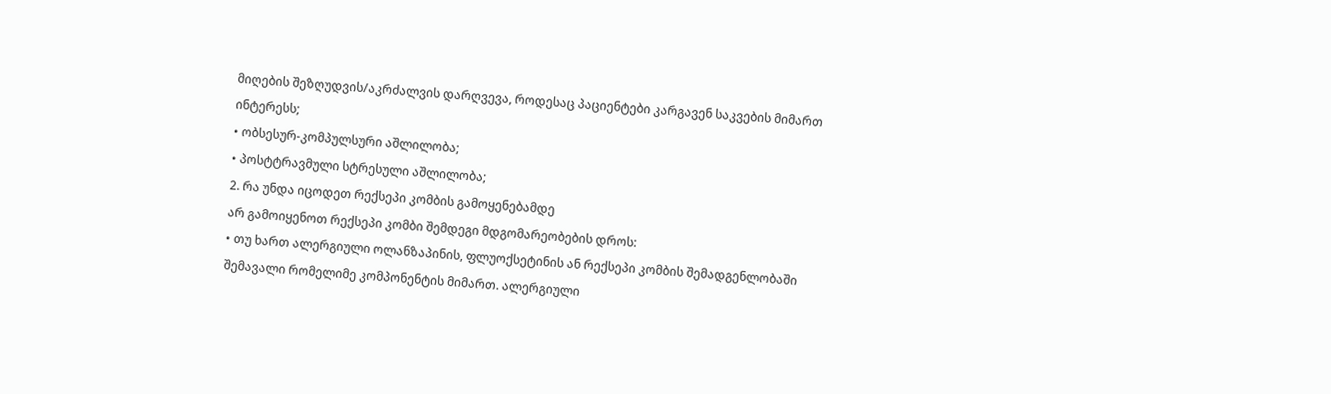მიღების შეზღუდვის/აკრძალვის დარღვევა, როდესაც პაციენტები კარგავენ საკვების მიმართ ინტერესს;
• ობსესურ-კომპულსური აშლილობა;
• პოსტტრავმული სტრესული აშლილობა;
2. რა უნდა იცოდეთ რექსეპი კომბის გამოყენებამდე
არ გამოიყენოთ რექსეპი კომბი შემდეგი მდგომარეობების დროს:
• თუ ხართ ალერგიული ოლანზაპინის, ფლუოქსეტინის ან რექსეპი კომბის შემადგენლობაში შემავალი რომელიმე კომპონენტის მიმართ. ალერგიული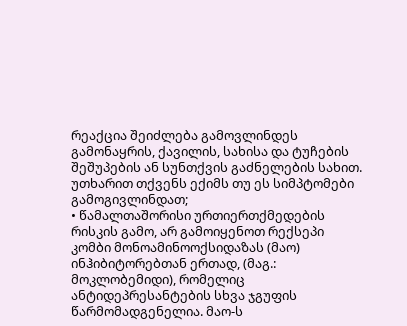რეაქცია შეიძლება გამოვლინდეს გამონაყრის, ქავილის, სახისა და ტუჩების შეშუპების ან სუნთქვის გაძნელების სახით. უთხარით თქვენს ექიმს თუ ეს სიმპტომები გამოგივლინდათ;
• წამალთაშორისი ურთიერთქმედების რისკის გამო, არ გამოიყენოთ რექსეპი კომბი მონოამინოოქსიდაზას (მაო) ინჰიბიტორებთან ერთად, (მაგ.: მოკლობემიდი), რომელიც ანტიდეპრესანტების სხვა ჯგუფის წარმომადგენელია. მაო-ს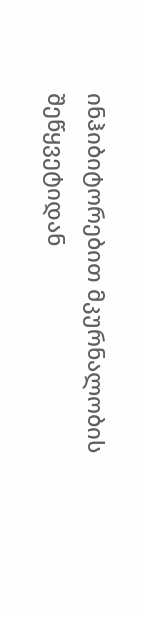ინჰიბიტორებით მკურნალობის შეწყვეტიდან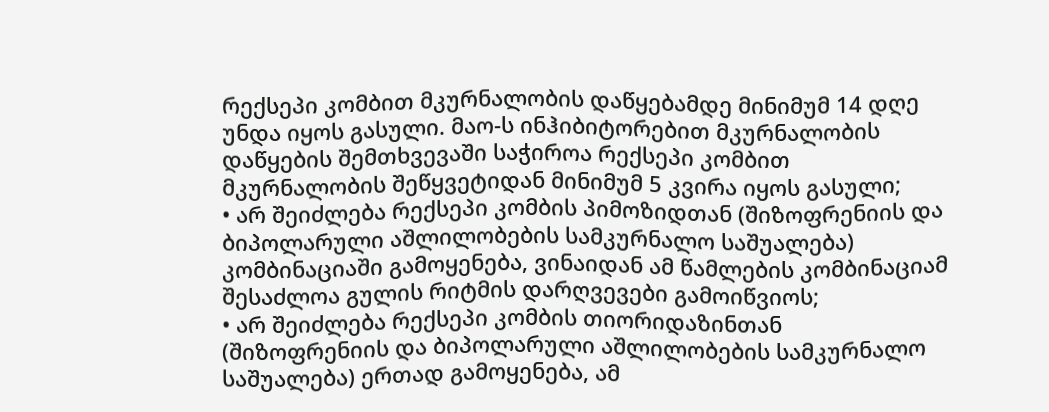რექსეპი კომბით მკურნალობის დაწყებამდე მინიმუმ 14 დღე უნდა იყოს გასული. მაო-ს ინჰიბიტორებით მკურნალობის დაწყების შემთხვევაში საჭიროა რექსეპი კომბით მკურნალობის შეწყვეტიდან მინიმუმ 5 კვირა იყოს გასული;
• არ შეიძლება რექსეპი კომბის პიმოზიდთან (შიზოფრენიის და ბიპოლარული აშლილობების სამკურნალო საშუალება) კომბინაციაში გამოყენება, ვინაიდან ამ წამლების კომბინაციამ შესაძლოა გულის რიტმის დარღვევები გამოიწვიოს;
• არ შეიძლება რექსეპი კომბის თიორიდაზინთან (შიზოფრენიის და ბიპოლარული აშლილობების სამკურნალო საშუალება) ერთად გამოყენება, ამ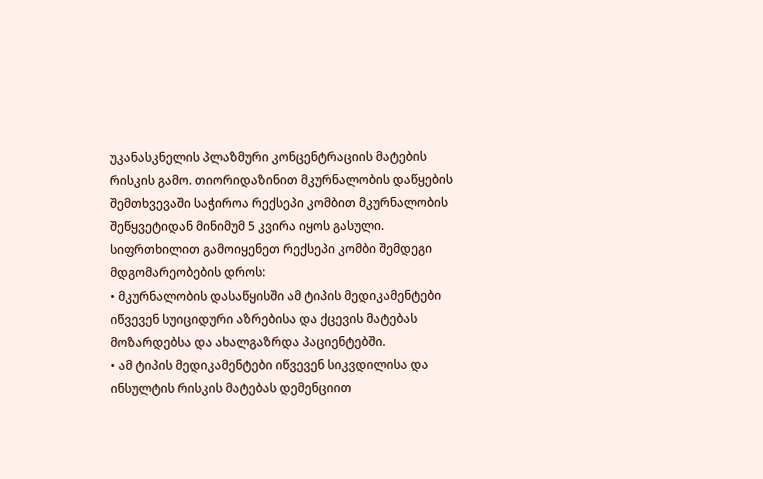უკანასკნელის პლაზმური კონცენტრაციის მატების რისკის გამო. თიორიდაზინით მკურნალობის დაწყების შემთხვევაში საჭიროა რექსეპი კომბით მკურნალობის შეწყვეტიდან მინიმუმ 5 კვირა იყოს გასული.
სიფრთხილით გამოიყენეთ რექსეპი კომბი შემდეგი მდგომარეობების დროს:
• მკურნალობის დასაწყისში ამ ტიპის მედიკამენტები იწვევენ სუიციდური აზრებისა და ქცევის მატებას მოზარდებსა და ახალგაზრდა პაციენტებში.
• ამ ტიპის მედიკამენტები იწვევენ სიკვდილისა და ინსულტის რისკის მატებას დემენციით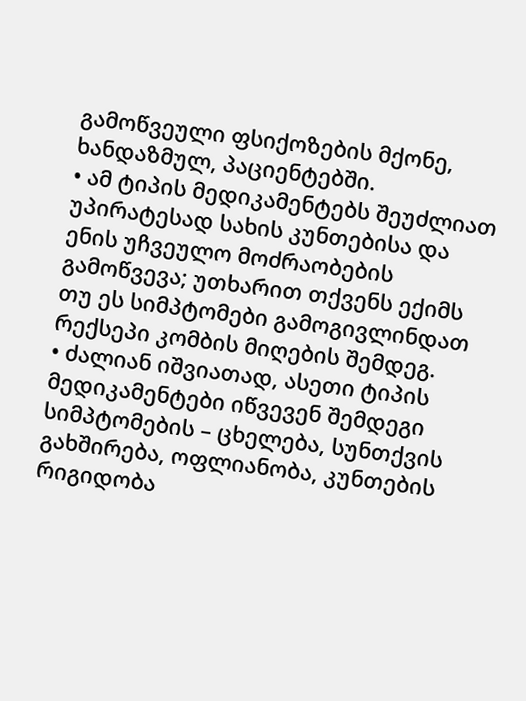გამოწვეული ფსიქოზების მქონე, ხანდაზმულ, პაციენტებში.
• ამ ტიპის მედიკამენტებს შეუძლიათ უპირატესად სახის კუნთებისა და ენის უჩვეულო მოძრაობების გამოწვევა; უთხარით თქვენს ექიმს თუ ეს სიმპტომები გამოგივლინდათ რექსეპი კომბის მიღების შემდეგ.
• ძალიან იშვიათად, ასეთი ტიპის მედიკამენტები იწვევენ შემდეგი სიმპტომების – ცხელება, სუნთქვის გახშირება, ოფლიანობა, კუნთების რიგიდობა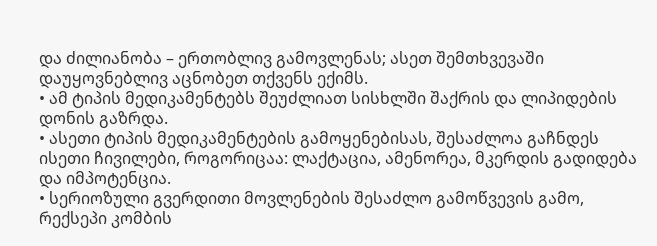და ძილიანობა – ერთობლივ გამოვლენას; ასეთ შემთხვევაში დაუყოვნებლივ აცნობეთ თქვენს ექიმს.
• ამ ტიპის მედიკამენტებს შეუძლიათ სისხლში შაქრის და ლიპიდების დონის გაზრდა.
• ასეთი ტიპის მედიკამენტების გამოყენებისას, შესაძლოა გაჩნდეს ისეთი ჩივილები, როგორიცაა: ლაქტაცია, ამენორეა, მკერდის გადიდება და იმპოტენცია.
• სერიოზული გვერდითი მოვლენების შესაძლო გამოწვევის გამო, რექსეპი კომბის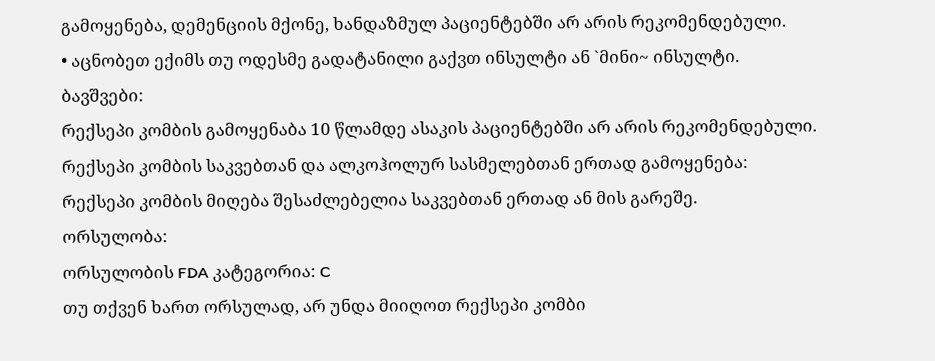გამოყენება, დემენციის მქონე, ხანდაზმულ პაციენტებში არ არის რეკომენდებული.
• აცნობეთ ექიმს თუ ოდესმე გადატანილი გაქვთ ინსულტი ან `მინი~ ინსულტი.
ბავშვები:
რექსეპი კომბის გამოყენაბა 10 წლამდე ასაკის პაციენტებში არ არის რეკომენდებული.
რექსეპი კომბის საკვებთან და ალკოჰოლურ სასმელებთან ერთად გამოყენება:
რექსეპი კომბის მიღება შესაძლებელია საკვებთან ერთად ან მის გარეშე.
ორსულობა:
ორსულობის FDA კატეგორია: C
თუ თქვენ ხართ ორსულად, არ უნდა მიიღოთ რექსეპი კომბი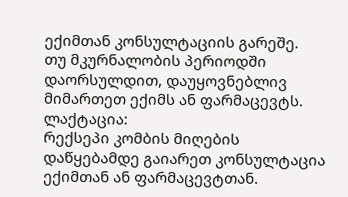ექიმთან კონსულტაციის გარეშე.
თუ მკურნალობის პერიოდში დაორსულდით, დაუყოვნებლივ მიმართეთ ექიმს ან ფარმაცევტს.
ლაქტაცია:
რექსეპი კომბის მიღების დაწყებამდე გაიარეთ კონსულტაცია ექიმთან ან ფარმაცევტთან.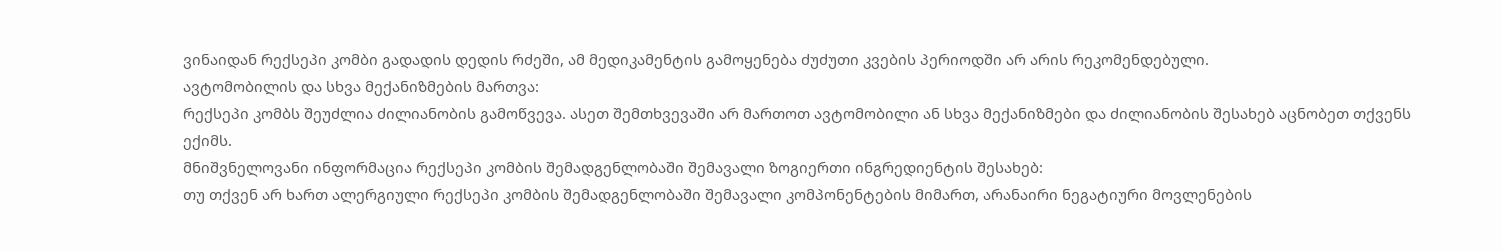ვინაიდან რექსეპი კომბი გადადის დედის რძეში, ამ მედიკამენტის გამოყენება ძუძუთი კვების პერიოდში არ არის რეკომენდებული.
ავტომობილის და სხვა მექანიზმების მართვა:
რექსეპი კომბს შეუძლია ძილიანობის გამოწვევა. ასეთ შემთხვევაში არ მართოთ ავტომობილი ან სხვა მექანიზმები და ძილიანობის შესახებ აცნობეთ თქვენს ექიმს.
მნიშვნელოვანი ინფორმაცია რექსეპი კომბის შემადგენლობაში შემავალი ზოგიერთი ინგრედიენტის შესახებ:
თუ თქვენ არ ხართ ალერგიული რექსეპი კომბის შემადგენლობაში შემავალი კომპონენტების მიმართ, არანაირი ნეგატიური მოვლენების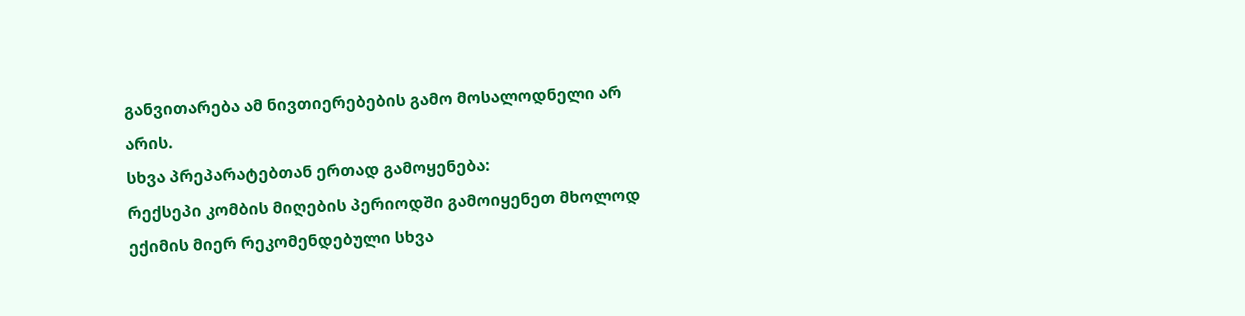განვითარება ამ ნივთიერებების გამო მოსალოდნელი არ არის.
სხვა პრეპარატებთან ერთად გამოყენება:
რექსეპი კომბის მიღების პერიოდში გამოიყენეთ მხოლოდ ექიმის მიერ რეკომენდებული სხვა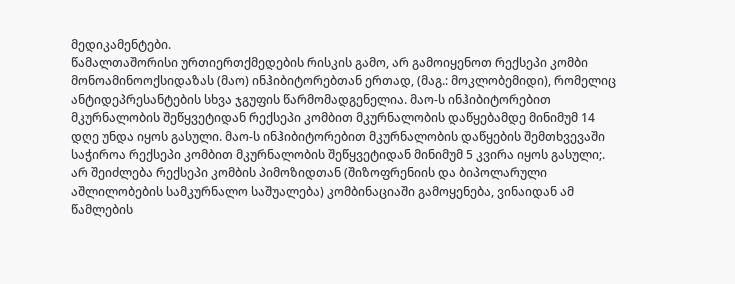მედიკამენტები.
წამალთაშორისი ურთიერთქმედების რისკის გამო, არ გამოიყენოთ რექსეპი კომბი მონოამინოოქსიდაზას (მაო) ინჰიბიტორებთან ერთად, (მაგ.: მოკლობემიდი), რომელიც ანტიდეპრესანტების სხვა ჯგუფის წარმომადგენელია. მაო-ს ინჰიბიტორებით მკურნალობის შეწყვეტიდან რექსეპი კომბით მკურნალობის დაწყებამდე მინიმუმ 14 დღე უნდა იყოს გასული. მაო-ს ინჰიბიტორებით მკურნალობის დაწყების შემთხვევაში საჭიროა რექსეპი კომბით მკურნალობის შეწყვეტიდან მინიმუმ 5 კვირა იყოს გასული;.
არ შეიძლება რექსეპი კომბის პიმოზიდთან (შიზოფრენიის და ბიპოლარული აშლილობების სამკურნალო საშუალება) კომბინაციაში გამოყენება, ვინაიდან ამ წამლების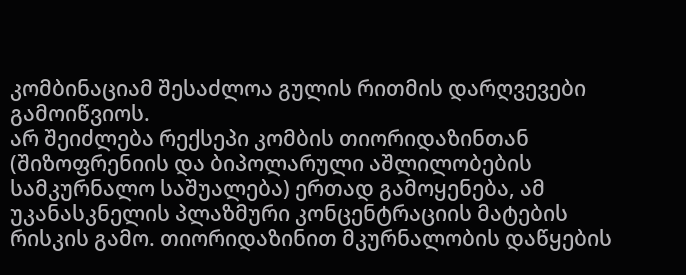კომბინაციამ შესაძლოა გულის რითმის დარღვევები გამოიწვიოს.
არ შეიძლება რექსეპი კომბის თიორიდაზინთან (შიზოფრენიის და ბიპოლარული აშლილობების სამკურნალო საშუალება) ერთად გამოყენება, ამ უკანასკნელის პლაზმური კონცენტრაციის მატების რისკის გამო. თიორიდაზინით მკურნალობის დაწყების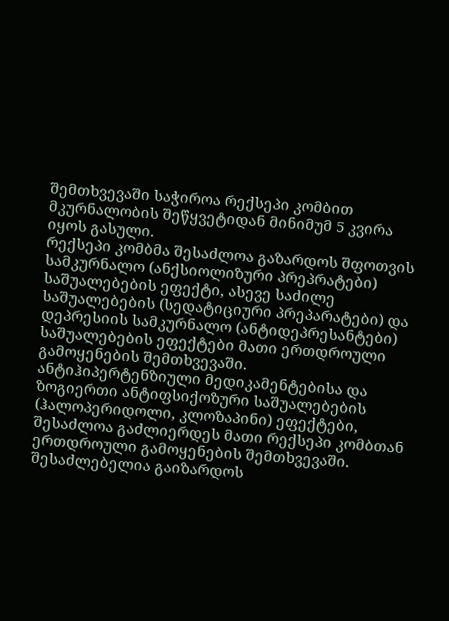შემთხვევაში საჭიროა რექსეპი კომბით მკურნალობის შეწყვეტიდან მინიმუმ 5 კვირა იყოს გასული.
რექსეპი კომბმა შესაძლოა გაზარდოს შფოთვის სამკურნალო (ანქსიოლიზური პრეპრატები) საშუალებების ეფექტი, ასევე საძილე საშუალებების (სედატიციური პრეპარატები) და დეპრესიის სამკურნალო (ანტიდეპრესანტები) საშუალებების ეფექტები მათი ერთდროული გამოყენების შემთხვევაში.
ანტიჰიპერტენზიული მედიკამენტებისა და ზოგიერთი ანტიფსიქოზური საშუალებების (ჰალოპერიდოლი, კლოზაპინი) ეფექტები, შესაძლოა გაძლიერდეს მათი რექსეპი კომბთან ერთდროული გამოყენების შემთხვევაში.
შესაძლებელია გაიზარდოს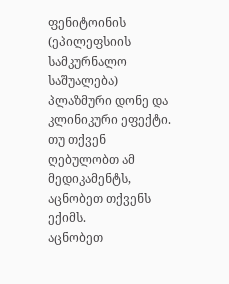ფენიტოინის (ეპილეფსიის სამკურნალო საშუალება) პლაზმური დონე და კლინიკური ეფექტი. თუ თქვენ ღებულობთ ამ მედიკამენტს, აცნობეთ თქვენს ექიმს.
აცნობეთ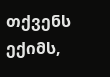თქვენს ექიმს,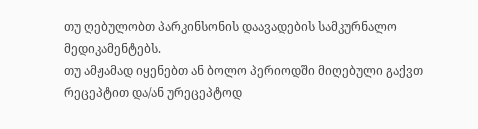თუ ღებულობთ პარკინსონის დაავადების სამკურნალო მედიკამენტებს.
თუ ამჟამად იყენებთ ან ბოლო პერიოდში მიღებული გაქვთ რეცეპტით და/ან ურეცეპტოდ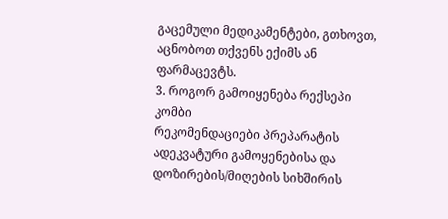გაცემული მედიკამენტები, გთხოვთ, აცნობოთ თქვენს ექიმს ან ფარმაცევტს.
3. როგორ გამოიყენება რექსეპი კომბი
რეკომენდაციები პრეპარატის ადეკვატური გამოყენებისა და დოზირების/მიღების სიხშირის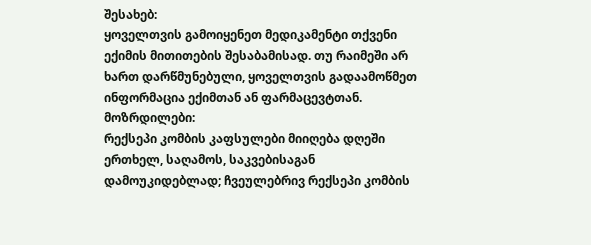შესახებ:
ყოველთვის გამოიყენეთ მედიკამენტი თქვენი ექიმის მითითების შესაბამისად. თუ რაიმეში არ ხართ დარწმუნებული, ყოველთვის გადაამოწმეთ ინფორმაცია ექიმთან ან ფარმაცევტთან.
მოზრდილები:
რექსეპი კომბის კაფსულები მიიღება დღეში ერთხელ, საღამოს, საკვებისაგან დამოუკიდებლად; ჩვეულებრივ რექსეპი კომბის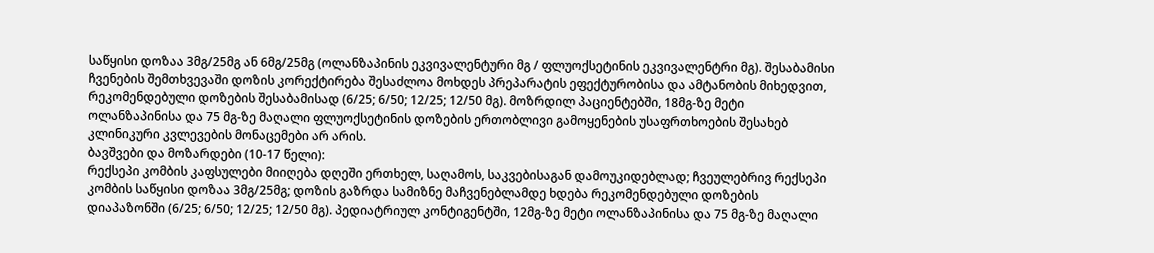საწყისი დოზაა 3მგ/25მგ ან 6მგ/25მგ (ოლანზაპინის ეკვივალენტური მგ / ფლუოქსეტინის ეკვივალენტრი მგ). შესაბამისი ჩვენების შემთხვევაში დოზის კორექტირება შესაძლოა მოხდეს პრეპარატის ეფექტურობისა და ამტანობის მიხედვით, რეკომენდებული დოზების შესაბამისად (6/25; 6/50; 12/25; 12/50 მგ). მოზრდილ პაციენტებში, 18მგ-ზე მეტი ოლანზაპინისა და 75 მგ-ზე მაღალი ფლუოქსეტინის დოზების ერთობლივი გამოყენების უსაფრთხოების შესახებ კლინიკური კვლევების მონაცემები არ არის.
ბავშვები და მოზარდები (10-17 წელი):
რექსეპი კომბის კაფსულები მიიღება დღეში ერთხელ, საღამოს, საკვებისაგან დამოუკიდებლად; ჩვეულებრივ რექსეპი კომბის საწყისი დოზაა 3მგ/25მგ; დოზის გაზრდა სამიზნე მაჩვენებლამდე ხდება რეკომენდებული დოზების დიაპაზონში (6/25; 6/50; 12/25; 12/50 მგ). პედიატრიულ კონტიგენტში, 12მგ-ზე მეტი ოლანზაპინისა და 75 მგ-ზე მაღალი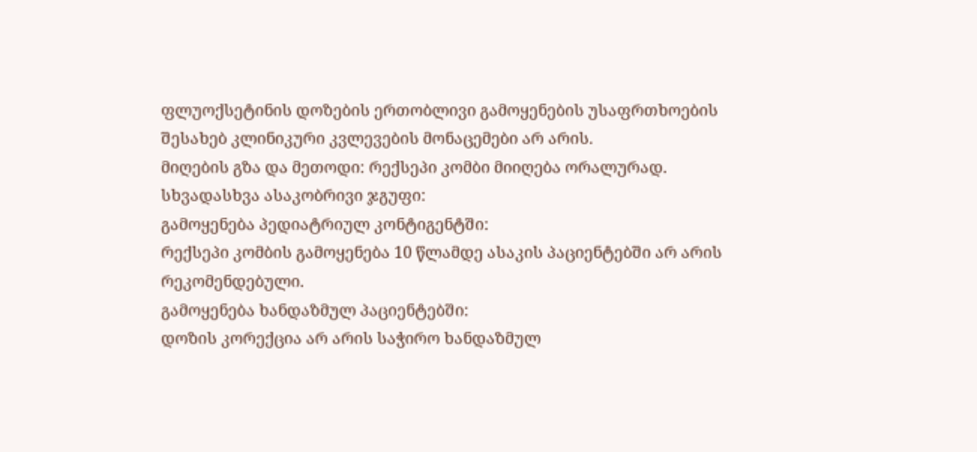ფლუოქსეტინის დოზების ერთობლივი გამოყენების უსაფრთხოების შესახებ კლინიკური კვლევების მონაცემები არ არის.
მიღების გზა და მეთოდი: რექსეპი კომბი მიიღება ორალურად.
სხვადასხვა ასაკობრივი ჯგუფი:
გამოყენება პედიატრიულ კონტიგენტში:
რექსეპი კომბის გამოყენება 10 წლამდე ასაკის პაციენტებში არ არის რეკომენდებული.
გამოყენება ხანდაზმულ პაციენტებში:
დოზის კორექცია არ არის საჭირო ხანდაზმულ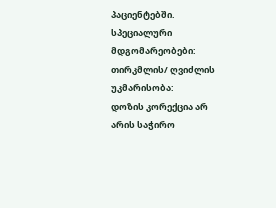პაციენტებში.
სპეციალური მდგომარეობები:
თირკმლის/ ღვიძლის უკმარისობა:
დოზის კორექცია არ არის საჭირო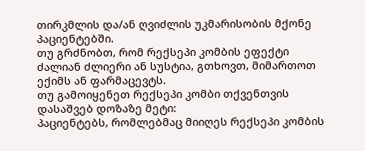თირკმლის და/ან ღვიძლის უკმარისობის მქონე პაციენტებში.
თუ გრძნობთ, რომ რექსეპი კომბის ეფექტი ძალიან ძლიერი ან სუსტია, გთხოვთ, მიმართოთ ექიმს ან ფარმაცევტს.
თუ გამოიყენეთ რექსეპი კომბი თქვენთვის დასაშვებ დოზაზე მეტი:
პაციენტებს, რომლებმაც მიიღეს რექსეპი კომბის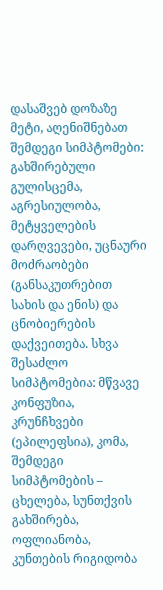დასაშვებ დოზაზე მეტი, აღენიშნებათ შემდეგი სიმპტომები: გახშირებული გულისცემა, აგრესიულობა, მეტყველების დარღვევები, უცნაური მოძრაობები (განსაკუთრებით სახის და ენის) და ცნობიერების დაქვეითება. სხვა შესაძლო სიმპტომებია: მწვავე კონფუზია, კრუნჩხვები (ეპილეფსია), კომა, შემდეგი სიმპტომების – ცხელება, სუნთქვის გახშირება, ოფლიანობა, კუნთების რიგიდობა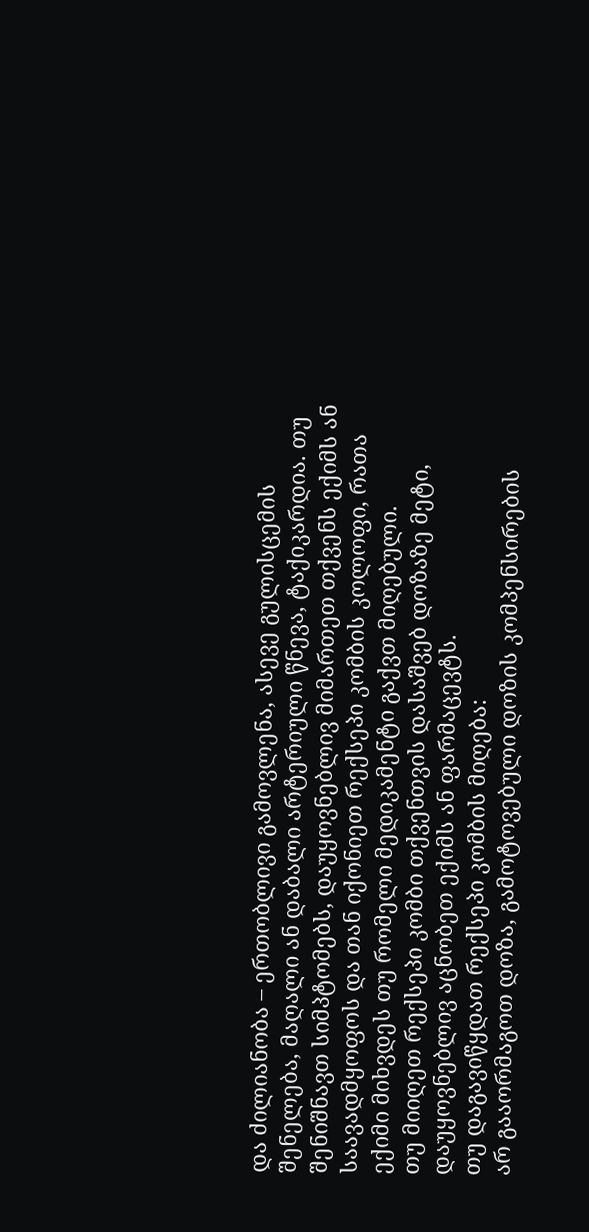და ძილიანობა – ერთობლივი გამოვლენა, ასევე გულისცემის შენელება, მაღალი ან დაბალი არტერიული წნევა, ტაქიკარდია. თუ შენიშნავთ სიმპტომებს, დაუყოვნებლივ მიმართეთ თქვენს ექიმს ან საავადმყოფოს და თან იქონიეთ რექსეპი კომბის კოლოფი, რათა ექიმი მიხვდეს თუ რომელი მედიკამენტი გაქვთ მიღებული.
თუ მიიღეთ რექსეპი კომბი თქვენთვის დასაშვებ დოზაზე მეტი, დაუყოვნებლივ აცნობეთ ექიმს ან ფარმაცევტს.
თუ დაგავიწყდათ რექსეპი კომბის მიღება:
არ გააორმაგოთ დოზა, გამოტოვებული დოზის კომპენსირების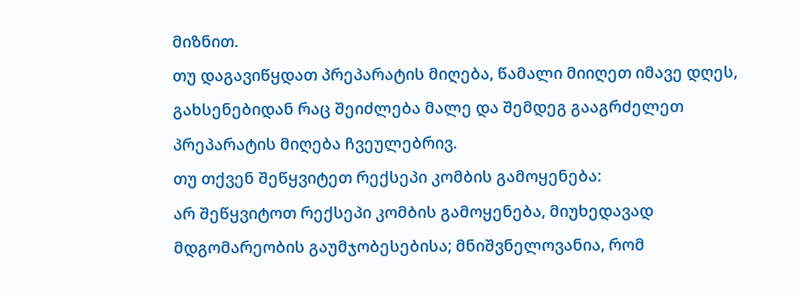მიზნით.
თუ დაგავიწყდათ პრეპარატის მიღება, წამალი მიიღეთ იმავე დღეს, გახსენებიდან რაც შეიძლება მალე და შემდეგ გააგრძელეთ პრეპარატის მიღება ჩვეულებრივ.
თუ თქვენ შეწყვიტეთ რექსეპი კომბის გამოყენება:
არ შეწყვიტოთ რექსეპი კომბის გამოყენება, მიუხედავად მდგომარეობის გაუმჯობესებისა; მნიშვნელოვანია, რომ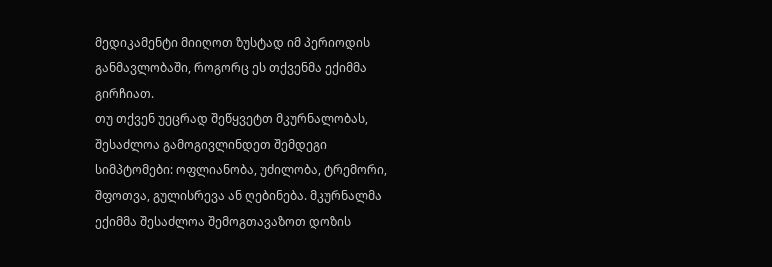მედიკამენტი მიიღოთ ზუსტად იმ პერიოდის განმავლობაში, როგორც ეს თქვენმა ექიმმა გირჩიათ.
თუ თქვენ უეცრად შეწყვეტთ მკურნალობას, შესაძლოა გამოგივლინდეთ შემდეგი სიმპტომები: ოფლიანობა, უძილობა, ტრემორი, შფოთვა, გულისრევა ან ღებინება. მკურნალმა ექიმმა შესაძლოა შემოგთავაზოთ დოზის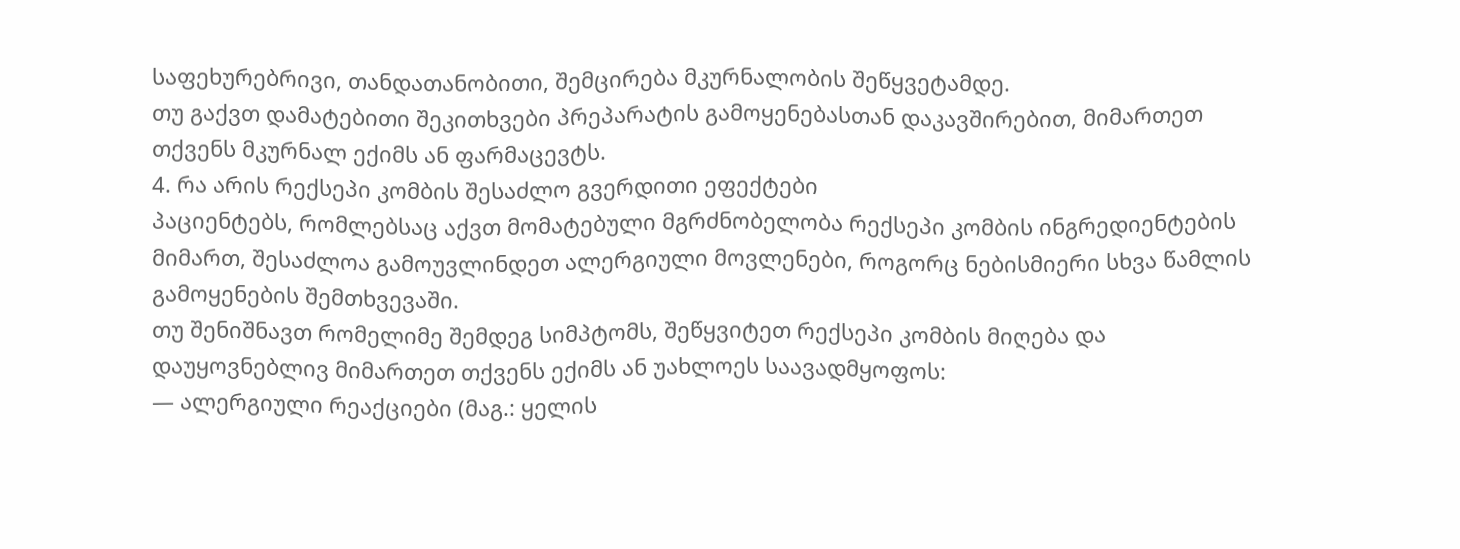საფეხურებრივი, თანდათანობითი, შემცირება მკურნალობის შეწყვეტამდე.
თუ გაქვთ დამატებითი შეკითხვები პრეპარატის გამოყენებასთან დაკავშირებით, მიმართეთ თქვენს მკურნალ ექიმს ან ფარმაცევტს.
4. რა არის რექსეპი კომბის შესაძლო გვერდითი ეფექტები
პაციენტებს, რომლებსაც აქვთ მომატებული მგრძნობელობა რექსეპი კომბის ინგრედიენტების მიმართ, შესაძლოა გამოუვლინდეთ ალერგიული მოვლენები, როგორც ნებისმიერი სხვა წამლის გამოყენების შემთხვევაში.
თუ შენიშნავთ რომელიმე შემდეგ სიმპტომს, შეწყვიტეთ რექსეპი კომბის მიღება და დაუყოვნებლივ მიმართეთ თქვენს ექიმს ან უახლოეს საავადმყოფოს:
— ალერგიული რეაქციები (მაგ.: ყელის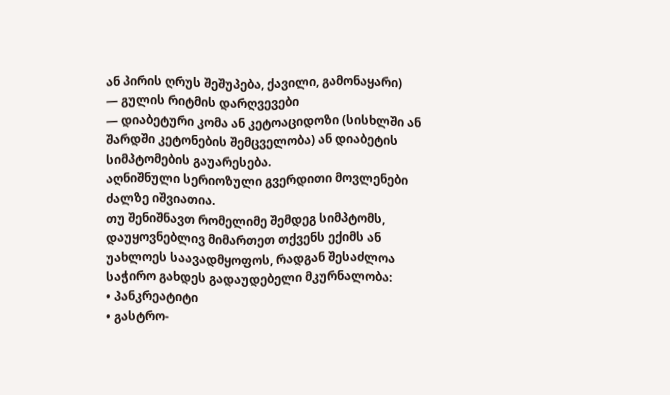ან პირის ღრუს შეშუპება, ქავილი, გამონაყარი)
— გულის რიტმის დარღვევები
— დიაბეტური კომა ან კეტოაციდოზი (სისხლში ან შარდში კეტონების შემცველობა) ან დიაბეტის სიმპტომების გაუარესება.
აღნიშნული სერიოზული გვერდითი მოვლენები ძალზე იშვიათია.
თუ შენიშნავთ რომელიმე შემდეგ სიმპტომს, დაუყოვნებლივ მიმართეთ თქვენს ექიმს ან უახლოეს საავადმყოფოს, რადგან შესაძლოა საჭირო გახდეს გადაუდებელი მკურნალობა:
• პანკრეატიტი
• გასტრო-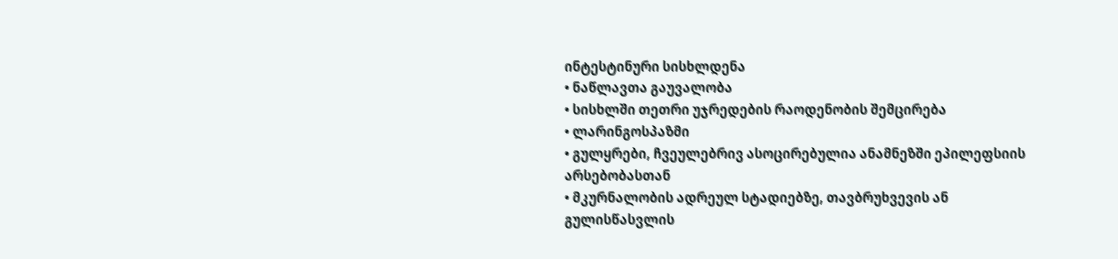ინტესტინური სისხლდენა
• ნაწლავთა გაუვალობა
• სისხლში თეთრი უჯრედების რაოდენობის შემცირება
• ლარინგოსპაზმი
• გულყრები, ჩვეულებრივ ასოცირებულია ანამნეზში ეპილეფსიის არსებობასთან
• მკურნალობის ადრეულ სტადიებზე, თავბრუხვევის ან გულისწასვლის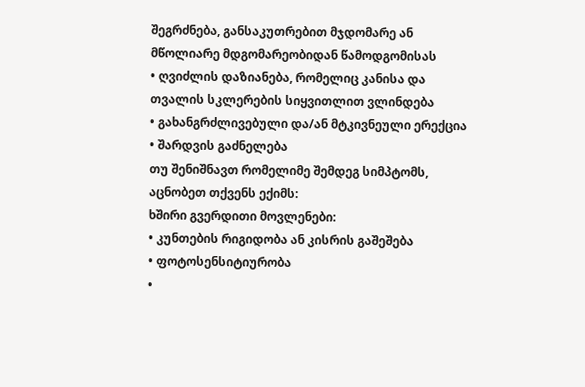შეგრძნება, განსაკუთრებით მჯდომარე ან მწოლიარე მდგომარეობიდან წამოდგომისას
• ღვიძლის დაზიანება, რომელიც კანისა და თვალის სკლერების სიყვითლით ვლინდება
• გახანგრძლივებული და/ან მტკივნეული ერექცია
• შარდვის გაძნელება
თუ შენიშნავთ რომელიმე შემდეგ სიმპტომს, აცნობეთ თქვენს ექიმს:
ხშირი გვერდითი მოვლენები:
• კუნთების რიგიდობა ან კისრის გაშეშება
• ფოტოსენსიტიურობა
•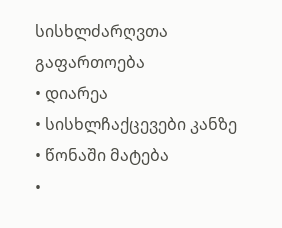სისხლძარღვთა გაფართოება
• დიარეა
• სისხლჩაქცევები კანზე
• წონაში მატება
•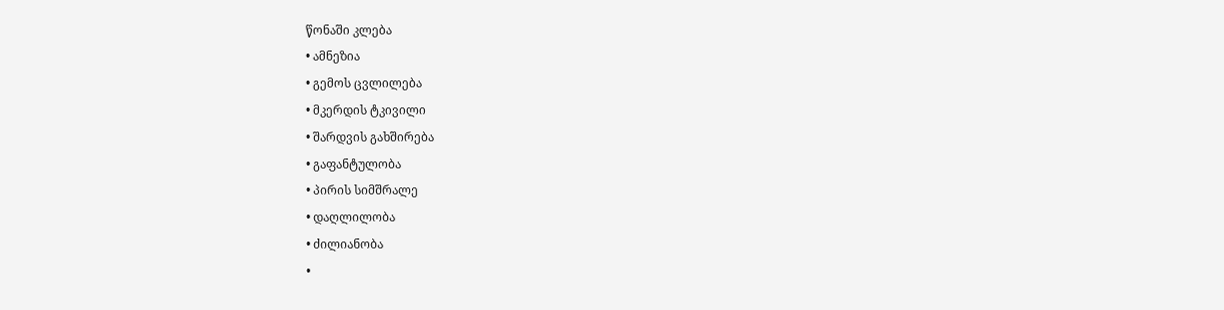წონაში კლება
• ამნეზია
• გემოს ცვლილება
• მკერდის ტკივილი
• შარდვის გახშირება
• გაფანტულობა
• პირის სიმშრალე
• დაღლილობა
• ძილიანობა
•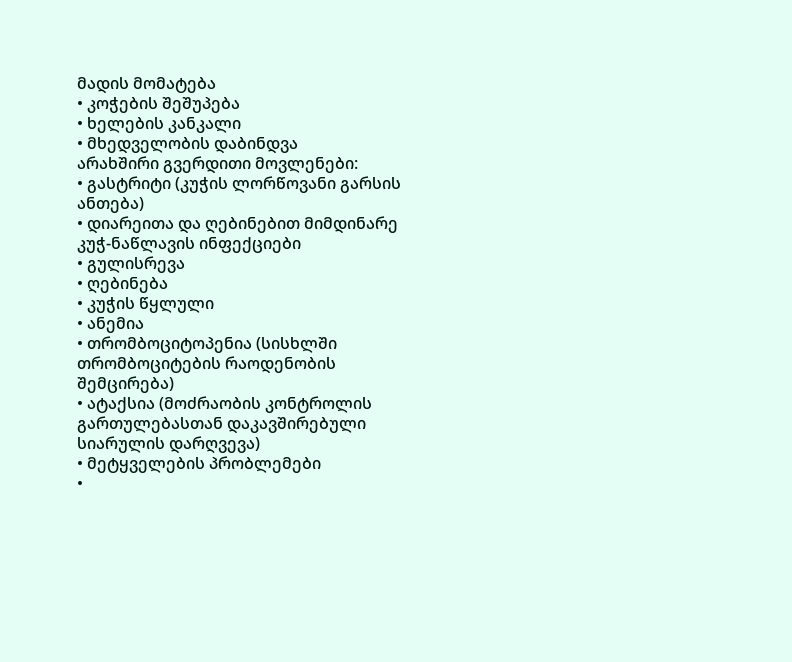მადის მომატება
• კოჭების შეშუპება
• ხელების კანკალი
• მხედველობის დაბინდვა
არახშირი გვერდითი მოვლენები:
• გასტრიტი (კუჭის ლორწოვანი გარსის ანთება)
• დიარეითა და ღებინებით მიმდინარე კუჭ-ნაწლავის ინფექციები
• გულისრევა
• ღებინება
• კუჭის წყლული
• ანემია
• თრომბოციტოპენია (სისხლში თრომბოციტების რაოდენობის შემცირება)
• ატაქსია (მოძრაობის კონტროლის გართულებასთან დაკავშირებული სიარულის დარღვევა)
• მეტყველების პრობლემები
•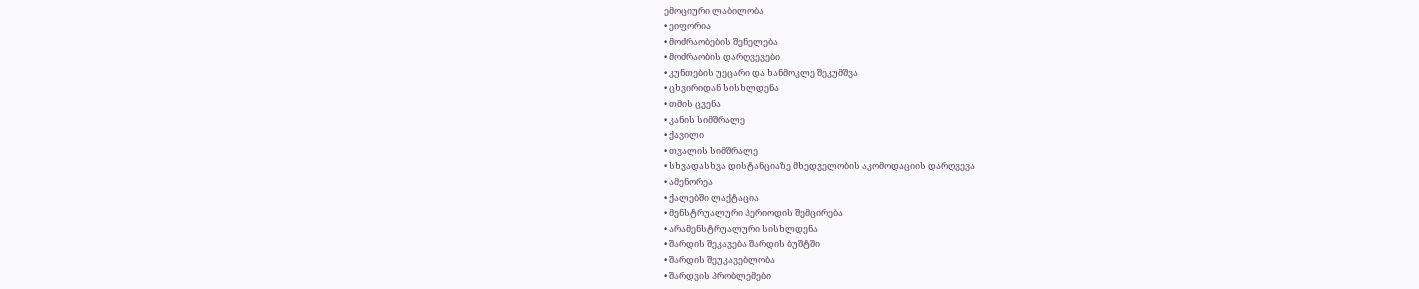ემოციური ლაბილობა
• ეიფორია
• მოძრაობების შენელება
• მოძრაობის დარღვევები
• კუნთების უეცარი და ხანმოკლე შეკუმშვა
• ცხვირიდან სისხლდენა
• თმის ცვენა
• კანის სიმშრალე
• ქავილი
• თვალის სიმშრალე
• სხვადასხვა დისტანციაზე მხედველობის აკომოდაციის დარღვევა
• ამენორეა
• ქალებში ლაქტაცია
• მენსტრუალური პერიოდის შემცირება
• არამენსტრუალური სისხლდენა
• შარდის შეკავება შარდის ბუშტში
• შარდის შეუკავებლობა
• შარდვის პრობლემები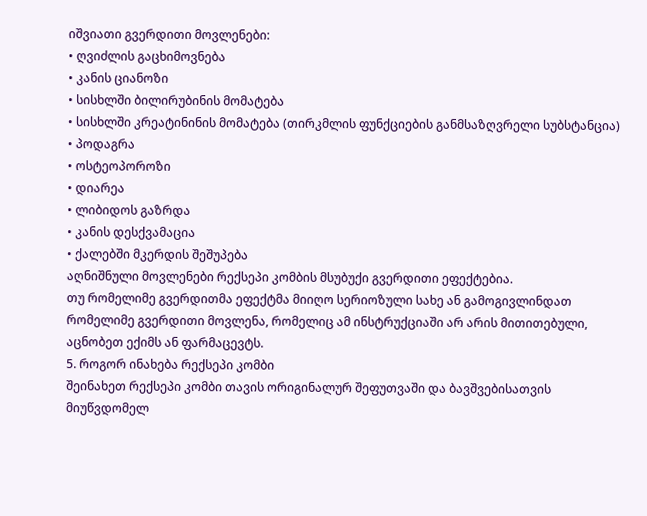იშვიათი გვერდითი მოვლენები:
• ღვიძლის გაცხიმოვნება
• კანის ციანოზი
• სისხლში ბილირუბინის მომატება
• სისხლში კრეატინინის მომატება (თირკმლის ფუნქციების განმსაზღვრელი სუბსტანცია)
• პოდაგრა
• ოსტეოპოროზი
• დიარეა
• ლიბიდოს გაზრდა
• კანის დესქვამაცია
• ქალებში მკერდის შეშუპება
აღნიშნული მოვლენები რექსეპი კომბის მსუბუქი გვერდითი ეფექტებია.
თუ რომელიმე გვერდითმა ეფექტმა მიიღო სერიოზული სახე ან გამოგივლინდათ რომელიმე გვერდითი მოვლენა, რომელიც ამ ინსტრუქციაში არ არის მითითებული, აცნობეთ ექიმს ან ფარმაცევტს.
5. როგორ ინახება რექსეპი კომბი
შეინახეთ რექსეპი კომბი თავის ორიგინალურ შეფუთვაში და ბავშვებისათვის მიუწვდომელ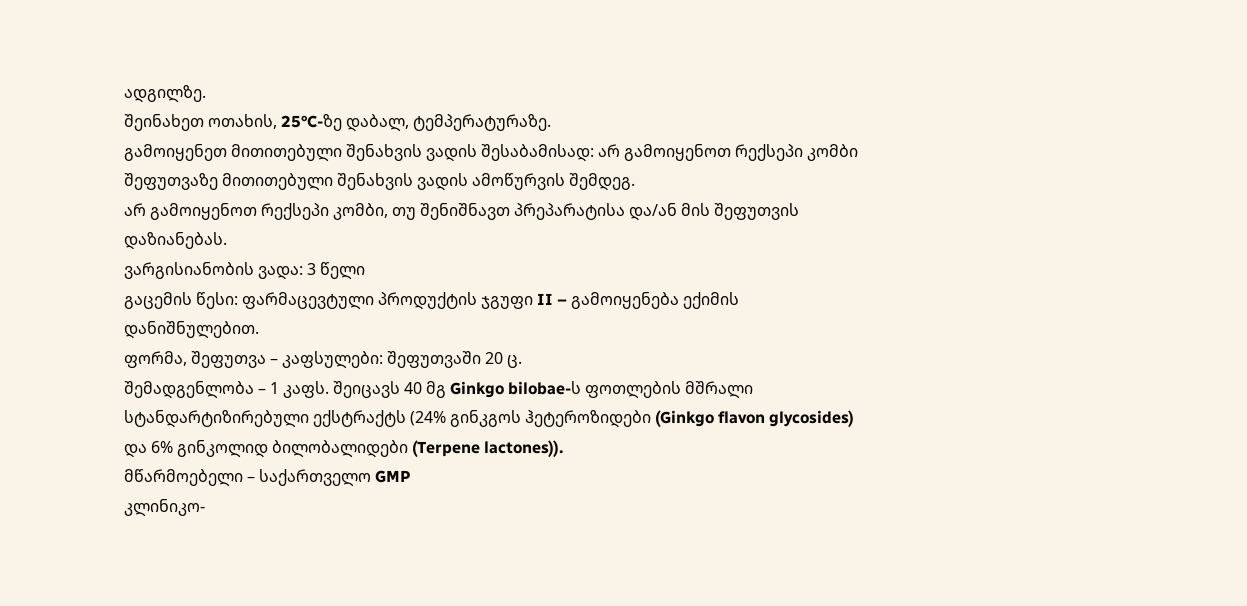ადგილზე.
შეინახეთ ოთახის, 25°C-ზე დაბალ, ტემპერატურაზე.
გამოიყენეთ მითითებული შენახვის ვადის შესაბამისად: არ გამოიყენოთ რექსეპი კომბი შეფუთვაზე მითითებული შენახვის ვადის ამოწურვის შემდეგ.
არ გამოიყენოთ რექსეპი კომბი, თუ შენიშნავთ პრეპარატისა და/ან მის შეფუთვის დაზიანებას.
ვარგისიანობის ვადა: 3 წელი
გაცემის წესი: ფარმაცევტული პროდუქტის ჯგუფი II – გამოიყენება ექიმის დანიშნულებით.
ფორმა, შეფუთვა – კაფსულები: შეფუთვაში 20 ც.
შემადგენლობა – 1 კაფს. შეიცავს 40 მგ Ginkgo bilobae-ს ფოთლების მშრალი სტანდარტიზირებული ექსტრაქტს (24% გინკგოს ჰეტეროზიდები (Ginkgo flavon glycosides) და 6% გინკოლიდ ბილობალიდები (Terpene lactones)).
მწარმოებელი – საქართველო GMP
კლინიკო-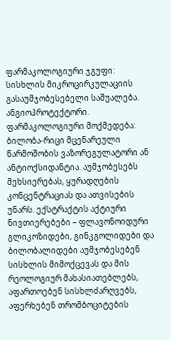ფარმაკოლოგიური ჯგუფი: სისხლის მიკროცირკულაციის გასაუმჯობესებელი საშუალება. ანგიოპროტექტორი.
ფარმაკოლოგიური მოქმედება: ბილობა-რიცი მცენარეული წარმოშობის ვაზორეგულატორი ან ანტიოქსიდანტია. აუმჯობესებს მეხსიერებას, ყურადღების კონცენტრაციას და ათვისების უნარს. ექსტრაქტის აქტიური ნივთიერებები – ფლავონოიდური გლიკოზიდები, გინკგოლიდები და ბილობალიდები აუმჯობესებენ სისხლის მიმოქცევას და მის რეოლოგიურ მახასიათებლებს, აფართოებენ სისხლძარღვებს, აფერხებენ თრომბოციტების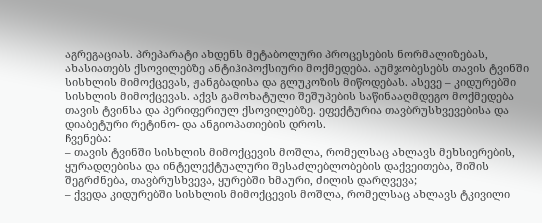აგრეგაციას. პრეპარატი ახდენს მეტაბოლური პროცესების ნორმალიზებას, ახასიათებს ქსოვილებზე ანტიჰიპოქსიური მოქმედება. აუმჯობესებს თავის ტვინში სისხლის მიმოქცევას, ჟანგბადისა და გლუკოზის მიწოდებას. ასევე – კიდურებში სისხლის მიმოქცევას. აქვს გამოხატული შეშუპების საწინააღმდეგო მოქმედება თავის ტვინსა და პერიფერიულ ქსოვილებზე. ეფექტურია თავბრუსხვევებისა და დიაბეტური რეტინო- და ანგიოპათიების დროს.
ჩვენება:
– თავის ტვინში სისხლის მიმოქცევის მოშლა, რომელსაც ახლავს მეხსიერების, ყურადღებისა და ინტელექტუალური შესაძლებლობების დაქვეითება, შიშის შეგრძნება, თავბრუსხვევა, ყურებში ხმაური, ძილის დარღვევა;
– ქვედა კიდურებში სისხლის მიმოქცევის მოშლა, რომელსაც ახლავს ტკივილი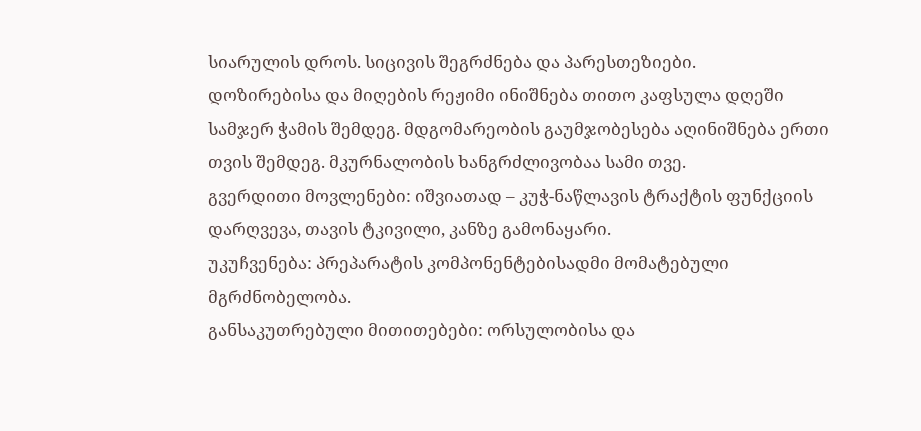სიარულის დროს. სიცივის შეგრძნება და პარესთეზიები.
დოზირებისა და მიღების რეჟიმი ინიშნება თითო კაფსულა დღეში სამჯერ ჭამის შემდეგ. მდგომარეობის გაუმჯობესება აღინიშნება ერთი თვის შემდეგ. მკურნალობის ხანგრძლივობაა სამი თვე.
გვერდითი მოვლენები: იშვიათად – კუჭ-ნაწლავის ტრაქტის ფუნქციის დარღვევა, თავის ტკივილი, კანზე გამონაყარი.
უკუჩვენება: პრეპარატის კომპონენტებისადმი მომატებული მგრძნობელობა.
განსაკუთრებული მითითებები: ორსულობისა და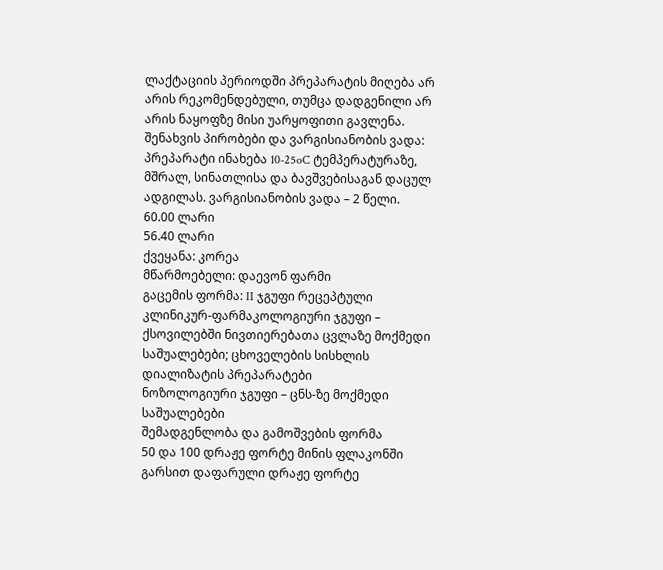ლაქტაციის პერიოდში პრეპარატის მიღება არ არის რეკომენდებული, თუმცა დადგენილი არ არის ნაყოფზე მისი უარყოფითი გავლენა.
შენახვის პირობები და ვარგისიანობის ვადა: პრეპარატი ინახება 10-25oC ტემპერატურაზე, მშრალ, სინათლისა და ბავშვებისაგან დაცულ ადგილას. ვარგისიანობის ვადა – 2 წელი.
60.00 ლარი
56.40 ლარი
ქვეყანა: კორეა
მწარმოებელი: დაევონ ფარმი
გაცემის ფორმა: II ჯგუფი რეცეპტული
კლინიკურ-ფარმაკოლოგიური ჯგუფი – ქსოვილებში ნივთიერებათა ცვლაზე მოქმედი საშუალებები; ცხოველების სისხლის დიალიზატის პრეპარატები
ნოზოლოგიური ჯგუფი – ცნს-ზე მოქმედი საშუალებები
შემადგენლობა და გამოშვების ფორმა
50 და 100 დრაჟე ფორტე მინის ფლაკონში
გარსით დაფარული დრაჟე ფორტე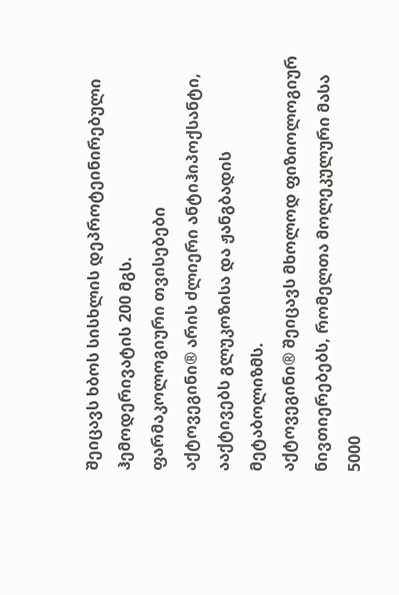შეიცავს ხბოს სისხლის დეპროტეინირებული ჰემოდერივატის 200 მგს.
ფარმაკოლოგიური თვისებები
აქტოვეგინი® არის ძლიერი ანტიჰიპოქსანტი, ააქტივებს გლუკოზისა და ჟანგბადის მეტაბოლიზმს.
აქტოვეგინი® შეიცავს მხოლოდ ფიზიოლოგიურ ნივთიერებებს, რომელთა მოლეკულური მასა 5000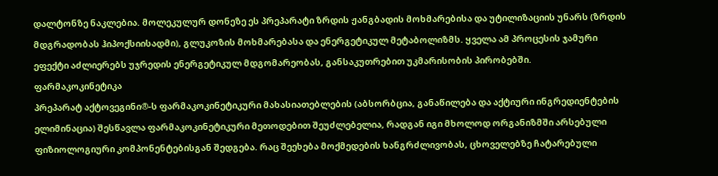დალტონზე ნაკლებია. მოლეკულურ დონეზე ეს პრეპარატი ზრდის ჟანგბადის მოხმარებისა და უტილიზაციის უნარს (ზრდის მდგრადობას ჰიპოქსიისადმი), გლუკოზის მოხმარებასა და ენერგეტიკულ მეტაბოლიზმს. ყველა ამ პროცესის ჯამური ეფექტი აძლიერებს უჯრედის ენერგეტიკულ მდგომარეობას, განსაკუთრებით უკმარისობის პირობებში.
ფარმაკოკინეტიკა
პრეპარატ აქტოვეგინი®-ს ფარმაკოკინეტიკური მახასიათებლების (აბსორბცია, განაწილება და აქტიური ინგრედიენტების ელიმინაცია) შესწავლა ფარმაკოკინეტიკური მეთოდებით შეუძლებელია, რადგან იგი მხოლოდ ორგანიზმში არსებული ფიზიოლოგიური კომპონენტებისგან შედგება. რაც შეეხება მოქმედების ხანგრძლივობას, ცხოველებზე ჩატარებული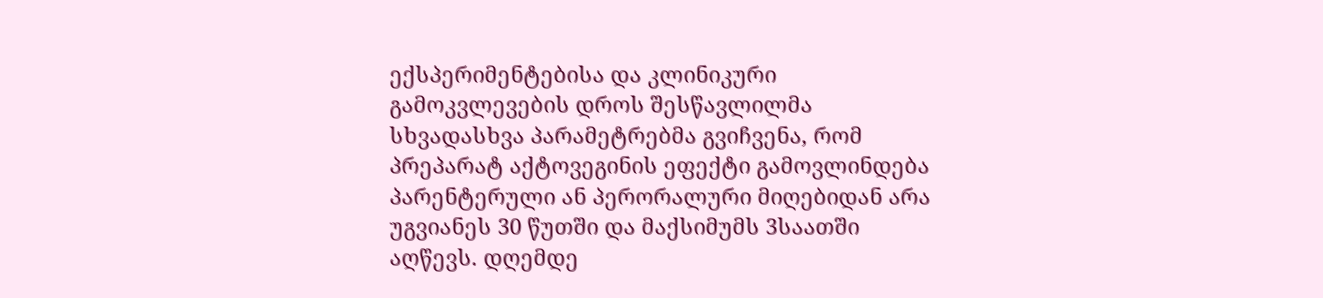ექსპერიმენტებისა და კლინიკური გამოკვლევების დროს შესწავლილმა სხვადასხვა პარამეტრებმა გვიჩვენა, რომ პრეპარატ აქტოვეგინის ეფექტი გამოვლინდება პარენტერული ან პერორალური მიღებიდან არა უგვიანეს 30 წუთში და მაქსიმუმს 3საათში აღწევს. დღემდე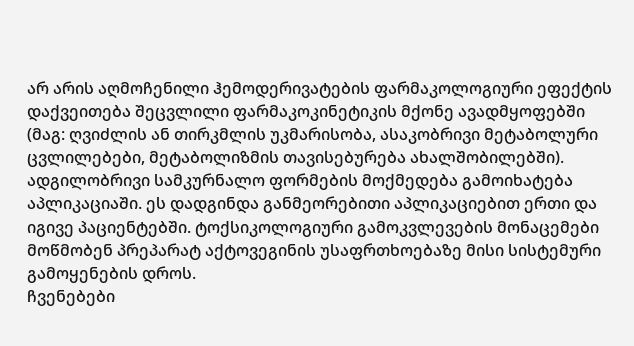არ არის აღმოჩენილი ჰემოდერივატების ფარმაკოლოგიური ეფექტის დაქვეითება შეცვლილი ფარმაკოკინეტიკის მქონე ავადმყოფებში (მაგ: ღვიძლის ან თირკმლის უკმარისობა, ასაკობრივი მეტაბოლური ცვლილებები, მეტაბოლიზმის თავისებურება ახალშობილებში). ადგილობრივი სამკურნალო ფორმების მოქმედება გამოიხატება აპლიკაციაში. ეს დადგინდა განმეორებითი აპლიკაციებით ერთი და იგივე პაციენტებში. ტოქსიკოლოგიური გამოკვლევების მონაცემები მოწმობენ პრეპარატ აქტოვეგინის უსაფრთხოებაზე მისი სისტემური გამოყენების დროს.
ჩვენებები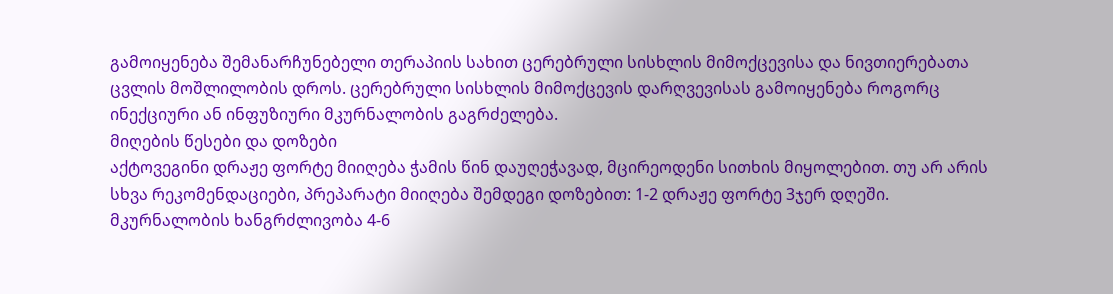გამოიყენება შემანარჩუნებელი თერაპიის სახით ცერებრული სისხლის მიმოქცევისა და ნივთიერებათა ცვლის მოშლილობის დროს. ცერებრული სისხლის მიმოქცევის დარღვევისას გამოიყენება როგორც ინექციური ან ინფუზიური მკურნალობის გაგრძელება.
მიღების წესები და დოზები
აქტოვეგინი დრაჟე ფორტე მიიღება ჭამის წინ დაუღეჭავად, მცირეოდენი სითხის მიყოლებით. თუ არ არის სხვა რეკომენდაციები, პრეპარატი მიიღება შემდეგი დოზებით: 1-2 დრაჟე ფორტე 3ჯერ დღეში. მკურნალობის ხანგრძლივობა 4-6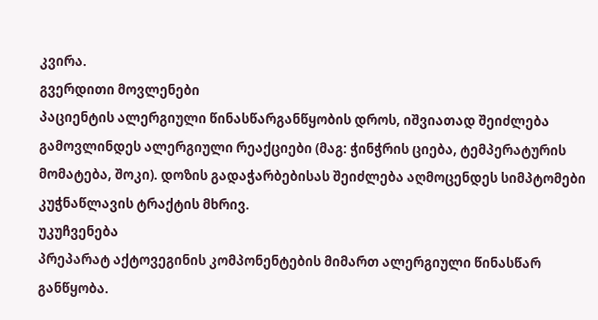კვირა.
გვერდითი მოვლენები
პაციენტის ალერგიული წინასწარგანწყობის დროს, იშვიათად შეიძლება გამოვლინდეს ალერგიული რეაქციები (მაგ: ჭინჭრის ციება, ტემპერატურის მომატება, შოკი). დოზის გადაჭარბებისას შეიძლება აღმოცენდეს სიმპტომები კუჭნაწლავის ტრაქტის მხრივ.
უკუჩვენება
პრეპარატ აქტოვეგინის კომპონენტების მიმართ ალერგიული წინასწარ განწყობა.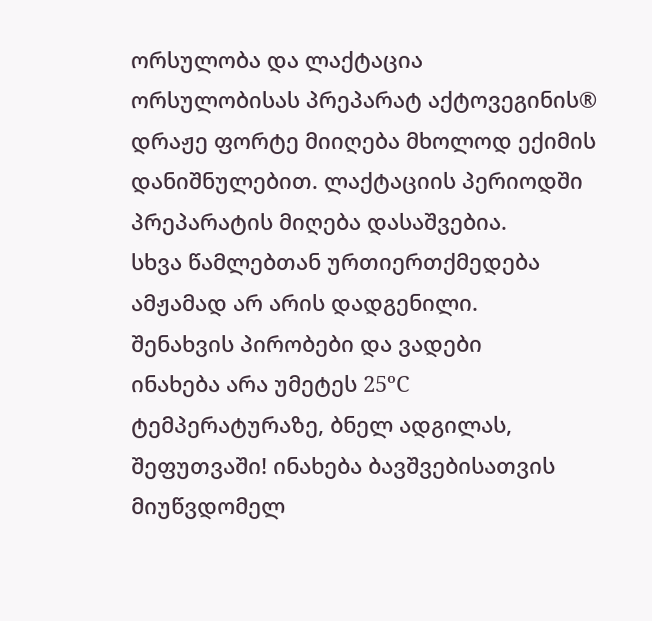ორსულობა და ლაქტაცია
ორსულობისას პრეპარატ აქტოვეგინის® დრაჟე ფორტე მიიღება მხოლოდ ექიმის დანიშნულებით. ლაქტაციის პერიოდში პრეპარატის მიღება დასაშვებია.
სხვა წამლებთან ურთიერთქმედება
ამჟამად არ არის დადგენილი.
შენახვის პირობები და ვადები
ინახება არა უმეტეს 25ºC ტემპერატურაზე, ბნელ ადგილას, შეფუთვაში! ინახება ბავშვებისათვის მიუწვდომელ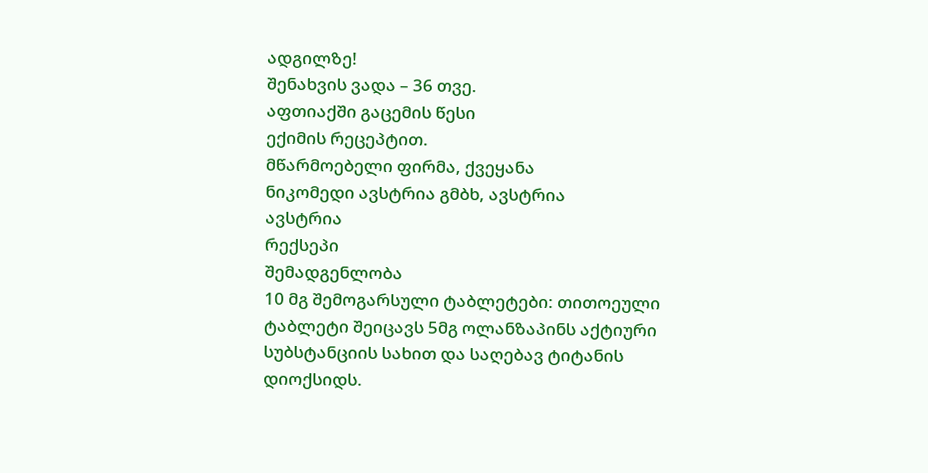ადგილზე!
შენახვის ვადა – 36 თვე.
აფთიაქში გაცემის წესი
ექიმის რეცეპტით.
მწარმოებელი ფირმა, ქვეყანა
ნიკომედი ავსტრია გმბხ, ავსტრია
ავსტრია
რექსეპი
შემადგენლობა
10 მგ შემოგარსული ტაბლეტები: თითოეული ტაბლეტი შეიცავს 5მგ ოლანზაპინს აქტიური სუბსტანციის სახით და საღებავ ტიტანის დიოქსიდს.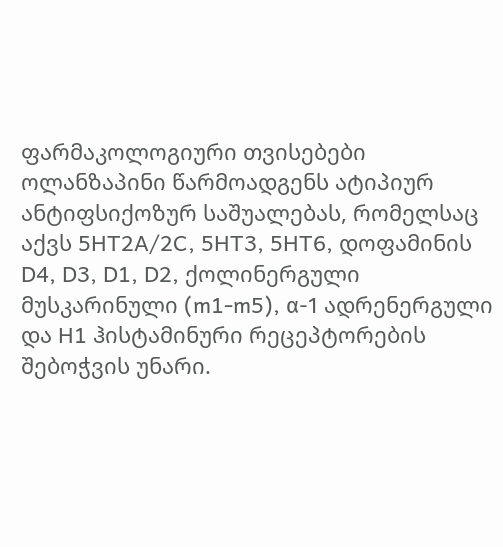ფარმაკოლოგიური თვისებები
ოლანზაპინი წარმოადგენს ატიპიურ ანტიფსიქოზურ საშუალებას, რომელსაც აქვს 5HT2A/2C, 5HT3, 5HT6, დოფამინის D4, D3, D1, D2, ქოლინერგული მუსკარინული (m1-m5), α-1 ადრენერგული და H1 ჰისტამინური რეცეპტორების შებოჭვის უნარი.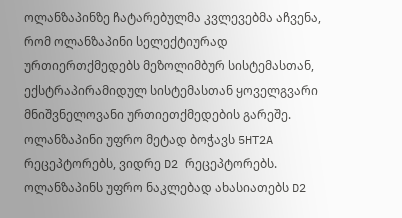ოლანზაპინზე ჩატარებულმა კვლევებმა აჩვენა, რომ ოლანზაპინი სელექტიურად ურთიერთქმედებს მეზოლიმბურ სისტემასთან, ექსტრაპირამიდულ სისტემასთან ყოველგვარი მნიშვნელოვანი ურთიეთქმედების გარეშე. ოლანზაპინი უფრო მეტად ბოჭავს 5HT2A რეცეპტორებს, ვიდრე D2 რეცეპტორებს. ოლანზაპინს უფრო ნაკლებად ახასიათებს D2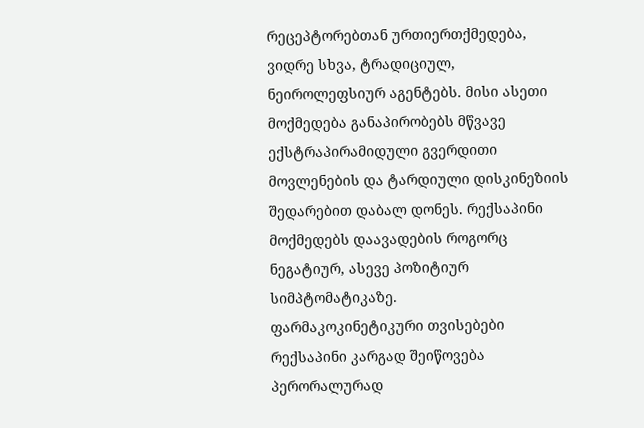რეცეპტორებთან ურთიერთქმედება, ვიდრე სხვა, ტრადიციულ, ნეიროლეფსიურ აგენტებს. მისი ასეთი მოქმედება განაპირობებს მწვავე ექსტრაპირამიდული გვერდითი მოვლენების და ტარდიული დისკინეზიის შედარებით დაბალ დონეს. რექსაპინი მოქმედებს დაავადების როგორც ნეგატიურ, ასევე პოზიტიურ სიმპტომატიკაზე.
ფარმაკოკინეტიკური თვისებები
რექსაპინი კარგად შეიწოვება პერორალურად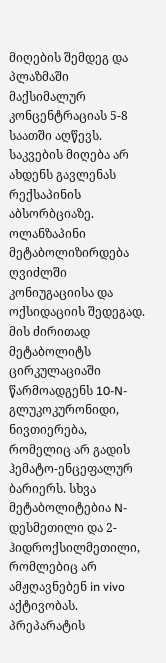მიღების შემდეგ და პლაზმაში მაქსიმალურ კონცენტრაციას 5-8 საათში აღწევს. საკვების მიღება არ ახდენს გავლენას რექსაპინის აბსორბციაზე. ოლანზაპინი მეტაბოლიზირდება ღვიძლში კონიუგაციისა და ოქსიდაციის შედეგად. მის ძირითად მეტაბოლიტს ცირკულაციაში წარმოადგენს 10-N-გლუკოკურონიდი, ნივთიერება, რომელიც არ გადის ჰემატო-ენცეფალურ ბარიერს. სხვა მეტაბოლიტებია N-დესმეთილი და 2-ჰიდროქსილმეთილი, რომლებიც არ ამჟღავნებენ in vivo აქტივობას. პრეპარატის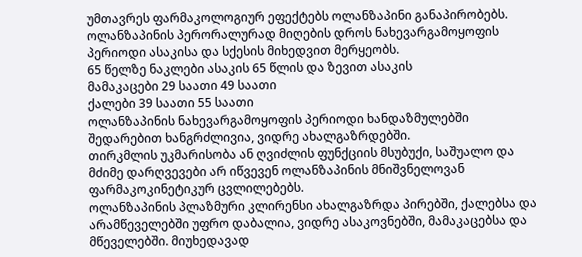უმთავრეს ფარმაკოლოგიურ ეფექტებს ოლანზაპინი განაპირობებს. ოლანზაპინის პერორალურად მიღების დროს ნახევარგამოყოფის პერიოდი ასაკისა და სქესის მიხედვით მერყეობს.
65 წელზე ნაკლები ასაკის 65 წლის და ზევით ასაკის
მამაკაცები 29 საათი 49 საათი
ქალები 39 საათი 55 საათი
ოლანზაპინის ნახევარგამოყოფის პერიოდი ხანდაზმულებში შედარებით ხანგრძლივია, ვიდრე ახალგაზრდებში.
თირკმლის უკმარისობა ან ღვიძლის ფუნქციის მსუბუქი, საშუალო და მძიმე დარღვევები არ იწვევენ ოლანზაპინის მნიშვნელოვან ფარმაკოკინეტიკურ ცვლილებებს.
ოლანზაპინის პლაზმური კლირენსი ახალგაზრდა პირებში, ქალებსა და არამწეველებში უფრო დაბალია, ვიდრე ასაკოვნებში, მამაკაცებსა და მწეველებში. მიუხედავად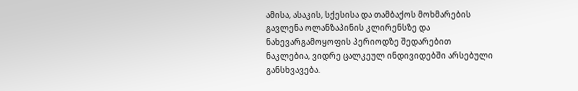ამისა, ასაკის, სქესისა და თამბაქოს მოხმარების გავლენა ოლანზაპინის კლირენსზე და ნახევარგამოყოფის პერიოდზე შედარებით ნაკლებია, ვიდრე ცალკეულ ინდივიდებში არსებული განსხვავება.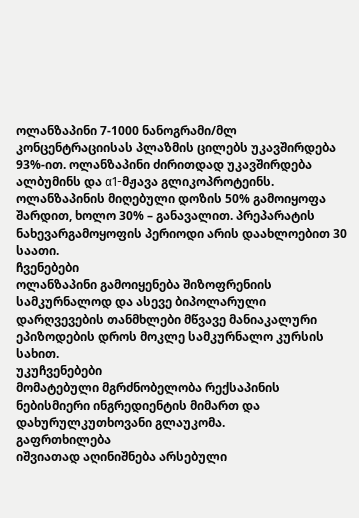ოლანზაპინი 7-1000 ნანოგრამი/მლ კონცენტრაციისას პლაზმის ცილებს უკავშირდება 93%-ით. ოლანზაპინი ძირითდად უკავშირდება ალბუმინს და α1-მჟავა გლიკოპროტეინს.
ოლანზაპინის მიღებული დოზის 50% გამოიყოფა შარდით, ხოლო 30% – განავალით. პრეპარატის ნახევარგამოყოფის პერიოდი არის დაახლოებით 30 საათი.
ჩვენებები
ოლანზაპინი გამოიყენება შიზოფრენიის სამკურნალოდ და ასევე ბიპოლარული დარღვევების თანმხლები მწვავე მანიაკალური ეპიზოდების დროს მოკლე სამკურნალო კურსის სახით.
უკუჩვენებები
მომატებული მგრძნობელობა რექსაპინის ნებისმიერი ინგრედიენტის მიმართ და დახურულკუთხოვანი გლაუკომა.
გაფრთხილება
იშვიათად აღინიშნება არსებული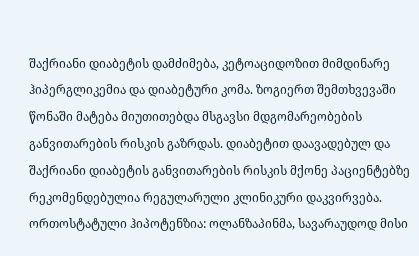შაქრიანი დიაბეტის დამძიმება, კეტოაციდოზით მიმდინარე ჰიპერგლიკემია და დიაბეტური კომა. ზოგიერთ შემთხვევაში წონაში მატება მიუთითებდა მსგავსი მდგომარეობების განვითარების რისკის გაზრდას. დიაბეტით დაავადებულ და შაქრიანი დიაბეტის განვითარების რისკის მქონე პაციენტებზე რეკომენდებულია რეგულარული კლინიკური დაკვირვება.
ორთოსტატული ჰიპოტენზია: ოლანზაპინმა, სავარაუდოდ მისი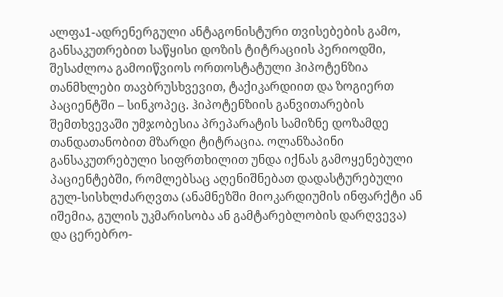ალფა1-ადრენერგული ანტაგონისტური თვისებების გამო, განსაკუთრებით საწყისი დოზის ტიტრაციის პერიოდში, შესაძლოა გამოიწვიოს ორთოსტატული ჰიპოტენზია თანმხლები თავბრუსხვევით, ტაქიკარდიით და ზოგიერთ პაციენტში – სინკოპეც. ჰიპოტენზიის განვითარების შემთხვევაში უმჯობესია პრეპარატის სამიზნე დოზამდე თანდათანობით მზარდი ტიტრაცია. ოლანზაპინი განსაკუთრებული სიფრთხილით უნდა იქნას გამოყენებული პაციენტებში, რომლებსაც აღენიშნებათ დადასტურებული გულ-სისხლძარღვთა (ანამნეზში მიოკარდიუმის ინფარქტი ან იშემია, გულის უკმარისობა ან გამტარებლობის დარღვევა) და ცერებრო-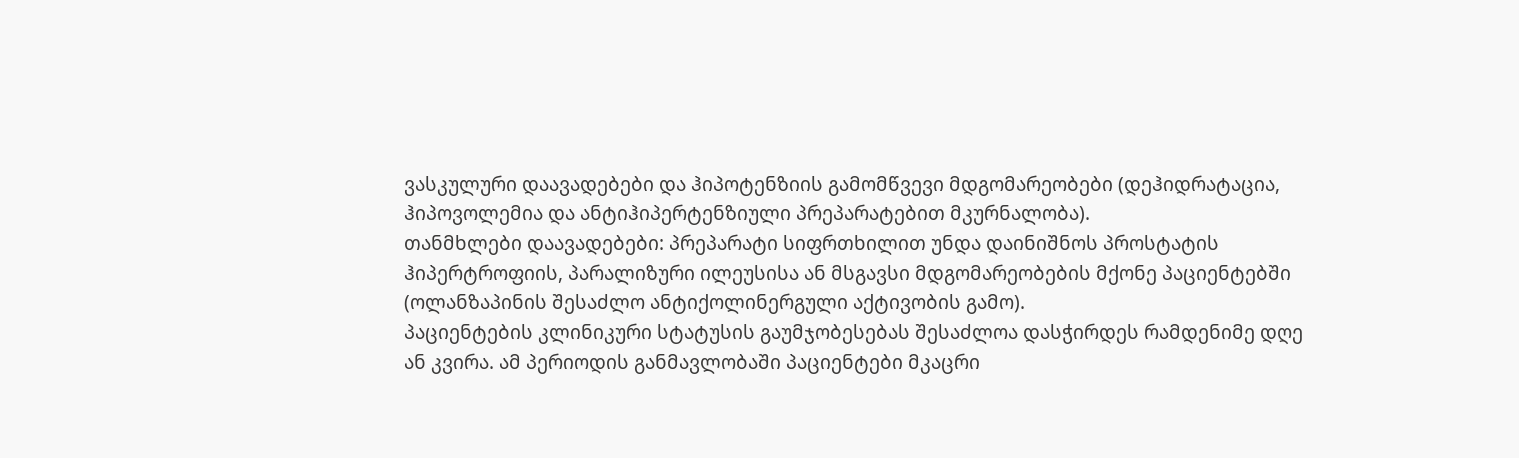ვასკულური დაავადებები და ჰიპოტენზიის გამომწვევი მდგომარეობები (დეჰიდრატაცია, ჰიპოვოლემია და ანტიჰიპერტენზიული პრეპარატებით მკურნალობა).
თანმხლები დაავადებები: პრეპარატი სიფრთხილით უნდა დაინიშნოს პროსტატის ჰიპერტროფიის, პარალიზური ილეუსისა ან მსგავსი მდგომარეობების მქონე პაციენტებში (ოლანზაპინის შესაძლო ანტიქოლინერგული აქტივობის გამო).
პაციენტების კლინიკური სტატუსის გაუმჯობესებას შესაძლოა დასჭირდეს რამდენიმე დღე ან კვირა. ამ პერიოდის განმავლობაში პაციენტები მკაცრი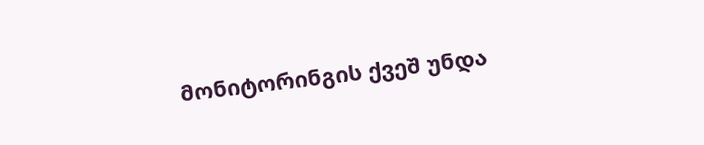მონიტორინგის ქვეშ უნდა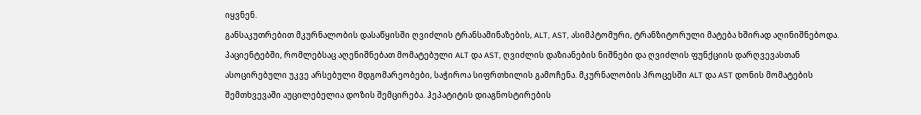იყვნენ.
განსაკუთრებით მკურნალობის დასაწყისში ღვიძლის ტრანსამინაზების, ALT, AST, ასიმპტომური, ტრანზიტორული მატება ხშირად აღინიშნებოდა.
პაციენტებში, რომლებსაც აღენიშნებათ მომატებული ALT და AST, ღვიძლის დაზიანების ნიშნები და ღვიძლის ფუნქციის დარღვევასთან ასოცირებული უკვე არსებული მდგომარეობები, საჭიროა სიფრთხილის გამოჩენა. მკურნალობის პროცესში ALT და AST დონის მომატების შემთხვევაში აუცილებელია დოზის შემცირება. ჰეპატიტის დიაგნოსტირების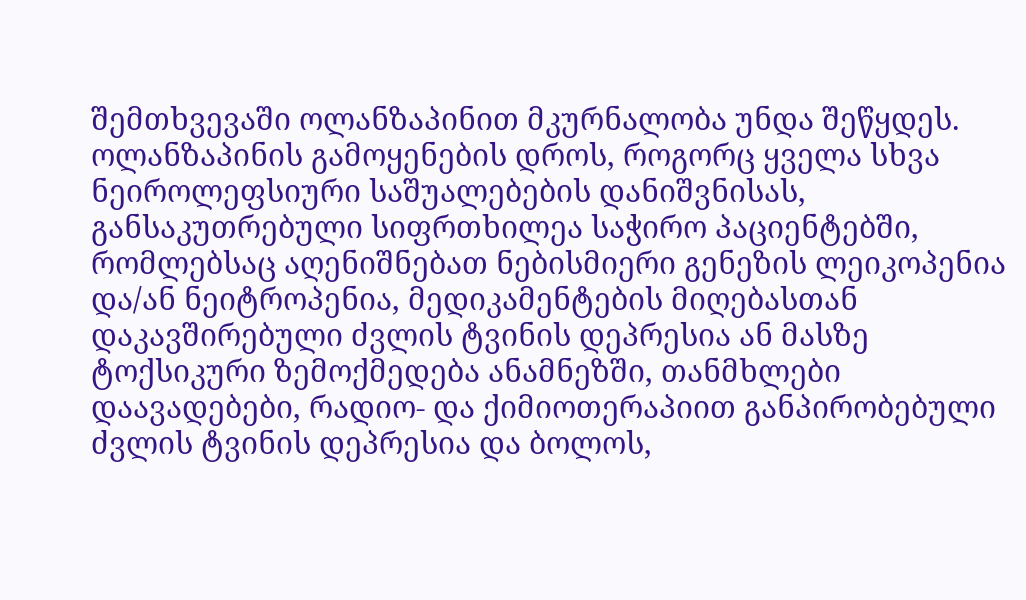შემთხვევაში ოლანზაპინით მკურნალობა უნდა შეწყდეს.
ოლანზაპინის გამოყენების დროს, როგორც ყველა სხვა ნეიროლეფსიური საშუალებების დანიშვნისას, განსაკუთრებული სიფრთხილეა საჭირო პაციენტებში, რომლებსაც აღენიშნებათ ნებისმიერი გენეზის ლეიკოპენია და/ან ნეიტროპენია, მედიკამენტების მიღებასთან დაკავშირებული ძვლის ტვინის დეპრესია ან მასზე ტოქსიკური ზემოქმედება ანამნეზში, თანმხლები დაავადებები, რადიო- და ქიმიოთერაპიით განპირობებული ძვლის ტვინის დეპრესია და ბოლოს,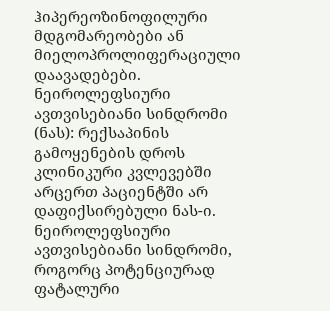ჰიპერეოზინოფილური მდგომარეობები ან მიელოპროლიფერაციული დაავადებები.
ნეიროლეფსიური ავთვისებიანი სინდრომი (ნას): რექსაპინის გამოყენების დროს კლინიკური კვლევებში არცერთ პაციენტში არ დაფიქსირებული ნას-ი. ნეიროლეფსიური ავთვისებიანი სინდრომი, როგორც პოტენციურად ფატალური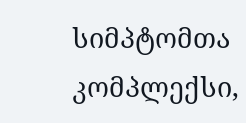სიმპტომთა კომპლექსი,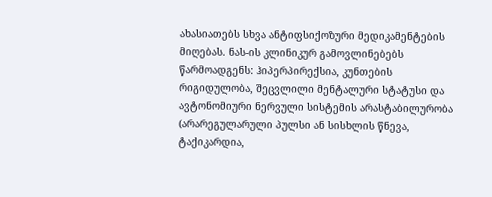ახასიათებს სხვა ანტიფსიქოზური მედიკამენტების მიღებას. ნას-ის კლინიკურ გამოვლინებებს წარმოადგენს: ჰიპერპირექსია, კუნთების რიგიდულობა, შეცვლილი მენტალური სტატუსი და ავტონომიური ნერვული სისტემის არასტაბილურობა (არარეგულარული პულსი ან სისხლის წნევა, ტაქიკარდია,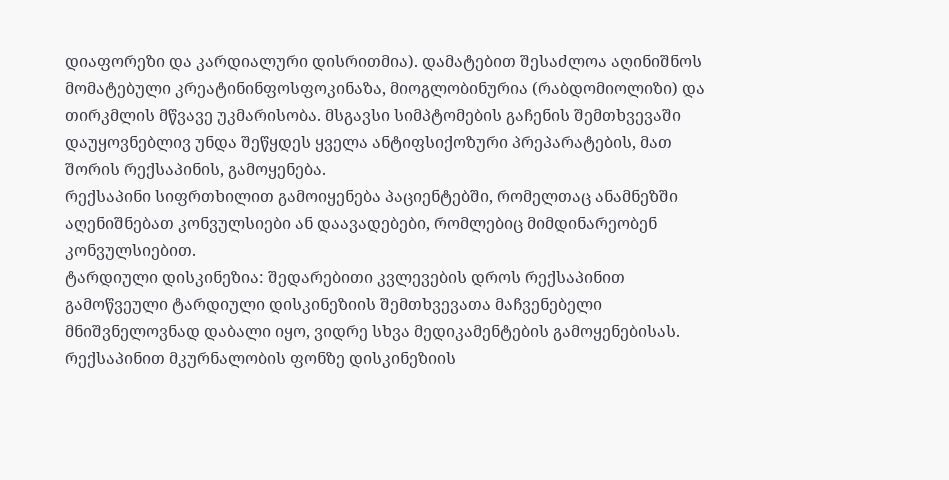დიაფორეზი და კარდიალური დისრითმია). დამატებით შესაძლოა აღინიშნოს მომატებული კრეატინინფოსფოკინაზა, მიოგლობინურია (რაბდომიოლიზი) და თირკმლის მწვავე უკმარისობა. მსგავსი სიმპტომების გაჩენის შემთხვევაში დაუყოვნებლივ უნდა შეწყდეს ყველა ანტიფსიქოზური პრეპარატების, მათ შორის რექსაპინის, გამოყენება.
რექსაპინი სიფრთხილით გამოიყენება პაციენტებში, რომელთაც ანამნეზში აღენიშნებათ კონვულსიები ან დაავადებები, რომლებიც მიმდინარეობენ კონვულსიებით.
ტარდიული დისკინეზია: შედარებითი კვლევების დროს რექსაპინით გამოწვეული ტარდიული დისკინეზიის შემთხვევათა მაჩვენებელი მნიშვნელოვნად დაბალი იყო, ვიდრე სხვა მედიკამენტების გამოყენებისას. რექსაპინით მკურნალობის ფონზე დისკინეზიის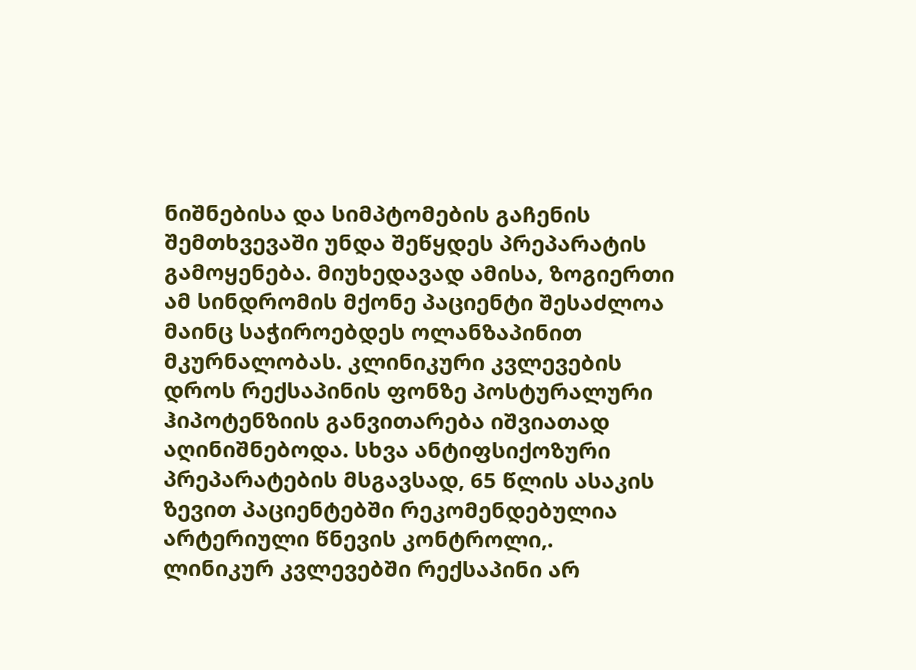ნიშნებისა და სიმპტომების გაჩენის შემთხვევაში უნდა შეწყდეს პრეპარატის გამოყენება. მიუხედავად ამისა, ზოგიერთი ამ სინდრომის მქონე პაციენტი შესაძლოა მაინც საჭიროებდეს ოლანზაპინით მკურნალობას. კლინიკური კვლევების დროს რექსაპინის ფონზე პოსტურალური ჰიპოტენზიის განვითარება იშვიათად აღინიშნებოდა. სხვა ანტიფსიქოზური პრეპარატების მსგავსად, 65 წლის ასაკის ზევით პაციენტებში რეკომენდებულია არტერიული წნევის კონტროლი,.
ლინიკურ კვლევებში რექსაპინი არ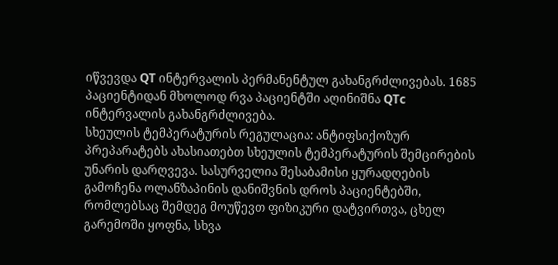იწვევდა QT ინტერვალის პერმანენტულ გახანგრძლივებას. 1685 პაციენტიდან მხოლოდ რვა პაციენტში აღინიშნა QTc ინტერვალის გახანგრძლივება.
სხეულის ტემპერატურის რეგულაცია: ანტიფსიქოზურ პრეპარატებს ახასიათებთ სხეულის ტემპერატურის შემცირების უნარის დარღვევა. სასურველია შესაბამისი ყურადღების გამოჩენა ოლანზაპინის დანიშვნის დროს პაციენტებში, რომლებსაც შემდეგ მოუწევთ ფიზიკური დატვირთვა, ცხელ გარემოში ყოფნა, სხვა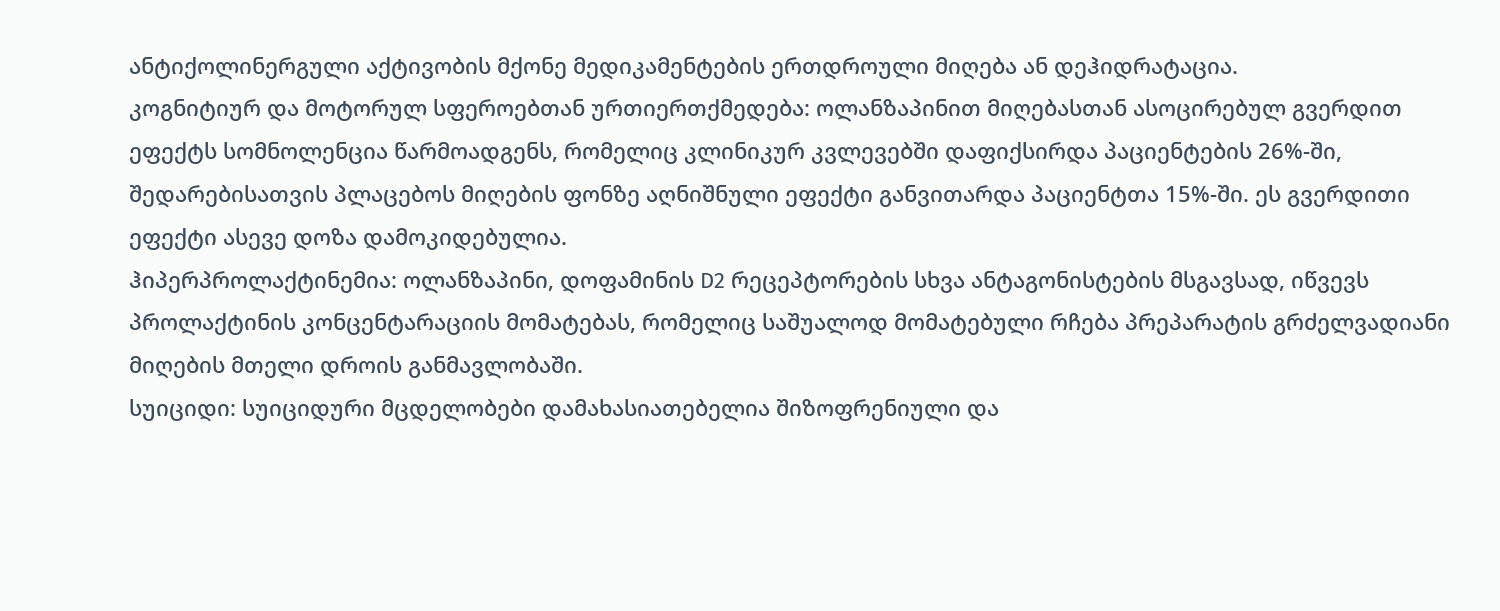ანტიქოლინერგული აქტივობის მქონე მედიკამენტების ერთდროული მიღება ან დეჰიდრატაცია.
კოგნიტიურ და მოტორულ სფეროებთან ურთიერთქმედება: ოლანზაპინით მიღებასთან ასოცირებულ გვერდით ეფექტს სომნოლენცია წარმოადგენს, რომელიც კლინიკურ კვლევებში დაფიქსირდა პაციენტების 26%-ში, შედარებისათვის პლაცებოს მიღების ფონზე აღნიშნული ეფექტი განვითარდა პაციენტთა 15%-ში. ეს გვერდითი ეფექტი ასევე დოზა დამოკიდებულია.
ჰიპერპროლაქტინემია: ოლანზაპინი, დოფამინის D2 რეცეპტორების სხვა ანტაგონისტების მსგავსად, იწვევს პროლაქტინის კონცენტარაციის მომატებას, რომელიც საშუალოდ მომატებული რჩება პრეპარატის გრძელვადიანი მიღების მთელი დროის განმავლობაში.
სუიციდი: სუიციდური მცდელობები დამახასიათებელია შიზოფრენიული და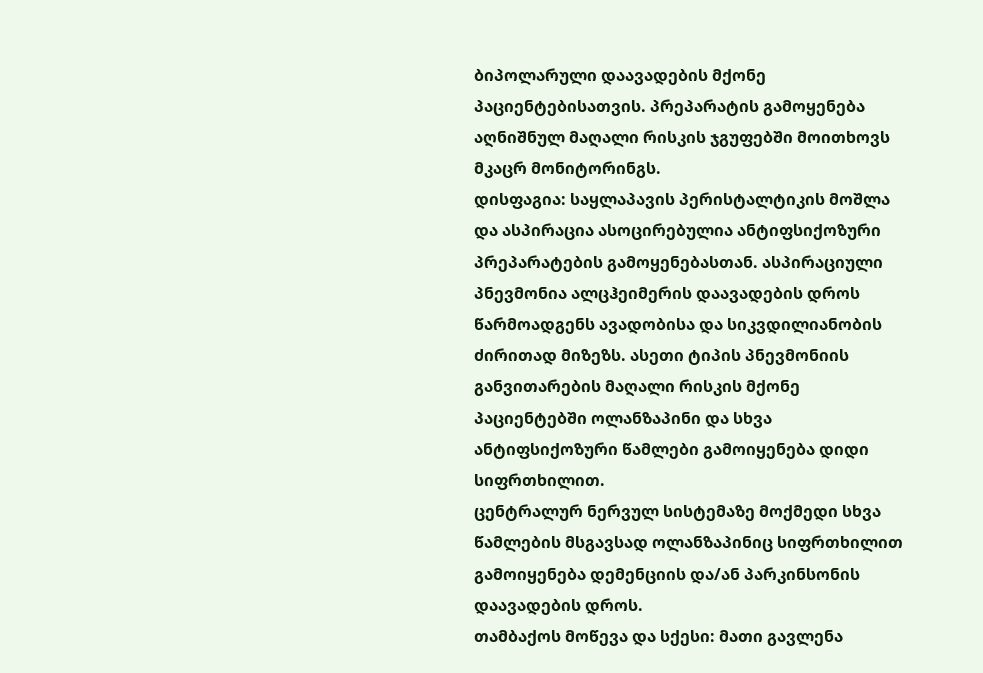ბიპოლარული დაავადების მქონე პაციენტებისათვის. პრეპარატის გამოყენება აღნიშნულ მაღალი რისკის ჯგუფებში მოითხოვს მკაცრ მონიტორინგს.
დისფაგია: საყლაპავის პერისტალტიკის მოშლა და ასპირაცია ასოცირებულია ანტიფსიქოზური პრეპარატების გამოყენებასთან. ასპირაციული პნევმონია ალცჰეიმერის დაავადების დროს წარმოადგენს ავადობისა და სიკვდილიანობის ძირითად მიზეზს. ასეთი ტიპის პნევმონიის განვითარების მაღალი რისკის მქონე პაციენტებში ოლანზაპინი და სხვა ანტიფსიქოზური წამლები გამოიყენება დიდი სიფრთხილით.
ცენტრალურ ნერვულ სისტემაზე მოქმედი სხვა წამლების მსგავსად ოლანზაპინიც სიფრთხილით გამოიყენება დემენციის და/ან პარკინსონის დაავადების დროს.
თამბაქოს მოწევა და სქესი: მათი გავლენა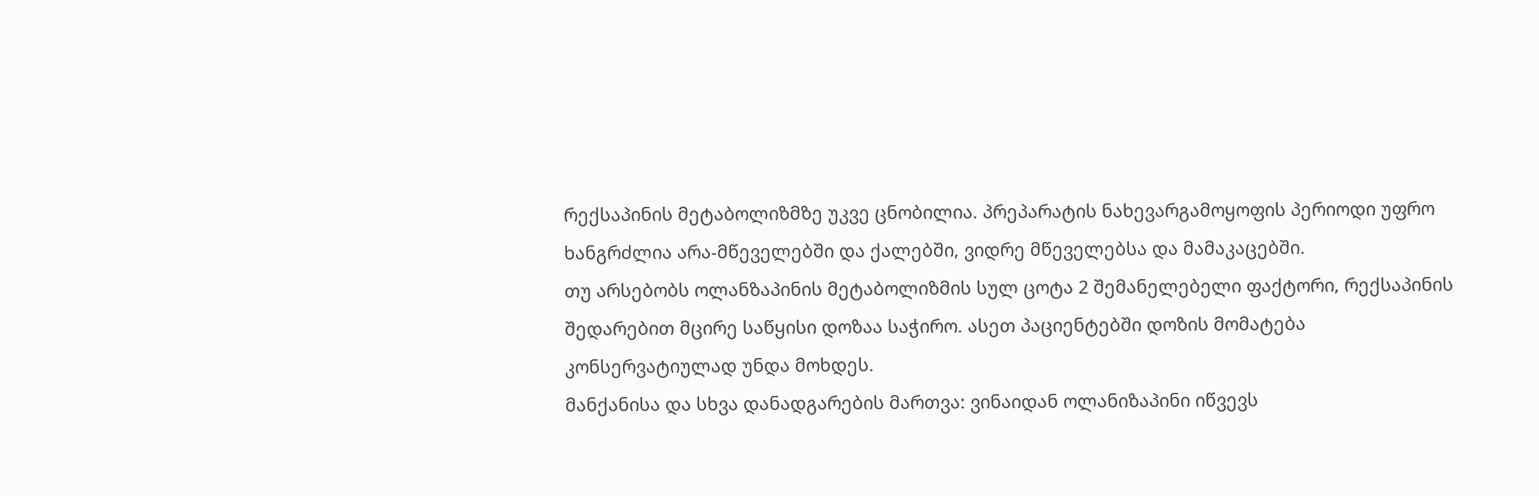რექსაპინის მეტაბოლიზმზე უკვე ცნობილია. პრეპარატის ნახევარგამოყოფის პერიოდი უფრო ხანგრძლია არა-მწეველებში და ქალებში, ვიდრე მწეველებსა და მამაკაცებში.
თუ არსებობს ოლანზაპინის მეტაბოლიზმის სულ ცოტა 2 შემანელებელი ფაქტორი, რექსაპინის შედარებით მცირე საწყისი დოზაა საჭირო. ასეთ პაციენტებში დოზის მომატება კონსერვატიულად უნდა მოხდეს.
მანქანისა და სხვა დანადგარების მართვა: ვინაიდან ოლანიზაპინი იწვევს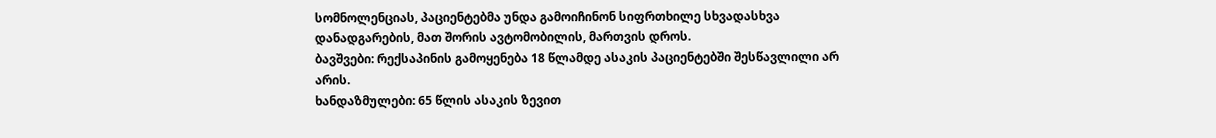სომნოლენციას, პაციენტებმა უნდა გამოიჩინონ სიფრთხილე სხვადასხვა დანადგარების, მათ შორის ავტომობილის, მართვის დროს.
ბავშვები: რექსაპინის გამოყენება 18 წლამდე ასაკის პაციენტებში შესწავლილი არ არის.
ხანდაზმულები: 65 წლის ასაკის ზევით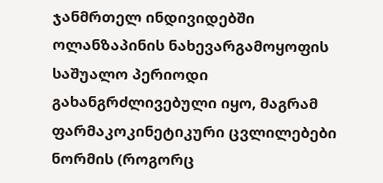ჯანმრთელ ინდივიდებში ოლანზაპინის ნახევარგამოყოფის საშუალო პერიოდი გახანგრძლივებული იყო, მაგრამ ფარმაკოკინეტიკური ცვლილებები ნორმის (როგორც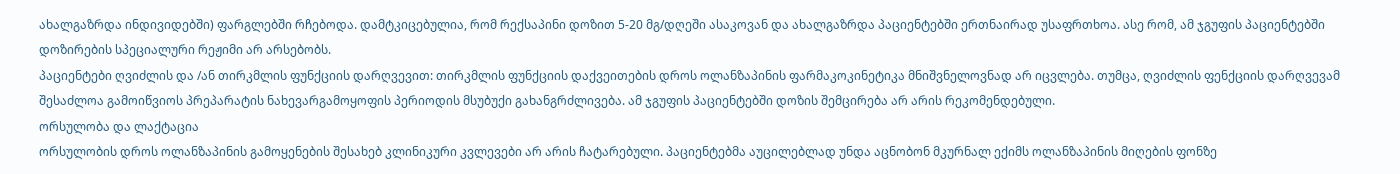ახალგაზრდა ინდივიდებში) ფარგლებში რჩებოდა. დამტკიცებულია, რომ რექსაპინი დოზით 5-20 მგ/დღეში ასაკოვან და ახალგაზრდა პაციენტებში ერთნაირად უსაფრთხოა. ასე რომ, ამ ჯგუფის პაციენტებში დოზირების სპეციალური რეჟიმი არ არსებობს.
პაციენტები ღვიძლის და /ან თირკმლის ფუნქციის დარღვევით: თირკმლის ფუნქციის დაქვეითების დროს ოლანზაპინის ფარმაკოკინეტიკა მნიშვნელოვნად არ იცვლება. თუმცა, ღვიძლის ფენქციის დარღვევამ შესაძლოა გამოიწვიოს პრეპარატის ნახევარგამოყოფის პერიოდის მსუბუქი გახანგრძლივება. ამ ჯგუფის პაციენტებში დოზის შემცირება არ არის რეკომენდებული.
ორსულობა და ლაქტაცია
ორსულობის დროს ოლანზაპინის გამოყენების შესახებ კლინიკური კვლევები არ არის ჩატარებული. პაციენტებმა აუცილებლად უნდა აცნობონ მკურნალ ექიმს ოლანზაპინის მიღების ფონზე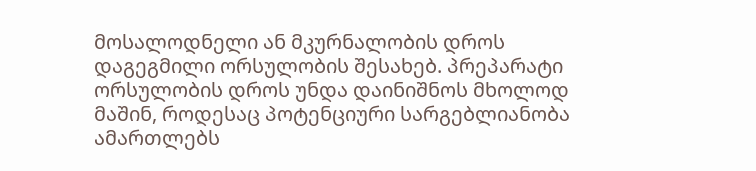მოსალოდნელი ან მკურნალობის დროს დაგეგმილი ორსულობის შესახებ. პრეპარატი ორსულობის დროს უნდა დაინიშნოს მხოლოდ მაშინ, როდესაც პოტენციური სარგებლიანობა ამართლებს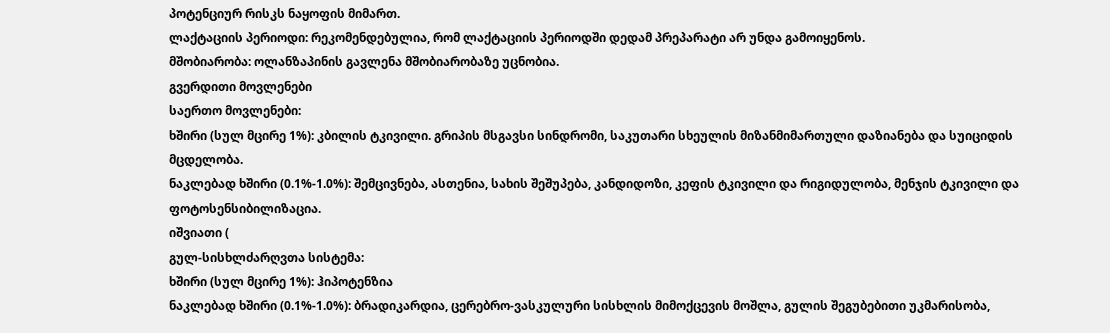პოტენციურ რისკს ნაყოფის მიმართ.
ლაქტაციის პერიოდი: რეკომენდებულია, რომ ლაქტაციის პერიოდში დედამ პრეპარატი არ უნდა გამოიყენოს.
მშობიარობა: ოლანზაპინის გავლენა მშობიარობაზე უცნობია.
გვერდითი მოვლენები
საერთო მოვლენები:
ხშირი (სულ მცირე 1%): კბილის ტკივილი. გრიპის მსგავსი სინდრომი, საკუთარი სხეულის მიზანმიმართული დაზიანება და სუიციდის მცდელობა.
ნაკლებად ხშირი (0.1%-1.0%): შემცივნება, ასთენია, სახის შეშუპება, კანდიდოზი, კეფის ტკივილი და რიგიდულობა, მენჯის ტკივილი და ფოტოსენსიბილიზაცია.
იშვიათი (
გულ-სისხლძარღვთა სისტემა:
ხშირი (სულ მცირე 1%): ჰიპოტენზია
ნაკლებად ხშირი (0.1%-1.0%): ბრადიკარდია, ცერებრო-ვასკულური სისხლის მიმოქცევის მოშლა, გულის შეგუბებითი უკმარისობა,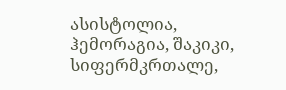ასისტოლია, ჰემორაგია, შაკიკი, სიფერმკრთალე,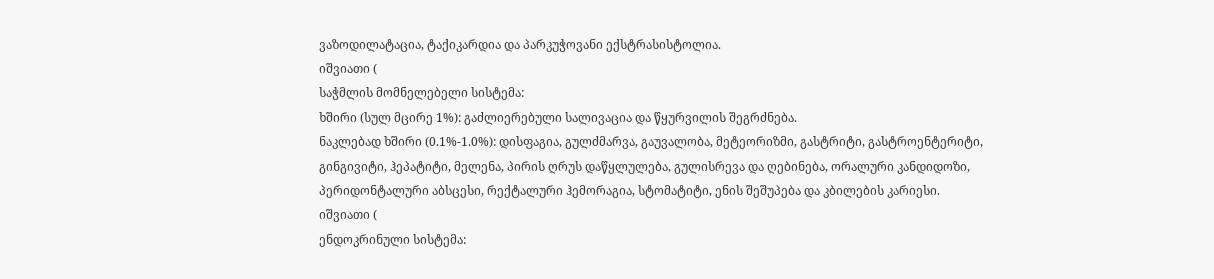ვაზოდილატაცია, ტაქიკარდია და პარკუჭოვანი ექსტრასისტოლია.
იშვიათი (
საჭმლის მომნელებელი სისტემა:
ხშირი (სულ მცირე 1%): გაძლიერებული სალივაცია და წყურვილის შეგრძნება.
ნაკლებად ხშირი (0.1%-1.0%): დისფაგია, გულძმარვა, გაუვალობა, მეტეორიზმი, გასტრიტი, გასტროენტერიტი, გინგივიტი, ჰეპატიტი, მელენა, პირის ღრუს დაწყლულება, გულისრევა და ღებინება, ორალური კანდიდოზი, პერიდონტალური აბსცესი, რექტალური ჰემორაგია, სტომატიტი, ენის შეშუპება და კბილების კარიესი.
იშვიათი (
ენდოკრინული სისტემა: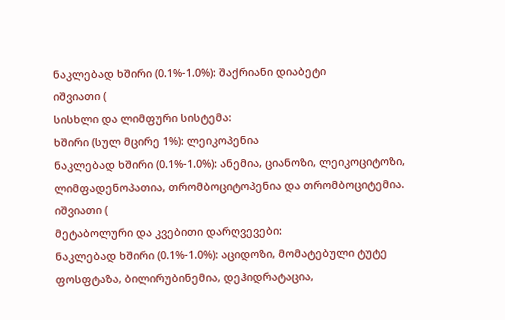ნაკლებად ხშირი (0.1%-1.0%): შაქრიანი დიაბეტი
იშვიათი (
სისხლი და ლიმფური სისტემა:
ხშირი (სულ მცირე 1%): ლეიკოპენია
ნაკლებად ხშირი (0.1%-1.0%): ანემია, ციანოზი, ლეიკოციტოზი, ლიმფადენოპათია, თრომბოციტოპენია და თრომბოციტემია.
იშვიათი (
მეტაბოლური და კვებითი დარღვევები:
ნაკლებად ხშირი (0.1%-1.0%): აციდოზი, მომატებული ტუტე ფოსფტაზა, ბილირუბინემია, დეჰიდრატაცია,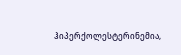ჰიპერქოლესტერინემია,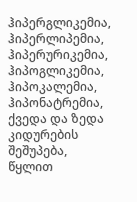ჰიპერგლიკემია, ჰიპერლიპემია, ჰიპერურიკემია, ჰიპოგლიკემია, ჰიპოკალემია, ჰიპონატრემია, ქვედა და ზედა კიდურების შეშუპება, წყლით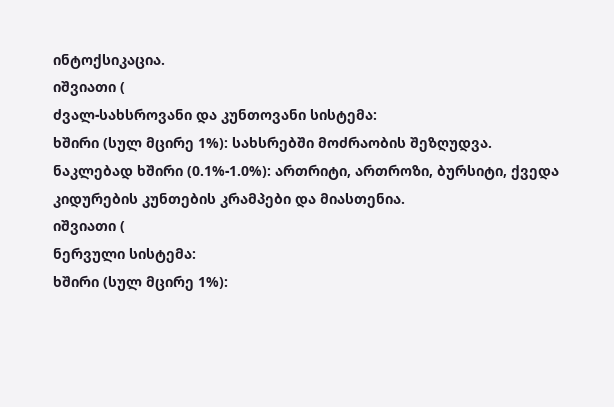ინტოქსიკაცია.
იშვიათი (
ძვალ-სახსროვანი და კუნთოვანი სისტემა:
ხშირი (სულ მცირე 1%): სახსრებში მოძრაობის შეზღუდვა.
ნაკლებად ხშირი (0.1%-1.0%): ართრიტი, ართროზი, ბურსიტი, ქვედა კიდურების კუნთების კრამპები და მიასთენია.
იშვიათი (
ნერვული სისტემა:
ხშირი (სულ მცირე 1%):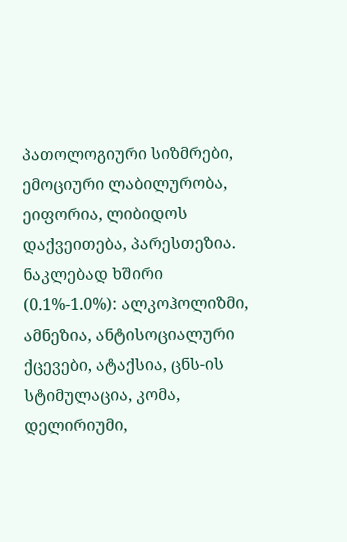პათოლოგიური სიზმრები, ემოციური ლაბილურობა, ეიფორია, ლიბიდოს დაქვეითება, პარესთეზია.
ნაკლებად ხშირი (0.1%-1.0%): ალკოჰოლიზმი, ამნეზია, ანტისოციალური ქცევები, ატაქსია, ცნს-ის სტიმულაცია, კომა, დელირიუმი,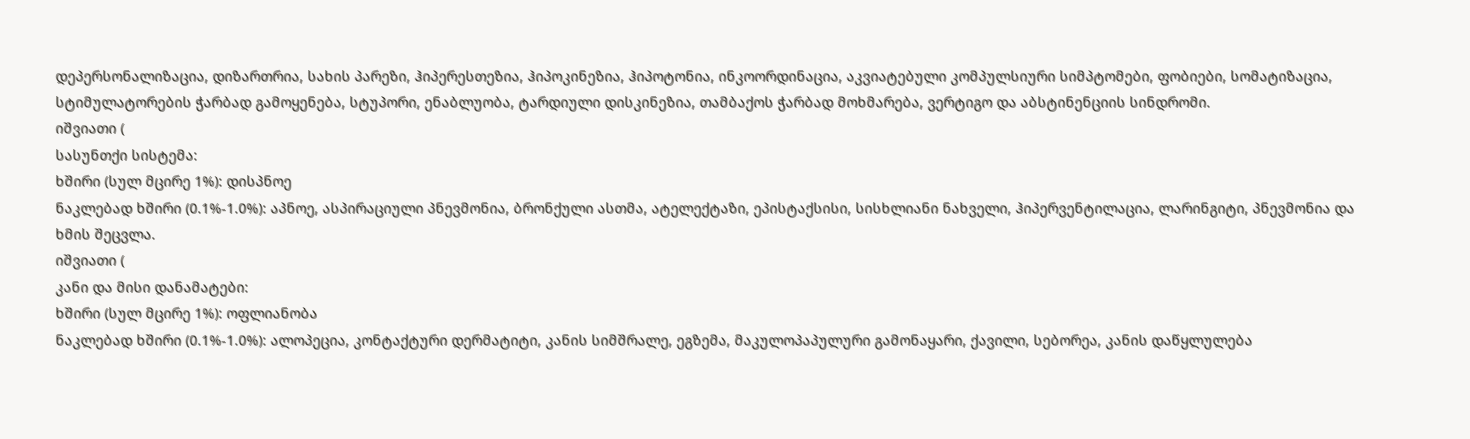დეპერსონალიზაცია, დიზართრია, სახის პარეზი, ჰიპერესთეზია, ჰიპოკინეზია, ჰიპოტონია, ინკოორდინაცია, აკვიატებული კომპულსიური სიმპტომები, ფობიები, სომატიზაცია, სტიმულატორების ჭარბად გამოყენება, სტუპორი, ენაბლუობა, ტარდიული დისკინეზია, თამბაქოს ჭარბად მოხმარება, ვერტიგო და აბსტინენციის სინდრომი.
იშვიათი (
სასუნთქი სისტემა:
ხშირი (სულ მცირე 1%): დისპნოე
ნაკლებად ხშირი (0.1%-1.0%): აპნოე, ასპირაციული პნევმონია, ბრონქული ასთმა, ატელექტაზი, ეპისტაქსისი, სისხლიანი ნახველი, ჰიპერვენტილაცია, ლარინგიტი, პნევმონია და ხმის შეცვლა.
იშვიათი (
კანი და მისი დანამატები:
ხშირი (სულ მცირე 1%): ოფლიანობა
ნაკლებად ხშირი (0.1%-1.0%): ალოპეცია, კონტაქტური დერმატიტი, კანის სიმშრალე, ეგზემა, მაკულოპაპულური გამონაყარი, ქავილი, სებორეა, კანის დაწყლულება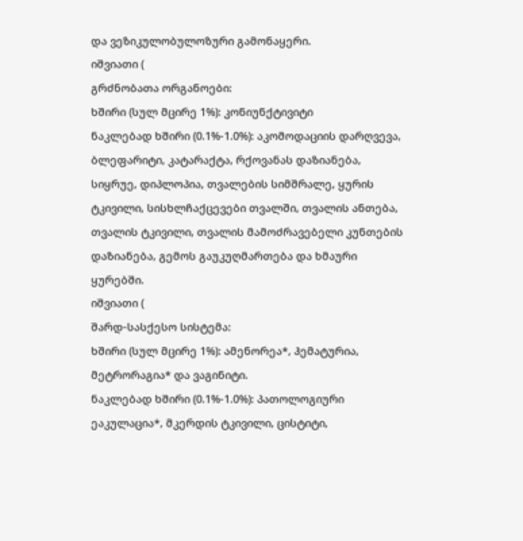და ვეზიკულობულოზური გამონაყერი.
იშვიათი (
გრძნობათა ორგანოები:
ხშირი (სულ მცირე 1%): კონიუნქტივიტი
ნაკლებად ხშირი (0.1%-1.0%): აკომოდაციის დარღვევა, ბლეფარიტი, კატარაქტა, რქოვანას დაზიანება, სიყრუე, დიპლოპია, თვალების სიმშრალე, ყურის ტკივილი, სისხლჩაქცევები თვალში, თვალის ანთება, თვალის ტკივილი, თვალის მამოძრავებელი კუნთების დაზიანება, გემოს გაუკუღმართება და ხმაური ყურებში.
იშვიათი (
შარდ-სასქესო სისტემა:
ხშირი (სულ მცირე 1%): ამენორეა*, ჰემატურია, მეტრორაგია* და ვაგინიტი.
ნაკლებად ხშირი (0.1%-1.0%): პათოლოგიური ეაკულაცია*, მკერდის ტკივილი, ცისტიტი,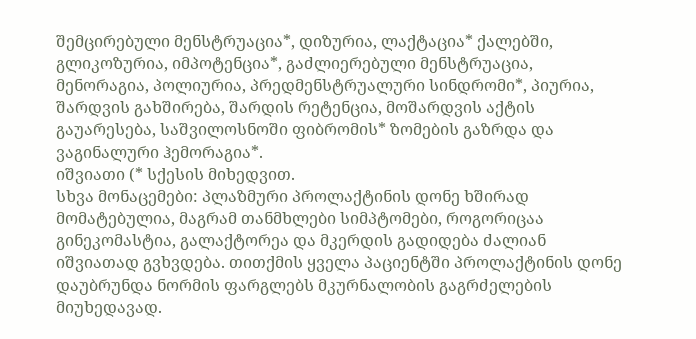შემცირებული მენსტრუაცია*, დიზურია, ლაქტაცია* ქალებში, გლიკოზურია, იმპოტენცია*, გაძლიერებული მენსტრუაცია, მენორაგია, პოლიურია, პრედმენსტრუალური სინდრომი*, პიურია, შარდვის გახშირება, შარდის რეტენცია, მოშარდვის აქტის გაუარესება, საშვილოსნოში ფიბრომის* ზომების გაზრდა და ვაგინალური ჰემორაგია*.
იშვიათი (* სქესის მიხედვით.
სხვა მონაცემები: პლაზმური პროლაქტინის დონე ხშირად მომატებულია, მაგრამ თანმხლები სიმპტომები, როგორიცაა გინეკომასტია, გალაქტორეა და მკერდის გადიდება ძალიან იშვიათად გვხვდება. თითქმის ყველა პაციენტში პროლაქტინის დონე დაუბრუნდა ნორმის ფარგლებს მკურნალობის გაგრძელების მიუხედავად.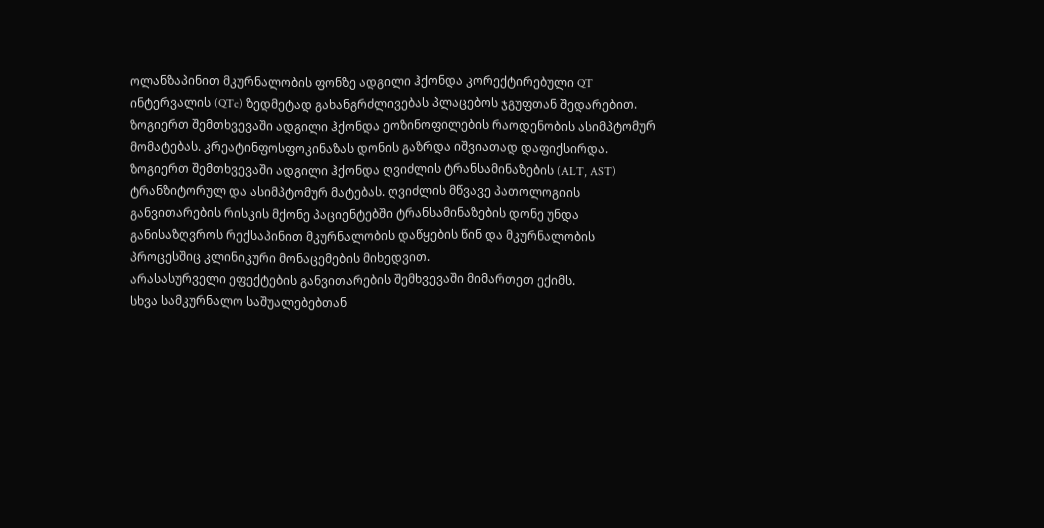ოლანზაპინით მკურნალობის ფონზე ადგილი ჰქონდა კორექტირებული QT ინტერვალის (QTc) ზედმეტად გახანგრძლივებას პლაცებოს ჯგუფთან შედარებით. ზოგიერთ შემთხვევაში ადგილი ჰქონდა ეოზინოფილების რაოდენობის ასიმპტომურ მომატებას. კრეატინფოსფოკინაზას დონის გაზრდა იშვიათად დაფიქსირდა.
ზოგიერთ შემთხვევაში ადგილი ჰქონდა ღვიძლის ტრანსამინაზების (ALT, AST) ტრანზიტორულ და ასიმპტომურ მატებას. ღვიძლის მწვავე პათოლოგიის განვითარების რისკის მქონე პაციენტებში ტრანსამინაზების დონე უნდა განისაზღვროს რექსაპინით მკურნალობის დაწყების წინ და მკურნალობის პროცესშიც კლინიკური მონაცემების მიხედვით.
არასასურველი ეფექტების განვითარების შემხვევაში მიმართეთ ექიმს.
სხვა სამკურნალო საშუალებებთან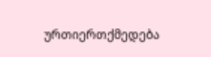ურთიერთქმედება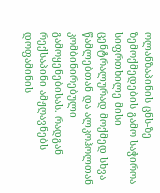ოლანზაპინის ცნს-ზე ზემოქმედების გამო საჭიროა სიფრთხილე მისი ცენტრალურად მოქმედ სხვა წამლებთან და ალკოჰოლთან კომბინირებული გამოყენებისას. რადგან რექსაპინი ამჟღავნებს დოფამინის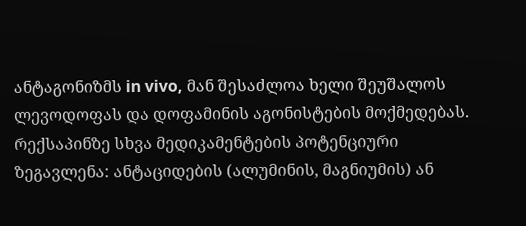ანტაგონიზმს in vivo, მან შესაძლოა ხელი შეუშალოს ლევოდოფას და დოფამინის აგონისტების მოქმედებას.
რექსაპინზე სხვა მედიკამენტების პოტენციური ზეგავლენა: ანტაციდების (ალუმინის, მაგნიუმის) ან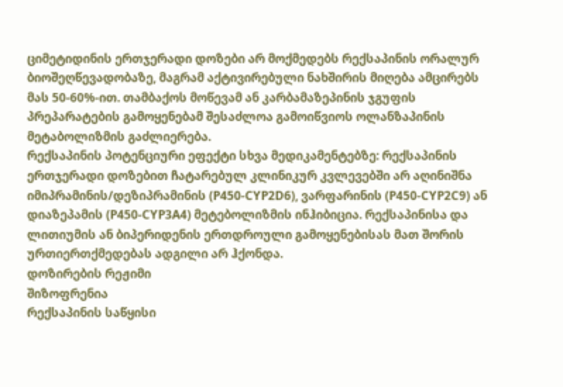ციმეტიდინის ერთჯერადი დოზები არ მოქმედებს რექსაპინის ორალურ ბიოშეღწევადობაზე, მაგრამ აქტივირებული ნახშირის მიღება ამცირებს მას 50-60%-ით. თამბაქოს მოწევამ ან კარბამაზეპინის ჯგუფის პრეპარატების გამოყენებამ შესაძლოა გამოიწვიოს ოლანზაპინის მეტაბოლიზმის გაძლიერება.
რექსაპინის პოტენციური ეფექტი სხვა მედიკამენტებზე: რექსაპინის ერთჯერადი დოზებით ჩატარებულ კლინიკურ კვლევებში არ აღინიშნა იმიპრამინის/დეზიპრამინის (P450-CYP2D6), ვარფარინის (P450-CYP2C9) ან დიაზეპამის (P450-CYP3A4) მეტებოლიზმის ინჰიბიცია. რექსაპინისა და ლითიუმის ან ბიპერიდენის ერთდროული გამოყენებისას მათ შორის ურთიერთქმედებას ადგილი არ ჰქონდა.
დოზირების რეჟიმი
შიზოფრენია
რექსაპინის საწყისი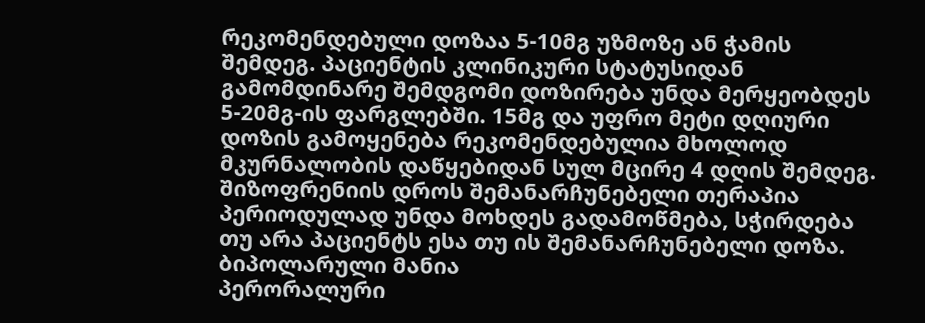რეკომენდებული დოზაა 5-10მგ უზმოზე ან ჭამის შემდეგ. პაციენტის კლინიკური სტატუსიდან გამომდინარე შემდგომი დოზირება უნდა მერყეობდეს 5-20მგ-ის ფარგლებში. 15მგ და უფრო მეტი დღიური დოზის გამოყენება რეკომენდებულია მხოლოდ მკურნალობის დაწყებიდან სულ მცირე 4 დღის შემდეგ.
შიზოფრენიის დროს შემანარჩუნებელი თერაპია
პერიოდულად უნდა მოხდეს გადამოწმება, სჭირდება თუ არა პაციენტს ესა თუ ის შემანარჩუნებელი დოზა.
ბიპოლარული მანია
პერორალური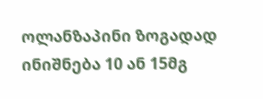ოლანზაპინი ზოგადად ინიშნება 10 ან 15მგ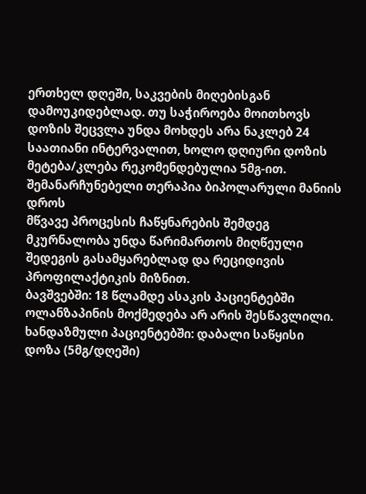ერთხელ დღეში, საკვების მიღებისგან დამოუკიდებლად. თუ საჭიროება მოითხოვს დოზის შეცვლა უნდა მოხდეს არა ნაკლებ 24 საათიანი ინტერვალით, ხოლო დღიური დოზის მეტება/კლება რეკომენდებულია 5მგ-ით.
შემანარჩუნებელი თერაპია ბიპოლარული მანიის დროს
მწვავე პროცესის ჩაწყნარების შემდეგ მკურნალობა უნდა წარიმართოს მიღწეული შედეგის გასამყარებლად და რეციდივის პროფილაქტიკის მიზნით.
ბავშვებში: 18 წლამდე ასაკის პაციენტებში ოლანზაპინის მოქმედება არ არის შესწავლილი.
ხანდაზმული პაციენტებში: დაბალი საწყისი დოზა (5მგ/დღეში)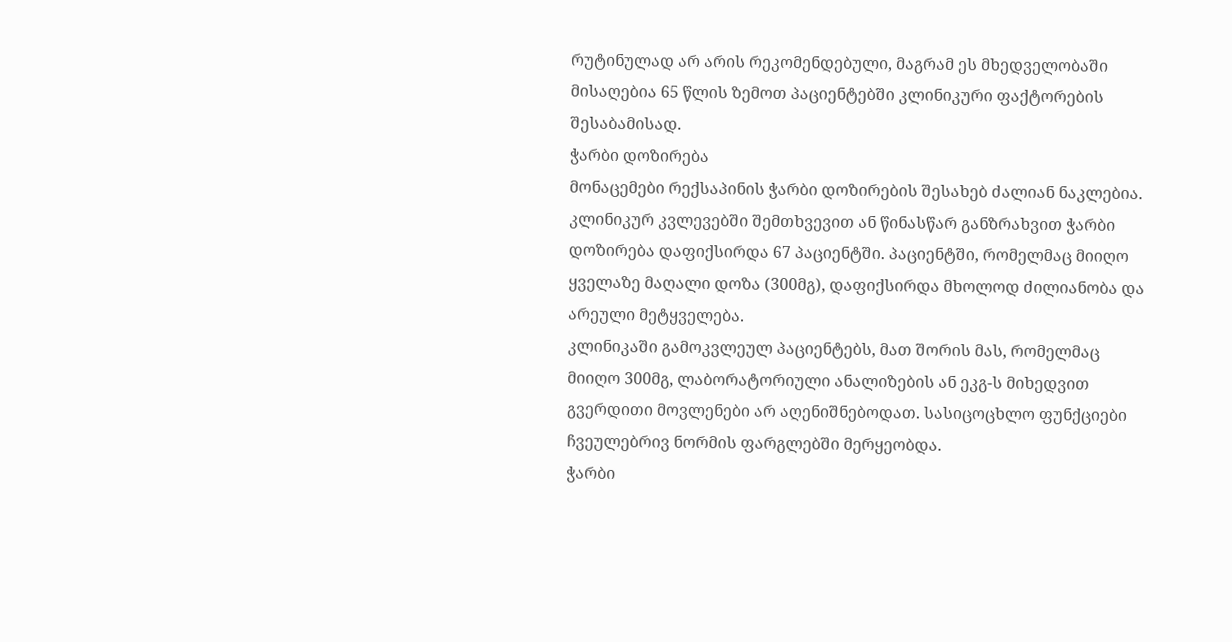რუტინულად არ არის რეკომენდებული, მაგრამ ეს მხედველობაში მისაღებია 65 წლის ზემოთ პაციენტებში კლინიკური ფაქტორების შესაბამისად.
ჭარბი დოზირება
მონაცემები რექსაპინის ჭარბი დოზირების შესახებ ძალიან ნაკლებია. კლინიკურ კვლევებში შემთხვევით ან წინასწარ განზრახვით ჭარბი დოზირება დაფიქსირდა 67 პაციენტში. პაციენტში, რომელმაც მიიღო ყველაზე მაღალი დოზა (300მგ), დაფიქსირდა მხოლოდ ძილიანობა და არეული მეტყველება.
კლინიკაში გამოკვლეულ პაციენტებს, მათ შორის მას, რომელმაც მიიღო 300მგ, ლაბორატორიული ანალიზების ან ეკგ-ს მიხედვით გვერდითი მოვლენები არ აღენიშნებოდათ. სასიცოცხლო ფუნქციები ჩვეულებრივ ნორმის ფარგლებში მერყეობდა.
ჭარბი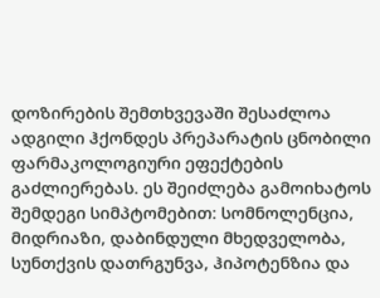დოზირების შემთხვევაში შესაძლოა ადგილი ჰქონდეს პრეპარატის ცნობილი ფარმაკოლოგიური ეფექტების გაძლიერებას. ეს შეიძლება გამოიხატოს შემდეგი სიმპტომებით: სომნოლენცია, მიდრიაზი, დაბინდული მხედველობა, სუნთქვის დათრგუნვა, ჰიპოტენზია და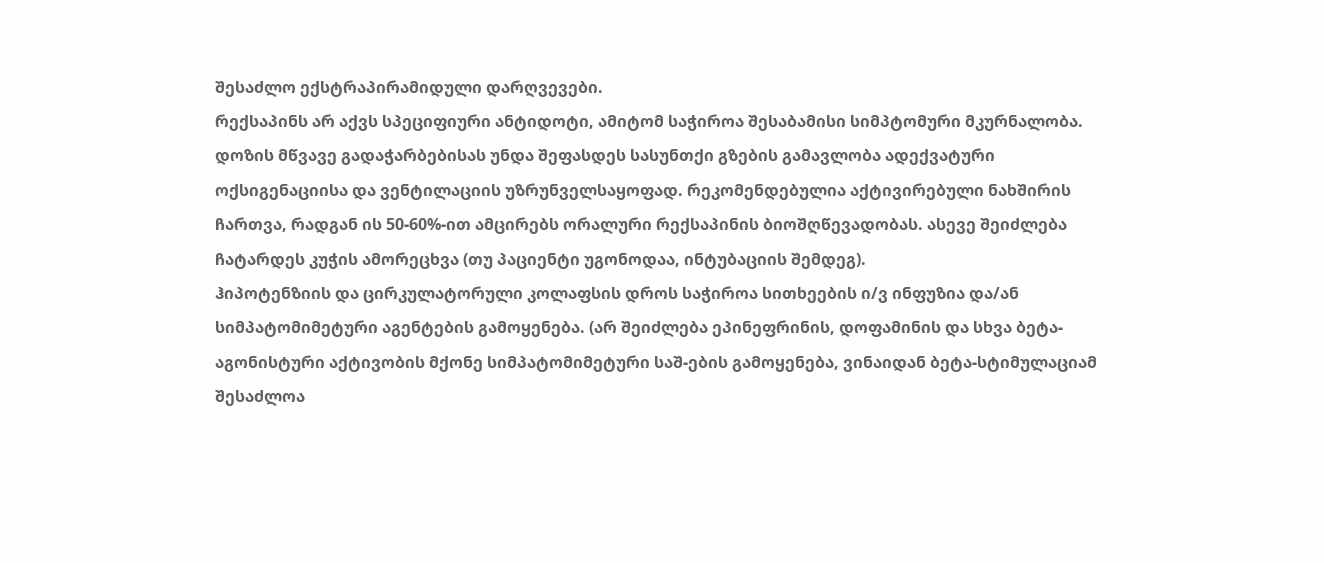შესაძლო ექსტრაპირამიდული დარღვევები.
რექსაპინს არ აქვს სპეციფიური ანტიდოტი, ამიტომ საჭიროა შესაბამისი სიმპტომური მკურნალობა.
დოზის მწვავე გადაჭარბებისას უნდა შეფასდეს სასუნთქი გზების გამავლობა ადექვატური ოქსიგენაციისა და ვენტილაციის უზრუნველსაყოფად. რეკომენდებულია აქტივირებული ნახშირის ჩართვა, რადგან ის 50-60%-ით ამცირებს ორალური რექსაპინის ბიოშღწევადობას. ასევე შეიძლება ჩატარდეს კუჭის ამორეცხვა (თუ პაციენტი უგონოდაა, ინტუბაციის შემდეგ).
ჰიპოტენზიის და ცირკულატორული კოლაფსის დროს საჭიროა სითხეების ი/ვ ინფუზია და/ან სიმპატომიმეტური აგენტების გამოყენება. (არ შეიძლება ეპინეფრინის, დოფამინის და სხვა ბეტა-აგონისტური აქტივობის მქონე სიმპატომიმეტური საშ-ების გამოყენება, ვინაიდან ბეტა-სტიმულაციამ შესაძლოა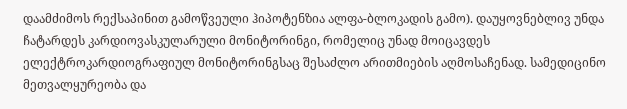დაამძიმოს რექსაპინით გამოწვეული ჰიპოტენზია ალფა-ბლოკადის გამო). დაუყოვნებლივ უნდა ჩატარდეს კარდიოვასკულარული მონიტორინგი, რომელიც უნად მოიცავდეს ელექტროკარდიოგრაფიულ მონიტორინგსაც შესაძლო არითმიების აღმოსაჩენად. სამედიცინო მეთვალყურეობა და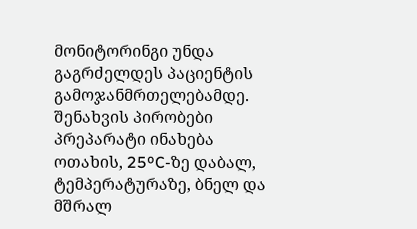მონიტორინგი უნდა გაგრძელდეს პაციენტის გამოჯანმრთელებამდე.
შენახვის პირობები
პრეპარატი ინახება ოთახის, 25ºC-ზე დაბალ, ტემპერატურაზე, ბნელ და მშრალ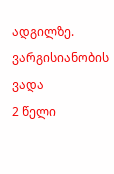ადგილზე.
ვარგისიანობის ვადა
2 წელი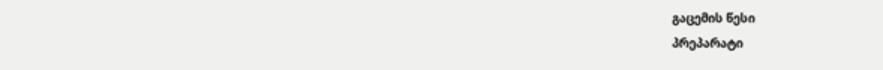გაცემის წესი
პრეპარატი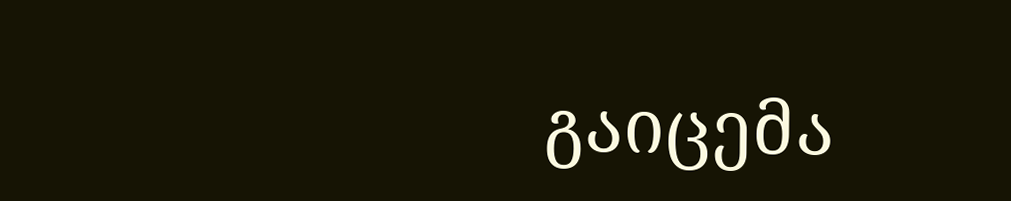გაიცემა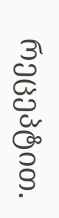რეცეპტით.